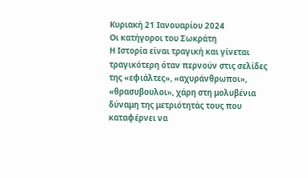Κυριακή 21 Ιανουαρίου 2024
Οι κατήγοροι του Σωκράτη
Η Ιστορία είναι τραγική και γίνεται τραγικότερη όταν περνούν στις σελίδες της «εφιάλτες», «αχυράνθρωποι», «θρασυβουλοι», χάρη στη μολυβένια δύναμη της μετριότητάς τους που καταφέρνει να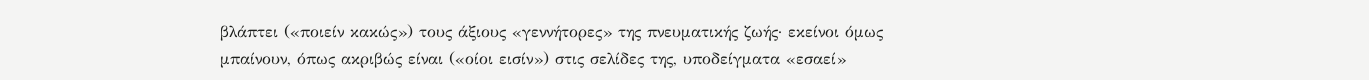βλάπτει («ποιείν κακώς») τους άξιους «γεννήτορες» της πνευματικής ζωής· εκείνοι όμως μπαίνουν, όπως ακριβώς είναι («οίοι εισίν») στις σελίδες της, υποδείγματα «εσαεί»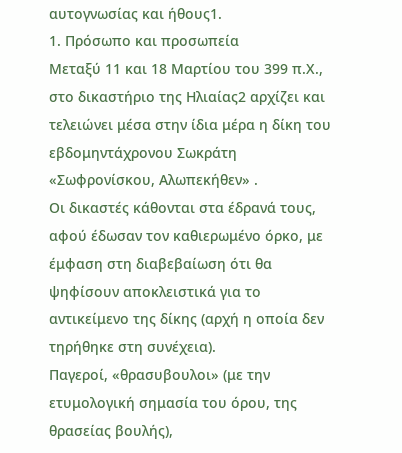αυτογνωσίας και ήθους1.
1. Πρόσωπο και προσωπεία
Μεταξύ 11 και 18 Μαρτίου του 399 π.Χ., στο δικαστήριο της Ηλιαίας2 αρχίζει και τελειώνει μέσα στην ίδια μέρα η δίκη του εβδομηντάχρονου Σωκράτη «Σωφρονίσκου, Αλωπεκήθεν» .
Οι δικαστές κάθονται στα έδρανά τους, αφού έδωσαν τον καθιερωμένο όρκο, με έμφαση στη διαβεβαίωση ότι θα ψηφίσουν αποκλειστικά για το αντικείμενο της δίκης (αρχή η οποία δεν τηρήθηκε στη συνέχεια).
Παγεροί, «θρασυβουλοι» (με την ετυμολογική σημασία του όρου, της θρασείας βουλής),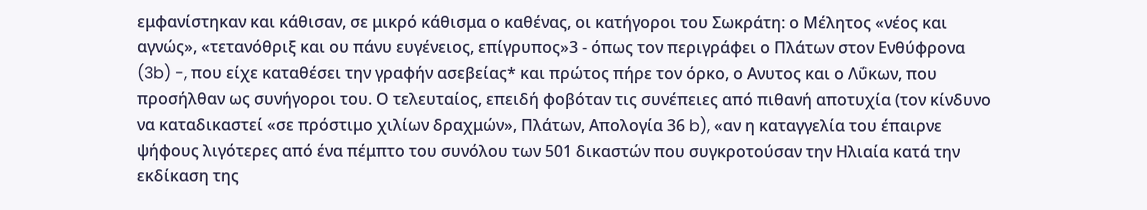εμφανίστηκαν και κάθισαν, σε μικρό κάθισμα ο καθένας, οι κατήγοροι του Σωκράτη: ο Μέλητος «νέος και αγνώς», «τετανόθριξ και ου πάνυ ευγένειος, επίγρυπος»3 - όπως τον περιγράφει ο Πλάτων στον Ενθύφρονα (3b) -, που είχε καταθέσει την γραφήν ασεβείας* και πρώτος πήρε τον όρκο, ο Ανυτος και ο Λΰκων, που προσήλθαν ως συνήγοροι του. Ο τελευταίος, επειδή φοβόταν τις συνέπειες από πιθανή αποτυχία (τον κίνδυνο να καταδικαστεί «σε πρόστιμο χιλίων δραχμών», Πλάτων, Απολογία 36 b), «αν η καταγγελία του έπαιρνε ψήφους λιγότερες από ένα πέμπτο του συνόλου των 501 δικαστών που συγκροτούσαν την Ηλιαία κατά την εκδίκαση της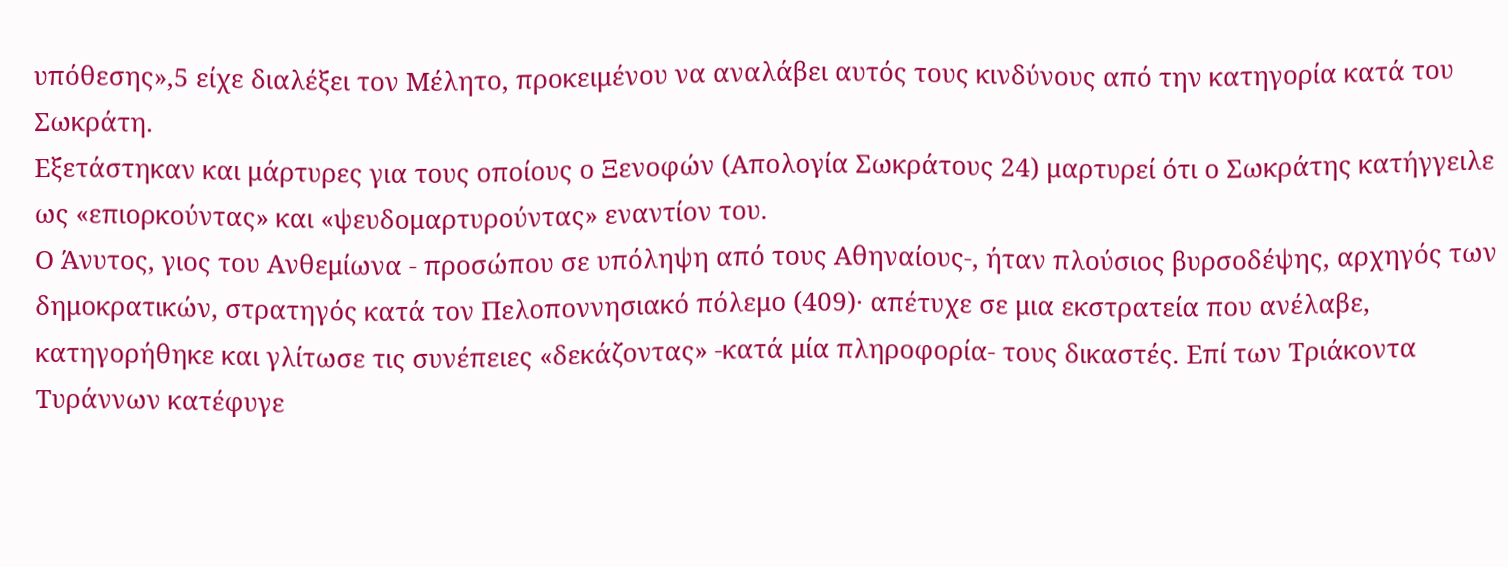υπόθεσης»,5 είχε διαλέξει τον Μέλητο, προκειμένου να αναλάβει αυτός τους κινδύνους από την κατηγορία κατά του Σωκράτη.
Εξετάστηκαν και μάρτυρες για τους οποίους ο Ξενοφών (Απολογία Σωκράτους 24) μαρτυρεί ότι ο Σωκράτης κατήγγειλε ως «επιορκούντας» και «ψευδομαρτυρούντας» εναντίον του.
Ο Άνυτος, γιος του Ανθεμίωνα - προσώπου σε υπόληψη από τους Αθηναίους-, ήταν πλούσιος βυρσοδέψης, αρχηγός των δημοκρατικών, στρατηγός κατά τον Πελοποννησιακό πόλεμο (409)· απέτυχε σε μια εκστρατεία που ανέλαβε, κατηγορήθηκε και γλίτωσε τις συνέπειες «δεκάζοντας» -κατά μία πληροφορία- τους δικαστές. Επί των Τριάκοντα Τυράννων κατέφυγε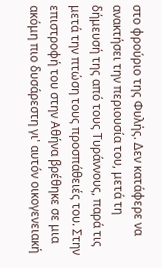στο φρούριο της Φυλής. Δεν κατάφερε να ανακτήσει την περιουσία του, μετά τη δήμευσή της από τους Τυράννους, παρά τις μετά την πτώση τους προσπάθειές του. Στην επιστροφή του στην Αθήνα βρέθηκε σε μια ακόμη πιο δυσάρεστη γι' αυτόν οικογενειακή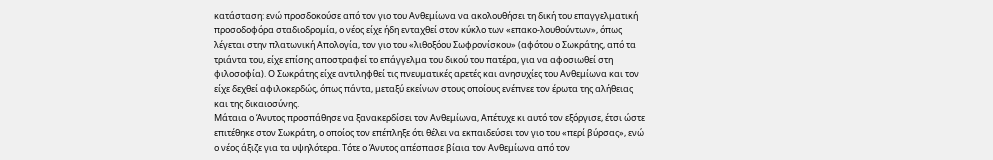κατάσταση: ενώ προσδοκούσε από τον γιο του Ανθεμίωνα να ακολουθήσει τη δική του επαγγελματική προσοδοφόρα σταδιοδρομία, ο νέος είχε ήδη ενταχθεί στον κύκλο των «επακο-λουθούντων», όπως λέγεται στην πλατωνική Απολογία, τον γιο του «λιθοξόου Σωφρονίσκου» (αφότου ο Σωκράτης, από τα τριάντα του, είχε επίσης αποστραφεί το επάγγελμα του δικού του πατέρα, για να αφοσιωθεί στη φιλοσοφία). Ο Σωκράτης είχε αντιληφθεί τις πνευματικές αρετές και ανησυχίες του Ανθεμίωνα και τον είχε δεχθεί αφιλοκερδώς, όπως πάντα, μεταξύ εκείνων στους οποίους ενέπνεε τον έρωτα της αλήθειας και της δικαιοσύνης.
Μάταια ο Άνυτος προσπάθησε να ξανακερδίσει τον Ανθεμίωνα, Απέτυχε κι αυτό τον εξόργισε, έτσι ώστε επιτέθηκε στον Σωκράτη, ο οποίος τον επέπληξε ότι θέλει να εκπαιδεύσει τον γιο του «περί βύρσας», ενώ ο νέος άξιζε για τα υψηλότερα. Τότε ο Άνυτος απέσπασε βίαια τον Ανθεμίωνα από τον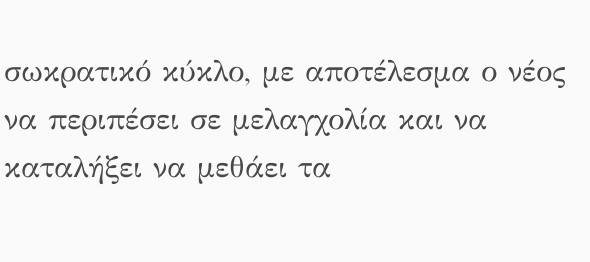σωκρατικό κύκλο, με αποτέλεσμα ο νέος να περιπέσει σε μελαγχολία και να καταλήξει να μεθάει τα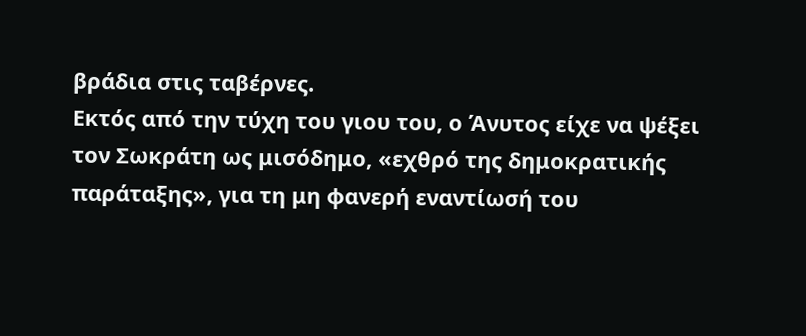βράδια στις ταβέρνες.
Εκτός από την τύχη του γιου του, ο Άνυτος είχε να ψέξει τον Σωκράτη ως μισόδημο, «εχθρό της δημοκρατικής παράταξης», για τη μη φανερή εναντίωσή του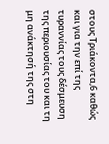στους Τριάκοντα,6 καθώς και για την επί της τυραννίας τους δέσμευση της περιουσίας του και τη μη ανάκτησή της στη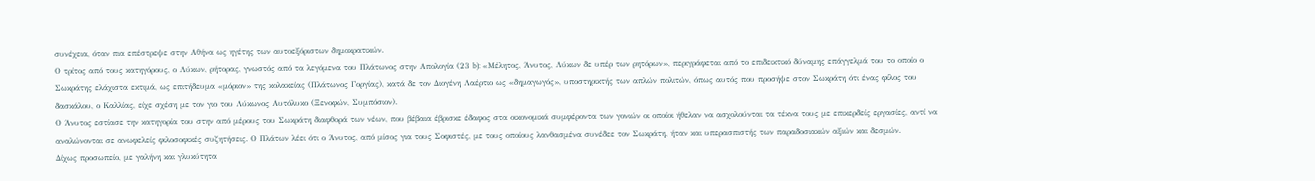συνέχεια, όταν πια επέστρεψε στην Αθήνα ως ηγέτης των αυτοεξόριστων δημοκρατικών.
Ο τρίτος από τους κατηγόρους, ο Λύκων, ρήτορας, γνωστός από τα λεγόμενα του Πλάτωνος στην Απολογία (23 b): «Μέλητος, Άνυτος, Λύκων δε υπέρ των ρητόρων», περιγράφεται από το επιδεικτικό δύναμης επάγγελμά του το οποίο ο Σωκράτης ελάχιστα εκτιμά, ως επιτήδευμα «μόριον» της κολακείας (Πλάτωνος Γοργίας), κατά δε τον Διογένη Λαέρτιο ως «δημαγωγός», υποστηρικτής των απλών πολιτών, όπως αυτός που προσήψε στον Σωκράτη ότι ένας φίλος του δασκάλου, ο Καλλίας, είχε σχέση με τον γιο του Λύκωνος Αυτόλυκο (Ξενοφών, Συμπόσιον).
Ο Άνυτος εστίασε την κατηγορία του στην από μέρους του Σωκράτη διαφθορά των νέων, που βέβαια έβρισκε έδαφος στα οικονομικά συμφέροντα των γονιών οι οποίοι ήθελαν να ασχολούνται τα τέκνα τους με επικερδείς εργασίες, αντί να αναλώνονται σε ανωφελείς φιλοσοφικές συζητήσεις. Ο Πλάτων λέει ότι ο Άνυτος, από μίσος για τους Σοφιστές, με τους οποίους λανθασμένα συνέδεε τον Σωκράτη, ήταν και υπερασπιστής των παραδοσιακών αξιών και δεσμών.
Δίχως προσωπείο, με γαλήνη και γλυκύτητα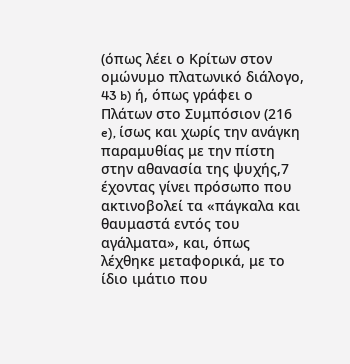(όπως λέει ο Κρίτων στον ομώνυμο πλατωνικό διάλογο, 43 b) ή, όπως γράφει ο Πλάτων στο Συμπόσιον (216 e), ίσως και χωρίς την ανάγκη παραμυθίας με την πίστη στην αθανασία της ψυχής,7 έχοντας γίνει πρόσωπο που ακτινοβολεί τα «πάγκαλα και θαυμαστά εντός του αγάλματα», και, όπως λέχθηκε μεταφορικά, με το ίδιο ιμάτιο που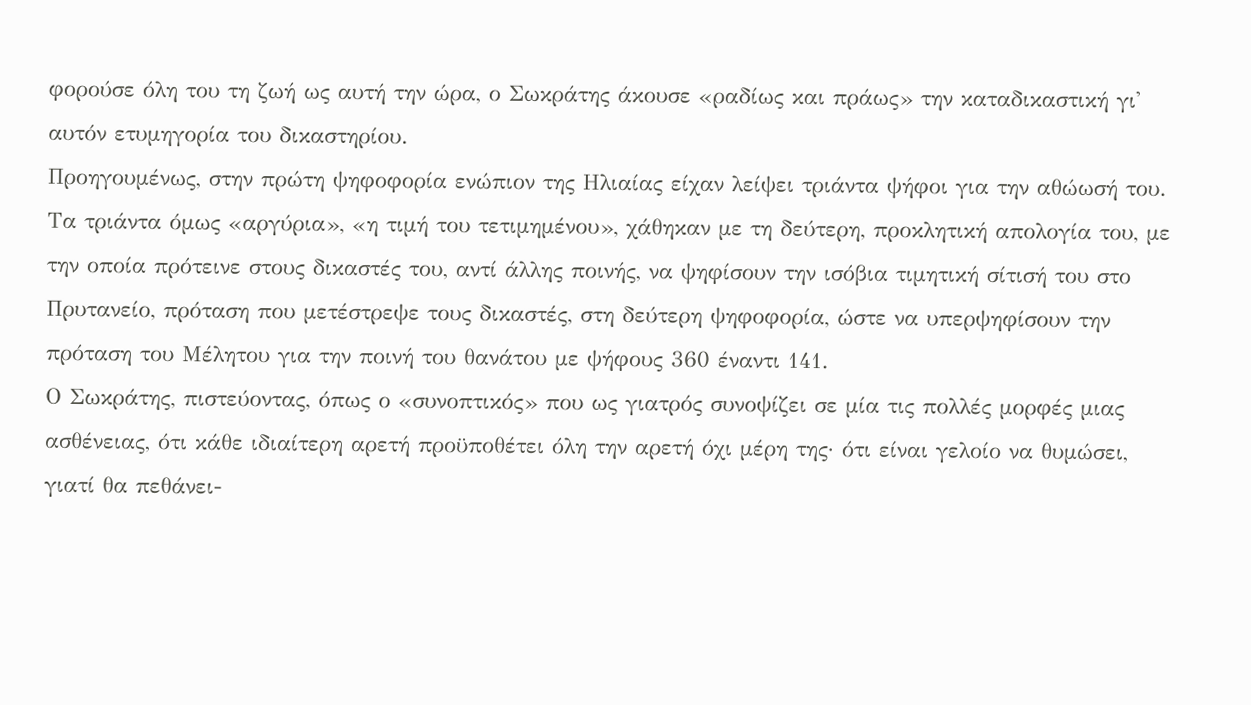φορούσε όλη του τη ζωή ως αυτή την ώρα, ο Σωκράτης άκουσε «ραδίως και πράως» την καταδικαστική γι' αυτόν ετυμηγορία του δικαστηρίου.
Προηγουμένως, στην πρώτη ψηφοφορία ενώπιον της Ηλιαίας είχαν λείψει τριάντα ψήφοι για την αθώωσή του. Τα τριάντα όμως «αργύρια», «η τιμή του τετιμημένου», χάθηκαν με τη δεύτερη, προκλητική απολογία του, με την οποία πρότεινε στους δικαστές του, αντί άλλης ποινής, να ψηφίσουν την ισόβια τιμητική σίτισή του στο Πρυτανείο, πρόταση που μετέστρεψε τους δικαστές, στη δεύτερη ψηφοφορία, ώστε να υπερψηφίσουν την πρόταση του Μέλητου για την ποινή του θανάτου με ψήφους 360 έναντι 141.
Ο Σωκράτης, πιστεύοντας, όπως ο «συνοπτικός» που ως γιατρός συνοψίζει σε μία τις πολλές μορφές μιας ασθένειας, ότι κάθε ιδιαίτερη αρετή προϋποθέτει όλη την αρετή όχι μέρη της· ότι είναι γελοίο να θυμώσει, γιατί θα πεθάνει-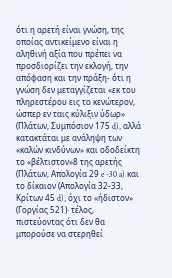ότι η αρετή είναι γνώση, της οποίας αντικείμενο είναι η αληθινή αξία που πρέπει να προσδιορίζει την εκλογή, την απόφαση και την πράξη- ότι η γνώση δεν μεταγγίζεται «εκ του πληρεστέρου εις το κενώτερον, ώσπερ εν ταις κύλιξιν ύδωρ» (Πλάτων, Συμπόσιον 175 d), αλλά κατακτάται με ανάληψη των «καλών κινδύνων» και οδοδείκτη το «βέλτιστον»8 της αρετής (Πλάτων, Απολογία 29 e -30 a) και το δίκαιον (Απολογία 32-33, Κρίτων 45 d), όχι το «ήδιστον» (Γοργίας 521)· τέλος, πιστεύοντας ότι δεν θα μπορούσε να στερηθεί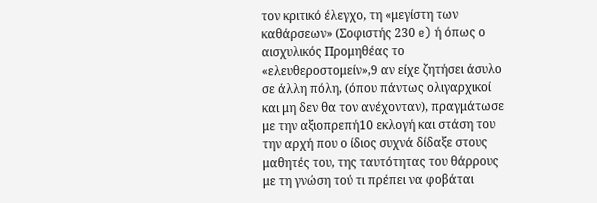τον κριτικό έλεγχο, τη «μεγίστη των καθάρσεων» (Σοφιστής 230 e) ή όπως ο αισχυλικός Προμηθέας το «ελευθεροστομείν»,9 αν είχε ζητήσει άσυλο σε άλλη πόλη, (όπου πάντως ολιγαρχικοί και μη δεν θα τον ανέχονταν), πραγμάτωσε με την αξιοπρεπή10 εκλογή και στάση του την αρχή που ο ίδιος συχνά δίδαξε στους μαθητές του, της ταυτότητας του θάρρους με τη γνώση τού τι πρέπει να φοβάται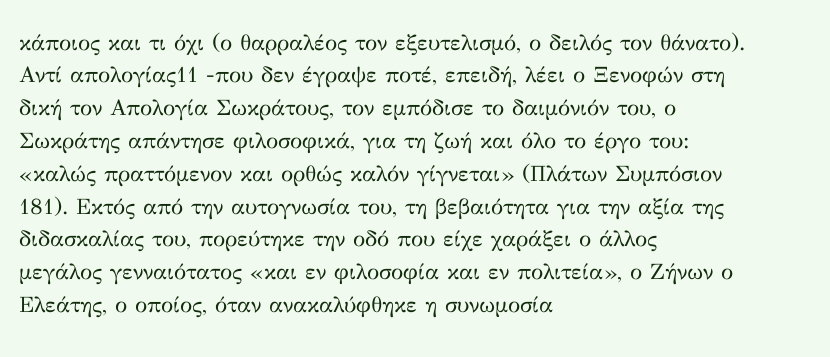κάποιος και τι όχι (ο θαρραλέος τον εξευτελισμό, ο δειλός τον θάνατο).
Αντί απολογίας11 -που δεν έγραψε ποτέ, επειδή, λέει ο Ξενοφών στη δική τον Απολογία Σωκράτους, τον εμπόδισε το δαιμόνιόν του, ο Σωκράτης απάντησε φιλοσοφικά, για τη ζωή και όλο το έργο του: «καλώς πραττόμενον και ορθώς καλόν γίγνεται» (Πλάτων Συμπόσιον 181). Εκτός από την αυτογνωσία του, τη βεβαιότητα για την αξία της διδασκαλίας του, πορεύτηκε την οδό που είχε χαράξει ο άλλος μεγάλος γενναιότατος «και εν φιλοσοφία και εν πολιτεία», ο Ζήνων ο Ελεάτης, ο οποίος, όταν ανακαλύφθηκε η συνωμοσία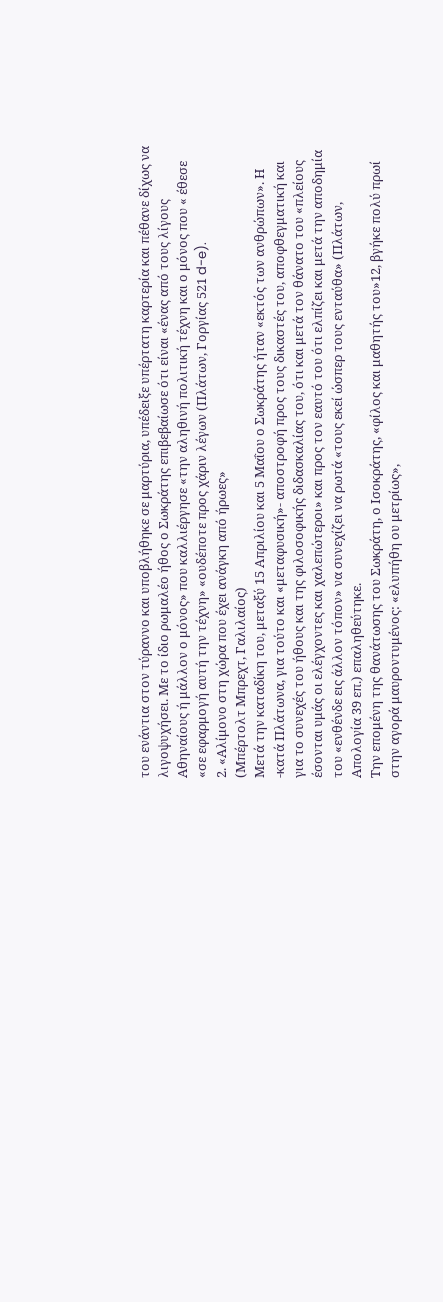του ενάντια στον τύραννο και υποβλήθηκε σε μαρτύρια, υπέδειξε υπέρτατη καρτερία και πέθανε δίχως να λιγοψυχήσει. Με το ίδιο ρωμαλέο ήθος ο Σωκράτης επιβεβαίωσε ότι είναι «ένας από τους λίγους Αθηναίους ή μάλλον ο μόνος» που καλλιέργησε «την αληθινή πολιτική τέχνη και ο μόνος που « έθεσε «σε εφαρμογή αυτή την τέχνη» «ουδέποτε προς χάριν λέγων (Πλάτων, Γοργίας 521 d-e).
2. «Αλίμονο στη χώρα που έχει ανάγκη από ήρωες»
(Μπέρτολτ Μπρεχτ, Γαλιλαίος)
Μετά την καταδίκη του, μεταξύ 15 Απριλίου και 5 Μαΐου ο Σωκράτης ήταν «εκτός των ανθρώπων». Η -κατά Πλάτωνα, για τούτο και «μεταφυσική»- αποστροφή προς τους δικαστές του, αποφθεγματική και για το συνεχές του ήθους και της φιλοσοφικής διδασκαλίας του, ότι και μετά τον θάνατο του «πλείους έσονται υμάς οι ελέγχοντες και χαλεπώτεροι» και προς τον εαυτό του ότι ελπίζει και μετά την αποδημία του «ενθένδε εις άλλον τόπον» να συνεχίζει να ρωτά «τους εκεί ώσπερ τους ενταύθα» (Πλάτων, Απολογία 39 επ.) επαληθεύτηκε.
Την επομένη της θανάτωσης του Σωκράτη, ο Ισοκράτης, «φίλος και μαθητής του»12, βγήκε πολύ πρωί στην αγορά μαυροντυμένος: «ελυπήθη ου μετρίως»,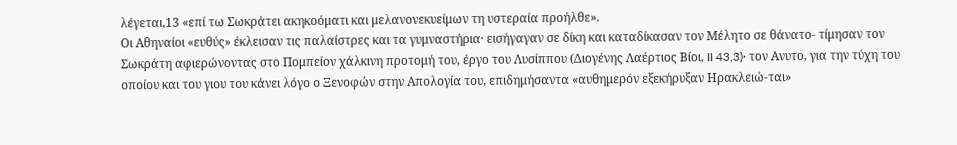λέγεται,13 «επί τω Σωκράτει ακηκοόματι και μελανονεκυείμων τη υστεραία προήλθε».
Οι Αθηναίοι «ευθύς» έκλεισαν τις παλαίστρες και τα γυμναστήρια· εισήγαγαν σε δίκη και καταδίκασαν τον Μέλητο σε θάνατο- τίμησαν τον Σωκράτη αφιερώνοντας στο Πομπείον χάλκινη προτομή του, έργο του Λυσίππου (Διογένης Λαέρτιος Βίοι, II 43,3)· τον Ανυτο, για την τύχη του οποίου και του γιου του κάνει λόγο ο Ξενοφών στην Απολογία του, επιδημήσαντα «αυθημερόν εξεκήρυξαν Ηρακλειώ-ται»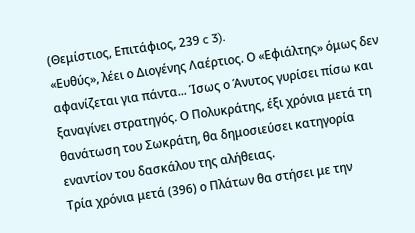(Θεμίστιος, Επιτάφιος, 239 c 3).
«Ευθύς», λέει ο Διογένης Λαέρτιος. Ο «Εφιάλτης» όμως δεν αφανίζεται για πάντα... Ίσως ο Άνυτος γυρίσει πίσω και ξαναγίνει στρατηγός. Ο Πολυκράτης, έξι χρόνια μετά τη θανάτωση του Σωκράτη, θα δημοσιεύσει κατηγορία εναντίον του δασκάλου της αλήθειας.
Τρία χρόνια μετά (396) ο Πλάτων θα στήσει με την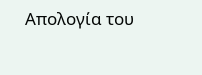Απολογία του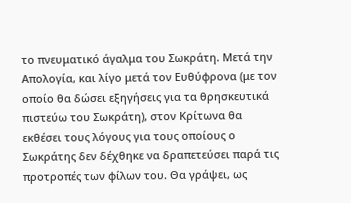το πνευματικό άγαλμα του Σωκράτη. Μετά την Απολογία, και λίγο μετά τον Ευθύφρονα (με τον οποίο θα δώσει εξηγήσεις για τα θρησκευτικά πιστεύω του Σωκράτη), στον Κρίτωνα θα εκθέσει τους λόγους για τους οποίους ο Σωκράτης δεν δέχθηκε να δραπετεύσει παρά τις προτροπές των φίλων του. Θα γράψει, ως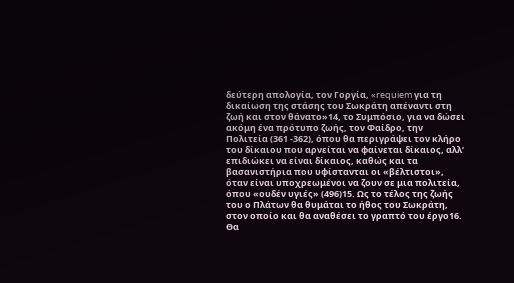δεύτερη απολογία, τον Γοργία, «requiem για τη δικαίωση της στάσης του Σωκράτη απέναντι στη ζωή και στον θάνατο»14, το Συμπόσιο, για να δώσει ακόμη ένα πρότυπο ζωής, τον Φαίδρο, την Πολιτεία (361 -362), όπου θα περιγράψει τον κλήρο του δίκαιου που αρνείται να φαίνεται δίκαιος, αλλ’ επιδιώκει να είναι δίκαιος, καθώς και τα βασανιστήρια που υφίστανται οι «βέλτιστοι», όταν είναι υποχρεωμένοι να ζουν σε μια πολιτεία, όπου «ουδέν υγιές» (496)15. Ως το τέλος της ζωής του ο Πλάτων θα θυμάται το ήθος του Σωκράτη, στον οποίο και θα αναθέσει το γραπτό του έργο16. Θα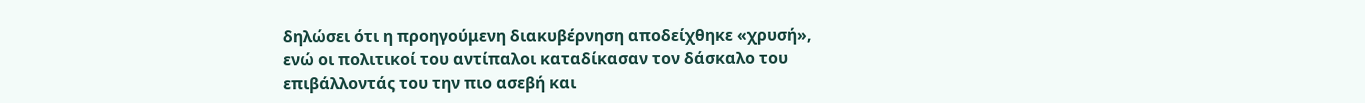δηλώσει ότι η προηγούμενη διακυβέρνηση αποδείχθηκε «χρυσή», ενώ οι πολιτικοί του αντίπαλοι καταδίκασαν τον δάσκαλο του επιβάλλοντάς του την πιο ασεβή και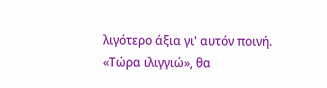λιγότερο άξια γι' αυτόν ποινή. «Τώρα ιλιγγιώ», θα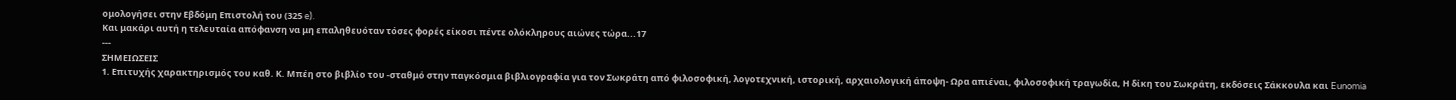ομολογήσει στην Εβδόμη Επιστολή του (325 e).
Και μακάρι αυτή η τελευταία απόφανση να μη επαληθευόταν τόσες φορές είκοσι πέντε ολόκληρους αιώνες τώρα...17
---
ΣΗΜΕΙΩΣΕΙΣ
1. Επιτυχής χαρακτηρισμός του καθ. Κ. Μπέη στο βιβλίο του -σταθμό στην παγκόσμια βιβλιογραφία για τον Σωκράτη από φιλοσοφική, λογοτεχνική, ιστορική, αρχαιολογική άποψη- Ωρα απιέναι, φιλοσοφική τραγωδία, Η δίκη του Σωκράτη, εκδόσεις Σάκκουλα και Eunomia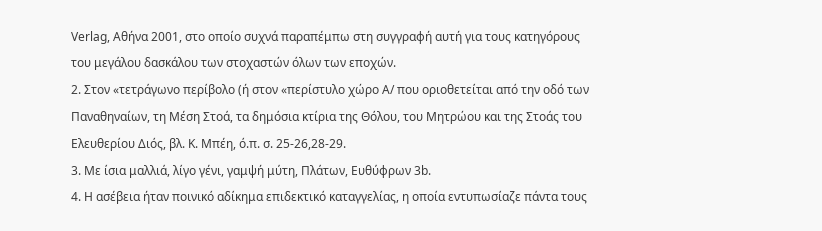Verlag, Αθήνα 2001, στο οποίο συχνά παραπέμπω στη συγγραφή αυτή για τους κατηγόρους του μεγάλου δασκάλου των στοχαστών όλων των εποχών.
2. Στον «τετράγωνο περίβολο (ή στον «περίστυλο χώρο Α/ που οριοθετείται από την οδό των Παναθηναίων, τη Μέση Στοά, τα δημόσια κτίρια της Θόλου, του Μητρώου και της Στοάς του Ελευθερίου Διός, βλ. Κ. Μπέη, ό.π. σ. 25-26,28-29.
3. Με ίσια μαλλιά, λίγο γένι, γαμψή μύτη, Πλάτων, Ευθύφρων 3b.
4. Η ασέβεια ήταν ποινικό αδίκημα επιδεκτικό καταγγελίας, η οποία εντυπωσίαζε πάντα τους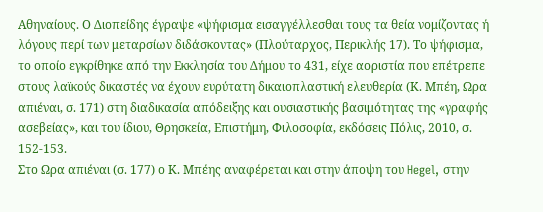Αθηναίους. Ο Διοπείδης έγραψε «ψήφισμα εισαγγέλλεσθαι τους τα θεία νομίζοντας ή λόγους περί των μεταρσίων διδάσκοντας» (Πλούταρχος, Περικλής 17). Το ψήφισμα, το οποίο εγκρίθηκε από την Εκκλησία του Δήμου το 431, είχε αοριστία που επέτρεπε στους λαϊκούς δικαστές να έχουν ευρύτατη δικαιοπλαστική ελευθερία (Κ. Μπέη, Ωρα απιέναι, σ. 171) στη διαδικασία απόδειξης και ουσιαστικής βασιμότητας της «γραφής ασεβείας», και του ίδιου, Θρησκεία, Επιστήμη, Φιλοσοφία, εκδόσεις Πόλις, 2010, σ. 152-153.
Στο Ωρα απιέναι (σ. 177) ο Κ. Μπέης αναφέρεται και στην άποψη του Hegel, στην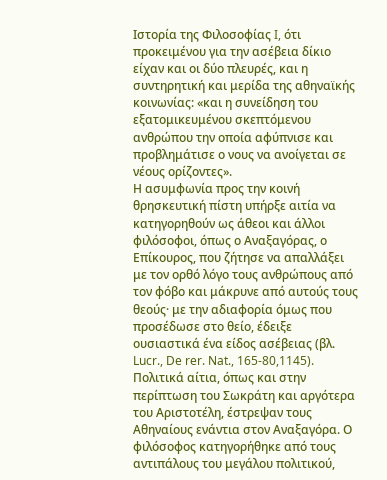Ιστορία της Φιλοσοφίας I, ότι προκειμένου για την ασέβεια δίκιο είχαν και οι δύο πλευρές, και η συντηρητική και μερίδα της αθηναϊκής κοινωνίας: «και η συνείδηση του εξατομικευμένου σκεπτόμενου ανθρώπου την οποία αφύπνισε και προβλημάτισε ο νους να ανοίγεται σε νέους ορίζοντες».
Η ασυμφωνία προς την κοινή θρησκευτική πίστη υπήρξε αιτία να κατηγορηθούν ως άθεοι και άλλοι φιλόσοφοι, όπως ο Αναξαγόρας, ο Επίκουρος, που ζήτησε να απαλλάξει με τον ορθό λόγο τους ανθρώπους από τον φόβο και μάκρυνε από αυτούς τους θεούς· με την αδιαφορία όμως που προσέδωσε στο θείο, έδειξε ουσιαστικά ένα είδος ασέβειας (βλ. Lucr., De rer. Nat., 165-80,1145).
Πολιτικά αίτια, όπως και στην περίπτωση του Σωκράτη και αργότερα του Αριστοτέλη, έστρεψαν τους Αθηναίους ενάντια στον Αναξαγόρα. Ο φιλόσοφος κατηγορήθηκε από τους αντιπάλους του μεγάλου πολιτικού,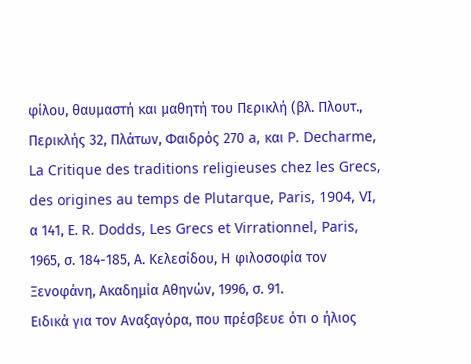φίλου, θαυμαστή και μαθητή του Περικλή (βλ. Πλουτ., Περικλής 32, Πλάτων, Φαιδρός 270 a, και P. Decharme, La Critique des traditions religieuses chez les Grecs, des origines au temps de Plutarque, Paris, 1904, VI, α 141, Ε. R. Dodds, Les Grecs et Virrationnel, Paris, 1965, σ. 184-185, Α. Κελεσίδου, Η φιλοσοφία τον Ξενοφάνη, Ακαδημία Αθηνών, 1996, σ. 91.
Ειδικά για τον Αναξαγόρα, που πρέσβευε ότι ο ήλιος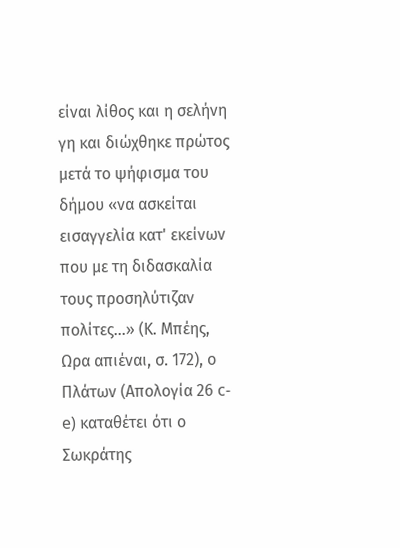είναι λίθος και η σελήνη γη και διώχθηκε πρώτος μετά το ψήφισμα του δήμου «να ασκείται εισαγγελία κατ' εκείνων που με τη διδασκαλία τους προσηλύτιζαν πολίτες...» (Κ. Μπέης, Ωρα απιέναι, σ. 172), ο Πλάτων (Απολογία 26 c-e) καταθέτει ότι ο Σωκράτης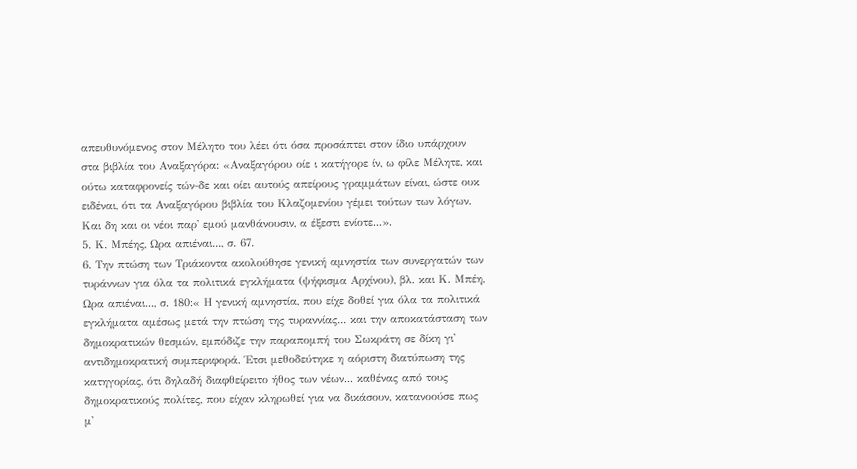απευθυνόμενος στον Μέλητο του λέει ότι όσα προσάπτει στον ίδιο υπάρχουν στα βιβλία του Αναξαγόρα: «Αναξαγόρου οίε ι κατήγορε ίν, ω φίλε Μέλητε, και ούτω καταφρονείς τών-δε και οίει αυτούς απείρους γραμμάτων είναι, ώστε ουκ ειδέναι, ότι τα Αναξαγόρου βιβλία του Κλαζομενίου γέμει τούτων των λόγων. Και δη και οι νέοι παρ' εμού μανθάνουσιν, α έξεστι ενίοτε...».
5. Κ. Μπέης, Ωρα απιέναι..., σ. 67.
6. Την πτώση των Τριάκοντα ακολούθησε γενική αμνηστία των συνεργατών των τυράννων για όλα τα πολιτικά εγκλήματα (ψήφισμα Αρχίνου), βλ. και Κ. Μπέη, Ωρα απιέναι..., σ. 180:« Η γενική αμνηστία, που είχε δοθεί για όλα τα πολιτικά εγκλήματα αμέσως μετά την πτώση της τυραννίας... και την αποκατάσταση των δημοκρατικών θεσμών, εμπόδιζε την παραπομπή του Σωκράτη σε δίκη γι' αντιδημοκρατική συμπεριφορά. Έτσι μεθοδεύτηκε η αόριστη διατύπωση της κατηγορίας, ότι δηλαδή διαφθείρειτο ήθος των νέων... καθένας από τους δημοκρατικούς πολίτες, που είχαν κληρωθεί για να δικάσουν, κατανοούσε πως μ'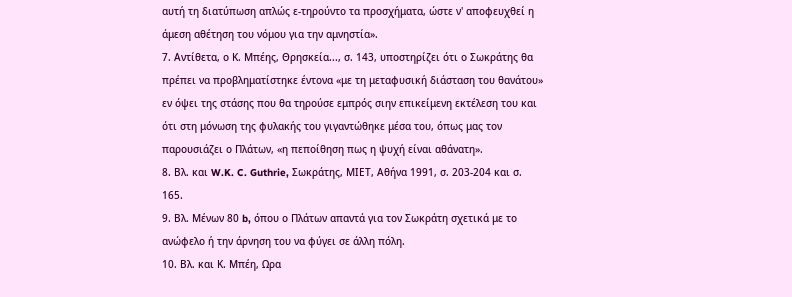αυτή τη διατύπωση απλώς ε-τηρούντο τα προσχήματα, ώστε ν' αποφευχθεί η άμεση αθέτηση του νόμου για την αμνηστία».
7. Αντίθετα, ο Κ. Μπέης, Θρησκεία..., σ. 143, υποστηρίζει ότι ο Σωκράτης θα πρέπει να προβληματίστηκε έντονα «με τη μεταφυσική διάσταση του θανάτου» εν όψει της στάσης που θα τηρούσε εμπρός σιην επικείμενη εκτέλεση του και ότι στη μόνωση της φυλακής του γιγαντώθηκε μέσα του, όπως μας τον παρουσιάζει ο Πλάτων, «η πεποίθηση πως η ψυχή είναι αθάνατη».
8. Βλ. και W.K. C. Guthrie, Σωκράτης, ΜΙΕΤ, Αθήνα 1991, σ. 203-204 και σ. 165.
9. Βλ. Μένων 80 b, όπου ο Πλάτων απαντά για τον Σωκράτη σχετικά με το ανώφελο ή την άρνηση του να φύγει σε άλλη πόλη.
10. Βλ. και Κ. Μπέη, Ωρα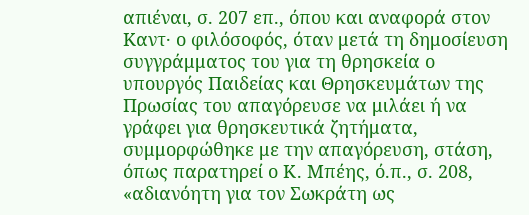απιέναι, σ. 207 επ., όπου και αναφορά στον Kαντ· ο φιλόσοφός, όταν μετά τη δημοσίευση συγγράμματος του για τη θρησκεία ο υπουργός Παιδείας και Θρησκευμάτων της Πρωσίας του απαγόρευσε να μιλάει ή να γράφει για θρησκευτικά ζητήματα, συμμορφώθηκε με την απαγόρευση, στάση, όπως παρατηρεί ο Κ. Μπέης, ό.π., σ. 208, «αδιανόητη για τον Σωκράτη ως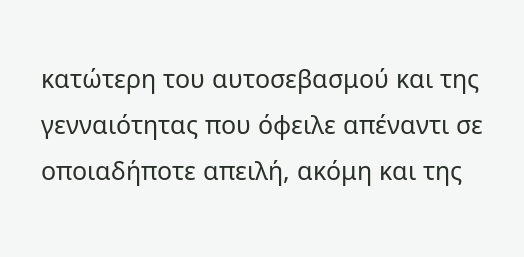κατώτερη του αυτοσεβασμού και της γενναιότητας που όφειλε απέναντι σε οποιαδήποτε απειλή, ακόμη και της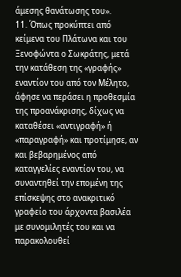άμεσης θανάτωσης του».
11. Όπως προκύπτει από κείμενα του Πλάτωνα και του Ξενοφώντα ο Σωκράτης, μετά την κατάθεση της «γραφής» εναντίον του από τον Μέλητο, άφησε να περάσει η προθεσμία της προανάκρισης, δίχως να καταθέσει «αντιγραφή» ή «παραγραφή» και προτίμησε, αν και βεβαρημένος από καταγγελίες εναντίον του, να συναντηθεί την επομένη της επίσκεψης στο ανακριτικό γραφείο του άρχοντα βασιλέα με συνομιλητές του και να παρακολουθεί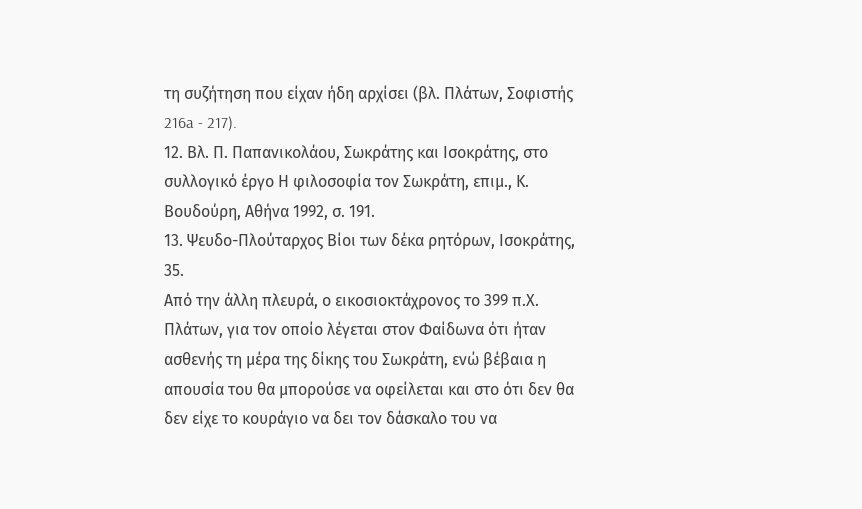τη συζήτηση που είχαν ήδη αρχίσει (βλ. Πλάτων, Σοφιστής 216a - 217).
12. Βλ. Π. Παπανικολάου, Σωκράτης και Ισοκράτης, στο συλλογικό έργο Η φιλοσοφία τον Σωκράτη, επιμ., Κ. Βουδούρη, Αθήνα 1992, σ. 191.
13. Ψευδο-Πλούταρχος Βίοι των δέκα ρητόρων, Ισοκράτης, 35.
Από την άλλη πλευρά, ο εικοσιοκτάχρονος το 399 π.Χ. Πλάτων, για τον οποίο λέγεται στον Φαίδωνα ότι ήταν ασθενής τη μέρα της δίκης του Σωκράτη, ενώ βέβαια η απουσία του θα μπορούσε να οφείλεται και στο ότι δεν θα δεν είχε το κουράγιο να δει τον δάσκαλο του να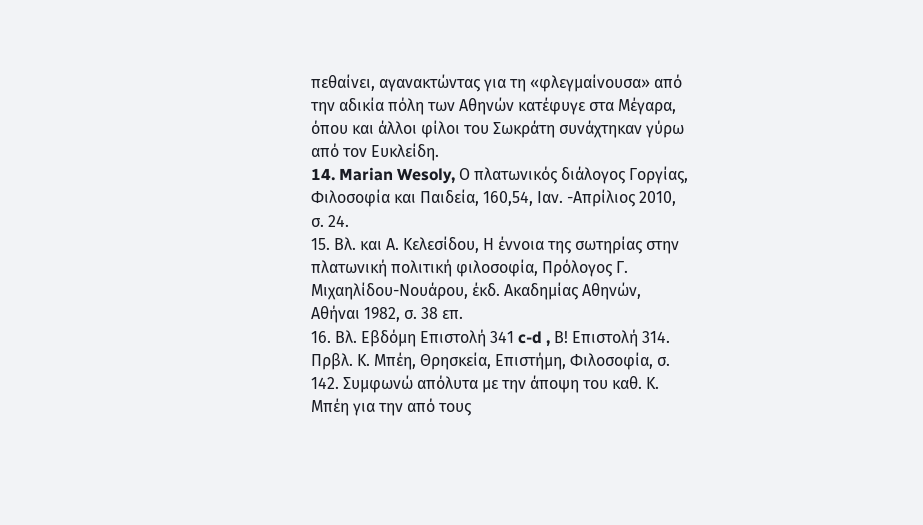πεθαίνει, αγανακτώντας για τη «φλεγμαίνουσα» από την αδικία πόλη των Αθηνών κατέφυγε στα Μέγαρα, όπου και άλλοι φίλοι του Σωκράτη συνάχτηκαν γύρω από τον Ευκλείδη.
14. Marian Wesoly, Ο πλατωνικός διάλογος Γοργίας, Φιλοσοφία και Παιδεία, 160,54, Ιαν. -Απρίλιος 2010, σ. 24.
15. Βλ. και Α. Κελεσίδου, Η έννοια της σωτηρίας στην πλατωνική πολιτική φιλοσοφία, Πρόλογος Γ. Μιχαηλίδου-Νουάρου, έκδ. Ακαδημίας Αθηνών, Αθήναι 1982, σ. 38 επ.
16. Βλ. Εβδόμη Επιστολή 341 c-d , Β! Επιστολή 314. Πρβλ. Κ. Μπέη, Θρησκεία, Επιστήμη, Φιλοσοφία, σ. 142. Συμφωνώ απόλυτα με την άποψη του καθ. Κ. Μπέη για την από τους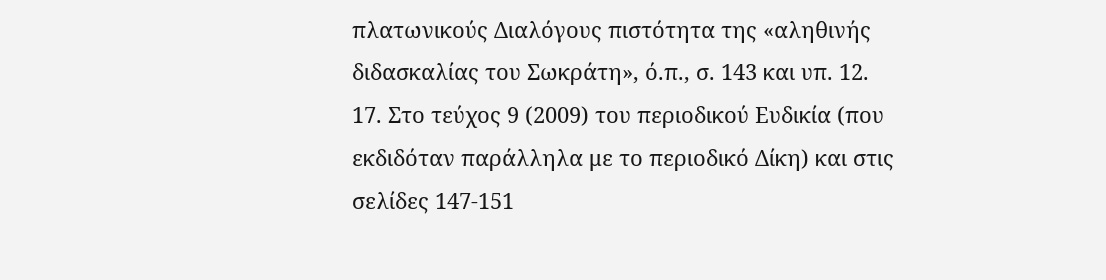πλατωνικούς Διαλόγους πιστότητα της «αληθινής διδασκαλίας του Σωκράτη», ό.π., σ. 143 και υπ. 12.
17. Στο τεύχος 9 (2009) του περιοδικού Ευδικία (που εκδιδόταν παράλληλα με το περιοδικό Δίκη) και στις σελίδες 147-151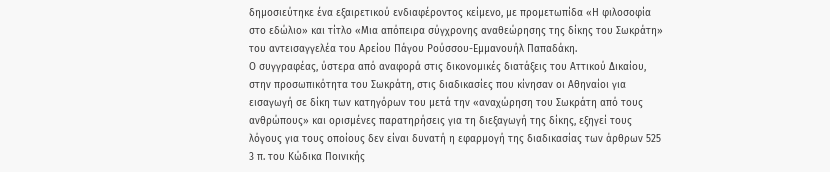δημοσιεύτηκε ένα εξαιρετικού ενδιαφέροντος κείμενο, με προμετωπίδα «Η φιλοσοφία στο εδώλιο» και τίτλο «Μια απόπειρα σύγχρονης αναθεώρησης της δίκης του Σωκράτη» του αντεισαγγελέα του Αρείου Πάγου Ρούσσου-Εμμανουήλ Παπαδάκη.
Ο συγγραφέας, ύστερα από αναφορά στις δικονομικές διατάξεις του Αττικού Δικαίου, στην προσωπικότητα του Σωκράτη, στις διαδικασίες που κίνησαν οι Αθηναίοι για εισαγωγή σε δίκη των κατηγόρων του μετά την «αναχώρηση του Σωκράτη από τους ανθρώπους» και ορισμένες παρατηρήσεις για τη διεξαγωγή της δίκης, εξηγεί τους λόγους για τους οποίους δεν είναι δυνατή η εφαρμογή της διαδικασίας των άρθρων 525 3 π. του Κώδικα Ποινικής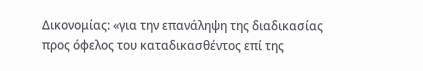Δικονομίας: «για την επανάληψη της διαδικασίας προς όφελος του καταδικασθέντος επί της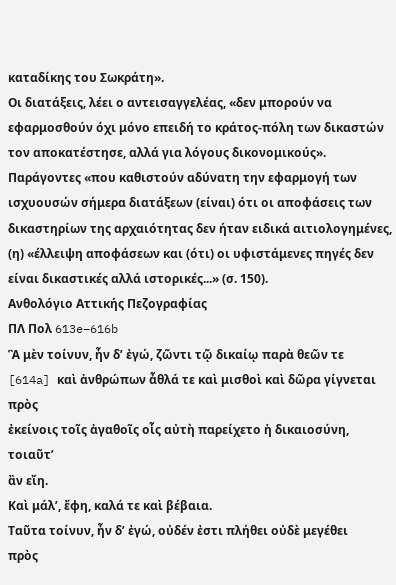καταδίκης του Σωκράτη».
Οι διατάξεις, λέει ο αντεισαγγελέας, «δεν μπορούν να εφαρμοσθούν όχι μόνο επειδή το κράτος-πόλη των δικαστών τον αποκατέστησε, αλλά για λόγους δικονομικούς». Παράγοντες «που καθιστούν αδύνατη την εφαρμογή των ισχυουσών σήμερα διατάξεων (είναι) ότι οι αποφάσεις των δικαστηρίων της αρχαιότητας δεν ήταν ειδικά αιτιολογημένες, (η) «έλλειψη αποφάσεων και (ότι) οι υφιστάμενες πηγές δεν είναι δικαστικές αλλά ιστορικές...» (σ. 150).
Ανθολόγιο Αττικής Πεζογραφίας
ΠΛ Πολ 613e–616b
Ἃ μὲν τοίνυν, ἦν δ’ ἐγώ, ζῶντι τῷ δικαίῳ παρὰ θεῶν τε
[614a] καὶ ἀνθρώπων ἆθλά τε καὶ μισθοὶ καὶ δῶρα γίγνεται πρὸς
ἐκείνοις τοῖς ἀγαθοῖς οἷς αὐτὴ παρείχετο ἡ δικαιοσύνη, τοιαῦτ’
ἂν εἴη.
Καὶ μάλ’, ἔφη, καλά τε καὶ βέβαια.
Ταῦτα τοίνυν, ἦν δ’ ἐγώ, οὐδέν ἐστι πλήθει οὐδὲ μεγέθει
πρὸς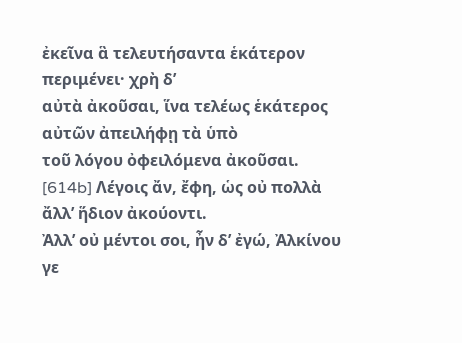ἐκεῖνα ἃ τελευτήσαντα ἑκάτερον περιμένει· χρὴ δ’
αὐτὰ ἀκοῦσαι, ἵνα τελέως ἑκάτερος αὐτῶν ἀπειλήφῃ τὰ ὑπὸ
τοῦ λόγου ὀφειλόμενα ἀκοῦσαι.
[614b] Λέγοις ἄν, ἔφη, ὡς οὐ πολλὰ ἄλλ’ ἥδιον ἀκούοντι.
Ἀλλ’ οὐ μέντοι σοι, ἦν δ’ ἐγώ, Ἀλκίνου γε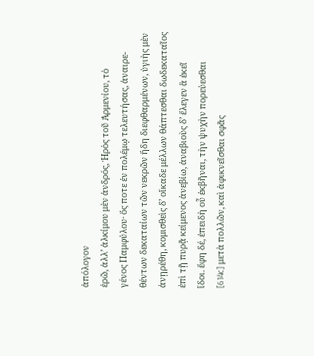ἀπόλογον
ἐρῶ, ἀλλ’ ἀλκίμου μὲν ἀνδρός, Ἠρὸς τοῦ Ἀρμενίου, τὸ
γένος Παμφύλου· ὅς ποτε ἐν πολέμῳ τελευτήσας, ἀναιρε-
θέντων δεκαταίων τῶν νεκρῶν ἤδη διεφθαρμένων, ὑγιὴς μὲν
ἀνῃρέθη, κομισθεὶς δ’ οἴκαδε μέλλων θάπτεσθαι δωδεκαταῖος
ἐπὶ τῇ πυρᾷ κείμενος ἀνεβίω, ἀναβιοὺς δ’ ἔλεγεν ἃ ἐκεῖ
ἴδοι. ἔφη δέ, ἐπειδὴ οὗ ἐκβῆναι, τὴν ψυχὴν πορεύεσθαι
[614c] μετὰ πολλῶν, καὶ ἀφικνεῖσθαι σφᾶς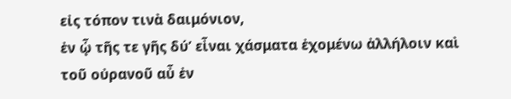εἰς τόπον τινὰ δαιμόνιον,
ἐν ᾧ τῆς τε γῆς δύ’ εἶναι χάσματα ἐχομένω ἀλλήλοιν καὶ
τοῦ οὐρανοῦ αὖ ἐν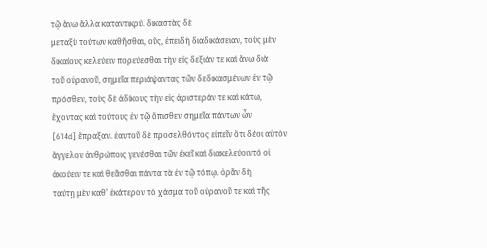τῷ ἄνω ἄλλα καταντικρύ. δικαστὰς δὲ
μεταξὺ τούτων καθῆσθαι, οὕς, ἐπειδὴ διαδικάσειαν, τοὺς μὲν
δικαίους κελεύειν πορεύεσθαι τὴν εἰς δεξιάν τε καὶ ἄνω διὰ
τοῦ οὐρανοῦ, σημεῖα περιάψαντας τῶν δεδικασμένων ἐν τῷ
πρόσθεν, τοὺς δὲ ἀδίκους τὴν εἰς ἀριστεράν τε καὶ κάτω,
ἔχοντας καὶ τούτους ἐν τῷ ὄπισθεν σημεῖα πάντων ὧν
[614d] ἔπραξαν. ἑαυτοῦ δὲ προσελθόντος εἰπεῖν ὅτι δέοι αὐτὸν
ἄγγελον ἀνθρώποις γενέσθαι τῶν ἐκεῖ καὶ διακελεύοιντό οἱ
ἀκούειν τε καὶ θεᾶσθαι πάντα τὰ ἐν τῷ τόπῳ. ὁρᾶν δὴ
ταύτῃ μὲν καθ’ ἑκάτερον τὸ χάσμα τοῦ οὐρανοῦ τε καὶ τῆς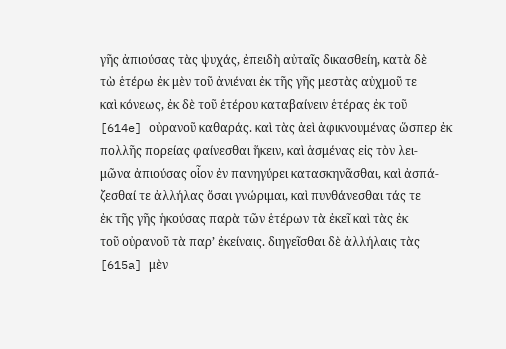γῆς ἀπιούσας τὰς ψυχάς, ἐπειδὴ αὐταῖς δικασθείη, κατὰ δὲ
τὼ ἑτέρω ἐκ μὲν τοῦ ἀνιέναι ἐκ τῆς γῆς μεστὰς αὐχμοῦ τε
καὶ κόνεως, ἐκ δὲ τοῦ ἑτέρου καταβαίνειν ἑτέρας ἐκ τοῦ
[614e] οὐρανοῦ καθαράς. καὶ τὰς ἀεὶ ἀφικνουμένας ὥσπερ ἐκ
πολλῆς πορείας φαίνεσθαι ἥκειν, καὶ ἁσμένας εἰς τὸν λει-
μῶνα ἀπιούσας οἷον ἐν πανηγύρει κατασκηνᾶσθαι, καὶ ἀσπά-
ζεσθαί τε ἀλλήλας ὅσαι γνώριμαι, καὶ πυνθάνεσθαι τάς τε
ἐκ τῆς γῆς ἡκούσας παρὰ τῶν ἑτέρων τὰ ἐκεῖ καὶ τὰς ἐκ
τοῦ οὐρανοῦ τὰ παρ’ ἐκείναις. διηγεῖσθαι δὲ ἀλλήλαις τὰς
[615a] μὲν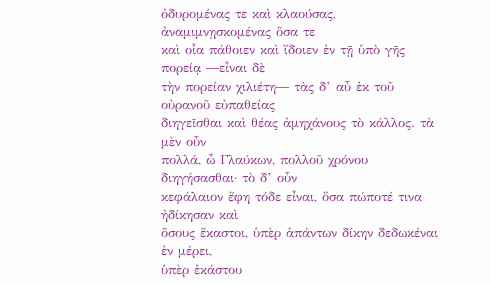ὀδυρομένας τε καὶ κλαούσας, ἀναμιμνῃσκομένας ὅσα τε
καὶ οἷα πάθοιεν καὶ ἴδοιεν ἐν τῇ ὑπὸ γῆς πορείᾳ ―εἶναι δὲ
τὴν πορείαν χιλιέτη― τὰς δ’ αὖ ἐκ τοῦ οὐρανοῦ εὐπαθείας
διηγεῖσθαι καὶ θέας ἀμηχάνους τὸ κάλλος. τὰ μὲν οὖν
πολλά, ὦ Γλαύκων, πολλοῦ χρόνου διηγήσασθαι· τὸ δ’ οὖν
κεφάλαιον ἔφη τόδε εἶναι, ὅσα πώποτέ τινα ἠδίκησαν καὶ
ὅσους ἕκαστοι, ὑπὲρ ἁπάντων δίκην δεδωκέναι ἐν μέρει,
ὑπὲρ ἑκάστου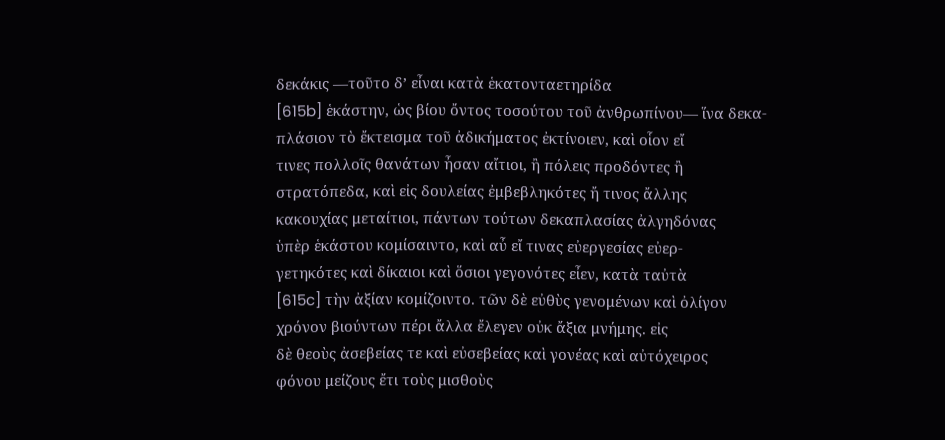δεκάκις ―τοῦτο δ’ εἶναι κατὰ ἑκατονταετηρίδα
[615b] ἑκάστην, ὡς βίου ὄντος τοσούτου τοῦ ἀνθρωπίνου― ἵνα δεκα-
πλάσιον τὸ ἔκτεισμα τοῦ ἀδικήματος ἐκτίνοιεν, καὶ οἷον εἴ
τινες πολλοῖς θανάτων ἦσαν αἴτιοι, ἢ πόλεις προδόντες ἢ
στρατόπεδα, καὶ εἰς δουλείας ἐμβεβληκότες ἤ τινος ἄλλης
κακουχίας μεταίτιοι, πάντων τούτων δεκαπλασίας ἀλγηδόνας
ὑπὲρ ἑκάστου κομίσαιντο, καὶ αὖ εἴ τινας εὐεργεσίας εὐερ-
γετηκότες καὶ δίκαιοι καὶ ὅσιοι γεγονότες εἶεν, κατὰ ταὐτὰ
[615c] τὴν ἀξίαν κομίζοιντο. τῶν δὲ εὐθὺς γενομένων καὶ ὀλίγον
χρόνον βιούντων πέρι ἄλλα ἔλεγεν οὐκ ἄξια μνήμης. εἰς
δὲ θεοὺς ἀσεβείας τε καὶ εὐσεβείας καὶ γονέας καὶ αὐτόχειρος
φόνου μείζους ἔτι τοὺς μισθοὺς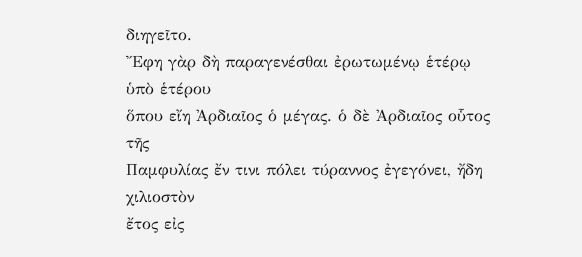διηγεῖτο.
Ἔφη γὰρ δὴ παραγενέσθαι ἐρωτωμένῳ ἑτέρῳ ὑπὸ ἑτέρου
ὅπου εἴη Ἀρδιαῖος ὁ μέγας. ὁ δὲ Ἀρδιαῖος οὗτος τῆς
Παμφυλίας ἔν τινι πόλει τύραννος ἐγεγόνει, ἤδη χιλιοστὸν
ἔτος εἰς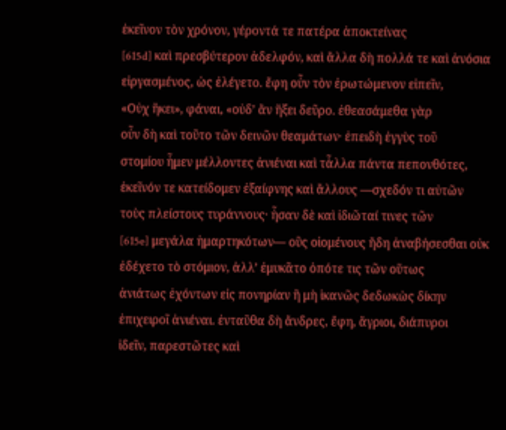ἐκεῖνον τὸν χρόνον, γέροντά τε πατέρα ἀποκτείνας
[615d] καὶ πρεσβύτερον ἀδελφόν, καὶ ἄλλα δὴ πολλά τε καὶ ἀνόσια
εἰργασμένος, ὡς ἐλέγετο. ἔφη οὖν τὸν ἐρωτώμενον εἰπεῖν,
«Οὐχ ἥκει», φάναι, «οὐδ’ ἂν ἥξει δεῦρο. ἐθεασάμεθα γὰρ
οὖν δὴ καὶ τοῦτο τῶν δεινῶν θεαμάτων· ἐπειδὴ ἐγγὺς τοῦ
στομίου ἦμεν μέλλοντες ἀνιέναι καὶ τἆλλα πάντα πεπονθότες,
ἐκεῖνόν τε κατείδομεν ἐξαίφνης καὶ ἄλλους ―σχεδόν τι αὐτῶν
τοὺς πλείστους τυράννους· ἦσαν δὲ καὶ ἰδιῶταί τινες τῶν
[615e] μεγάλα ἡμαρτηκότων― οὓς οἰομένους ἤδη ἀναβήσεσθαι οὐκ
ἐδέχετο τὸ στόμιον, ἀλλ’ ἐμυκᾶτο ὁπότε τις τῶν οὕτως
ἀνιάτως ἐχόντων εἰς πονηρίαν ἢ μὴ ἱκανῶς δεδωκὼς δίκην
ἐπιχειροῖ ἀνιέναι. ἐνταῦθα δὴ ἄνδρες, ἔφη, ἄγριοι, διάπυροι
ἰδεῖν, παρεστῶτες καὶ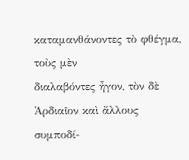καταμανθάνοντες τὸ φθέγμα, τοὺς μὲν
διαλαβόντες ἦγον, τὸν δὲ Ἀρδιαῖον καὶ ἄλλους συμποδί-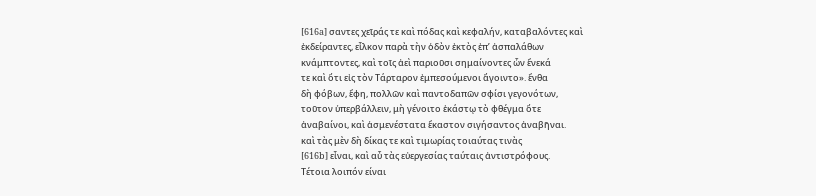[616a] σαντες χεῖράς τε καὶ πόδας καὶ κεφαλήν, καταβαλόντες καὶ
ἐκδείραντες, εἷλκον παρὰ τὴν ὁδὸν ἐκτὸς ἐπ’ ἀσπαλάθων
κνάμπτοντες, καὶ τοῖς ἀεὶ παριοῦσι σημαίνοντες ὧν ἕνεκά
τε καὶ ὅτι εἰς τὸν Τάρταρον ἐμπεσούμενοι ἄγοιντο». ἔνθα
δὴ φόβων, ἔφη, πολλῶν καὶ παντοδαπῶν σφίσι γεγονότων,
τοῦτον ὑπερβάλλειν, μὴ γένοιτο ἑκάστῳ τὸ φθέγμα ὅτε
ἀναβαίνοι, καὶ ἁσμενέστατα ἕκαστον σιγήσαντος ἀναβῆναι.
καὶ τὰς μὲν δὴ δίκας τε καὶ τιμωρίας τοιαύτας τινὰς
[616b] εἶναι, καὶ αὖ τὰς εὐεργεσίας ταύταις ἀντιστρόφους.
Τέτοια λοιπόν είναι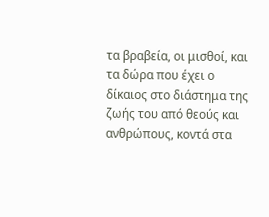τα βραβεία, οι μισθοί, και τα δώρα που έχει ο δίκαιος στο διάστημα της ζωής του από θεούς και ανθρώπους, κοντά στα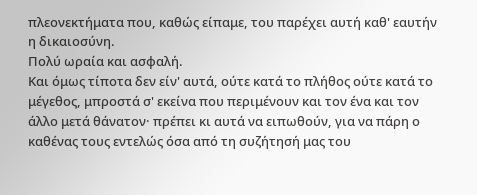πλεονεκτήματα που, καθώς είπαμε, του παρέχει αυτή καθ' εαυτήν η δικαιοσύνη.
Πολύ ωραία και ασφαλή.
Και όμως τίποτα δεν είν' αυτά, ούτε κατά το πλήθος ούτε κατά το μέγεθος, μπροστά σ' εκείνα που περιμένουν και τον ένα και τον άλλο μετά θάνατον· πρέπει κι αυτά να ειπωθούν, για να πάρη ο καθένας τους εντελώς όσα από τη συζήτησή μας του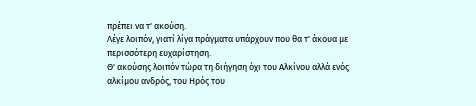πρέπει να τ' ακούση.
Λέγε λοιπόν, γιατί λίγα πράγματα υπάρχουν που θα τ' άκουα με περισσότερη ευχαρίστηση.
Θ' ακούσης λοιπόν τώρα τη διήγηση όχι του Αλκίνου αλλά ενός αλκίμου ανδρός, του Ηρός του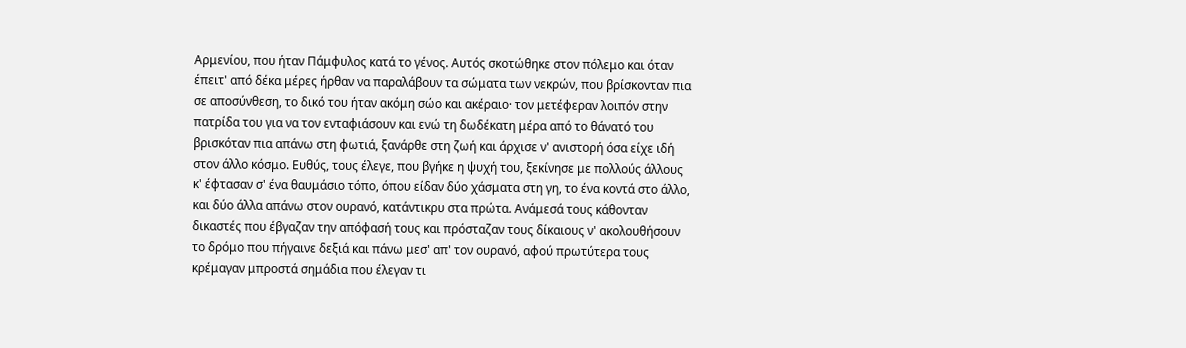Αρμενίου, που ήταν Πάμφυλος κατά το γένος. Αυτός σκοτώθηκε στον πόλεμο και όταν έπειτ' από δέκα μέρες ήρθαν να παραλάβουν τα σώματα των νεκρών, που βρίσκονταν πια σε αποσύνθεση, το δικό του ήταν ακόμη σώο και ακέραιο· τον μετέφεραν λοιπόν στην πατρίδα του για να τον ενταφιάσουν και ενώ τη δωδέκατη μέρα από το θάνατό του βρισκόταν πια απάνω στη φωτιά, ξανάρθε στη ζωή και άρχισε ν' ανιστορή όσα είχε ιδή στον άλλο κόσμο. Ευθύς, τους έλεγε, που βγήκε η ψυχή του, ξεκίνησε με πολλούς άλλους κ' έφτασαν σ' ένα θαυμάσιο τόπο, όπου είδαν δύο χάσματα στη γη, το ένα κοντά στο άλλο, και δύο άλλα απάνω στον ουρανό, κατάντικρυ στα πρώτα. Ανάμεσά τους κάθονταν δικαστές που έβγαζαν την απόφασή τους και πρόσταζαν τους δίκαιους ν' ακολουθήσουν το δρόμο που πήγαινε δεξιά και πάνω μεσ' απ' τον ουρανό, αφού πρωτύτερα τους κρέμαγαν μπροστά σημάδια που έλεγαν τι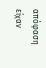απόφαση είχαν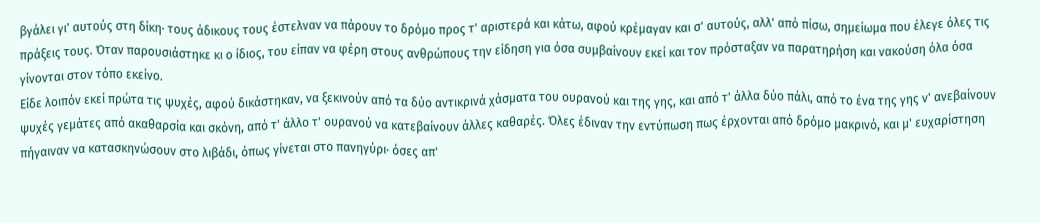βγάλει γι' αυτούς στη δίκη· τους άδικους τους έστελναν να πάρουν το δρόμο προς τ' αριστερά και κάτω, αφού κρέμαγαν και σ' αυτούς, αλλ' από πίσω, σημείωμα που έλεγε όλες τις πράξεις τους. Όταν παρουσιάστηκε κι ο ίδιος, του είπαν να φέρη στους ανθρώπους την είδηση για όσα συμβαίνουν εκεί και τον πρόσταξαν να παρατηρήση και νακούση όλα όσα γίνονται στον τόπο εκείνο.
Είδε λοιπόν εκεί πρώτα τις ψυχές, αφού δικάστηκαν, να ξεκινούν από τα δύο αντικρινά χάσματα του ουρανού και της γης, και από τ' άλλα δύο πάλι, από το ένα της γης ν' ανεβαίνουν ψυχές γεμάτες από ακαθαρσία και σκόνη, από τ' άλλο τ' ουρανού να κατεβαίνουν άλλες καθαρές. Όλες έδιναν την εντύπωση πως έρχονται από δρόμο μακρινό, και μ' ευχαρίστηση πήγαιναν να κατασκηνώσουν στο λιβάδι, όπως γίνεται στο πανηγύρι· όσες απ'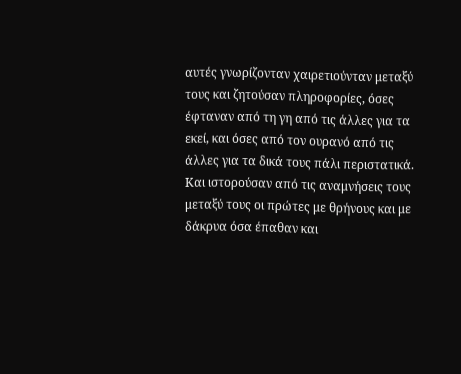αυτές γνωρίζονταν χαιρετιούνταν μεταξύ τους και ζητούσαν πληροφορίες, όσες έφταναν από τη γη από τις άλλες για τα εκεί, και όσες από τον ουρανό από τις άλλες για τα δικά τους πάλι περιστατικά. Και ιστορούσαν από τις αναμνήσεις τους μεταξύ τους οι πρώτες με θρήνους και με δάκρυα όσα έπαθαν και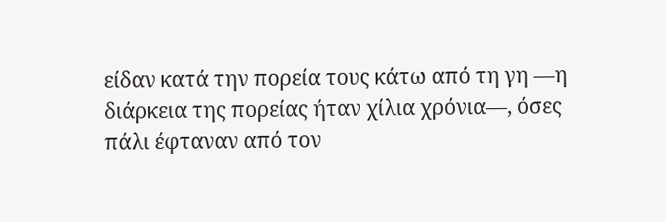είδαν κατά την πορεία τους κάτω από τη γη ―η διάρκεια της πορείας ήταν χίλια χρόνια―, όσες πάλι έφταναν από τον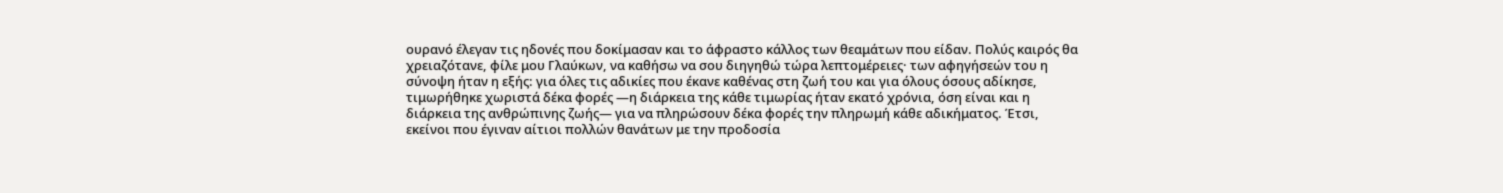ουρανό έλεγαν τις ηδονές που δοκίμασαν και το άφραστο κάλλος των θεαμάτων που είδαν. Πολύς καιρός θα χρειαζότανε, φίλε μου Γλαύκων, να καθήσω να σου διηγηθώ τώρα λεπτομέρειες· των αφηγήσεών του η σύνοψη ήταν η εξής: για όλες τις αδικίες που έκανε καθένας στη ζωή του και για όλους όσους αδίκησε, τιμωρήθηκε χωριστά δέκα φορές ―η διάρκεια της κάθε τιμωρίας ήταν εκατό χρόνια, όση είναι και η διάρκεια της ανθρώπινης ζωής― για να πληρώσουν δέκα φορές την πληρωμή κάθε αδικήματος. Έτσι, εκείνοι που έγιναν αίτιοι πολλών θανάτων με την προδοσία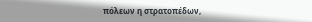πόλεων η στρατοπέδων,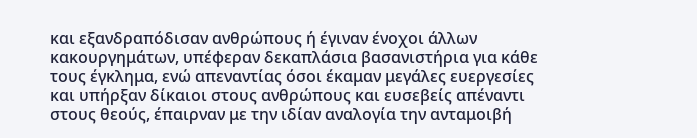και εξανδραπόδισαν ανθρώπους ή έγιναν ένοχοι άλλων κακουργημάτων, υπέφεραν δεκαπλάσια βασανιστήρια για κάθε τους έγκλημα, ενώ απεναντίας όσοι έκαμαν μεγάλες ευεργεσίες και υπήρξαν δίκαιοι στους ανθρώπους και ευσεβείς απέναντι στους θεούς, έπαιρναν με την ιδίαν αναλογία την ανταμοιβή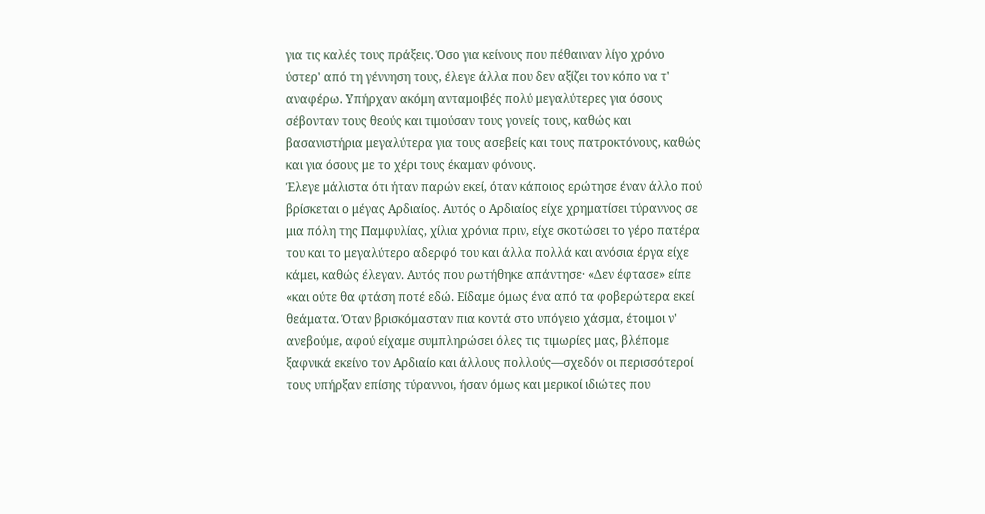για τις καλές τους πράξεις. Όσο για κείνους που πέθαιναν λίγο χρόνο ύστερ' από τη γέννηση τους, έλεγε άλλα που δεν αξίζει τον κόπο να τ' αναφέρω. Υπήρχαν ακόμη ανταμοιβές πολύ μεγαλύτερες για όσους σέβονταν τους θεούς και τιμούσαν τους γονείς τους, καθώς και βασανιστήρια μεγαλύτερα για τους ασεβείς και τους πατροκτόνους, καθώς και για όσους με το χέρι τους έκαμαν φόνους.
Έλεγε μάλιστα ότι ήταν παρών εκεί, όταν κάποιος ερώτησε έναν άλλο πού βρίσκεται ο μέγας Αρδιαίος. Αυτός ο Αρδιαίος είχε χρηματίσει τύραννος σε μια πόλη της Παμφυλίας, χίλια χρόνια πριν, είχε σκοτώσει το γέρο πατέρα του και το μεγαλύτερο αδερφό του και άλλα πολλά και ανόσια έργα είχε κάμει, καθώς έλεγαν. Αυτός που ρωτήθηκε απάντησε· «Δεν έφτασε» είπε «και ούτε θα φτάση ποτέ εδώ. Είδαμε όμως ένα από τα φοβερώτερα εκεί θεάματα. Όταν βρισκόμασταν πια κοντά στο υπόγειο χάσμα, έτοιμοι ν' ανεβούμε, αφού είχαμε συμπληρώσει όλες τις τιμωρίες μας, βλέπομε ξαφνικά εκείνο τον Αρδιαίο και άλλους πολλούς―σχεδόν οι περισσότεροί τους υπήρξαν επίσης τύραννοι, ήσαν όμως και μερικοί ιδιώτες που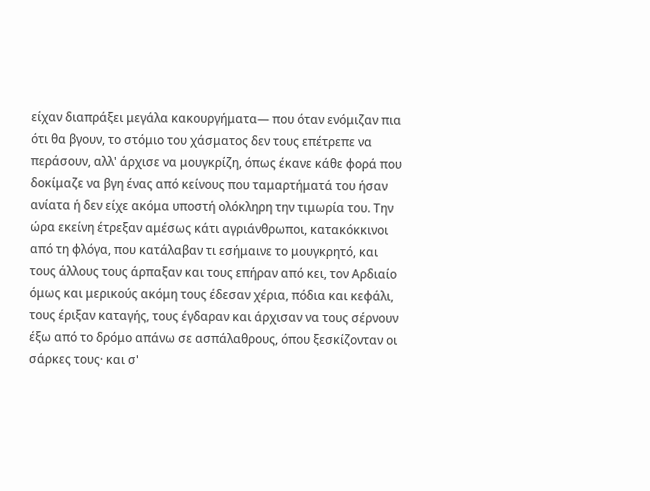είχαν διαπράξει μεγάλα κακουργήματα― που όταν ενόμιζαν πια ότι θα βγουν, το στόμιο του χάσματος δεν τους επέτρεπε να περάσουν, αλλ' άρχισε να μουγκρίζη, όπως έκανε κάθε φορά που δοκίμαζε να βγη ένας από κείνους που ταμαρτήματά του ήσαν ανίατα ή δεν είχε ακόμα υποστή ολόκληρη την τιμωρία του. Την ώρα εκείνη έτρεξαν αμέσως κάτι αγριάνθρωποι, κατακόκκινοι από τη φλόγα, που κατάλαβαν τι εσήμαινε το μουγκρητό, και τους άλλους τους άρπαξαν και τους επήραν από κει, τον Αρδιαίο όμως και μερικούς ακόμη τους έδεσαν χέρια, πόδια και κεφάλι, τους έριξαν καταγής, τους έγδαραν και άρχισαν να τους σέρνουν έξω από το δρόμο απάνω σε ασπάλαθρους, όπου ξεσκίζονταν οι σάρκες τους· και σ'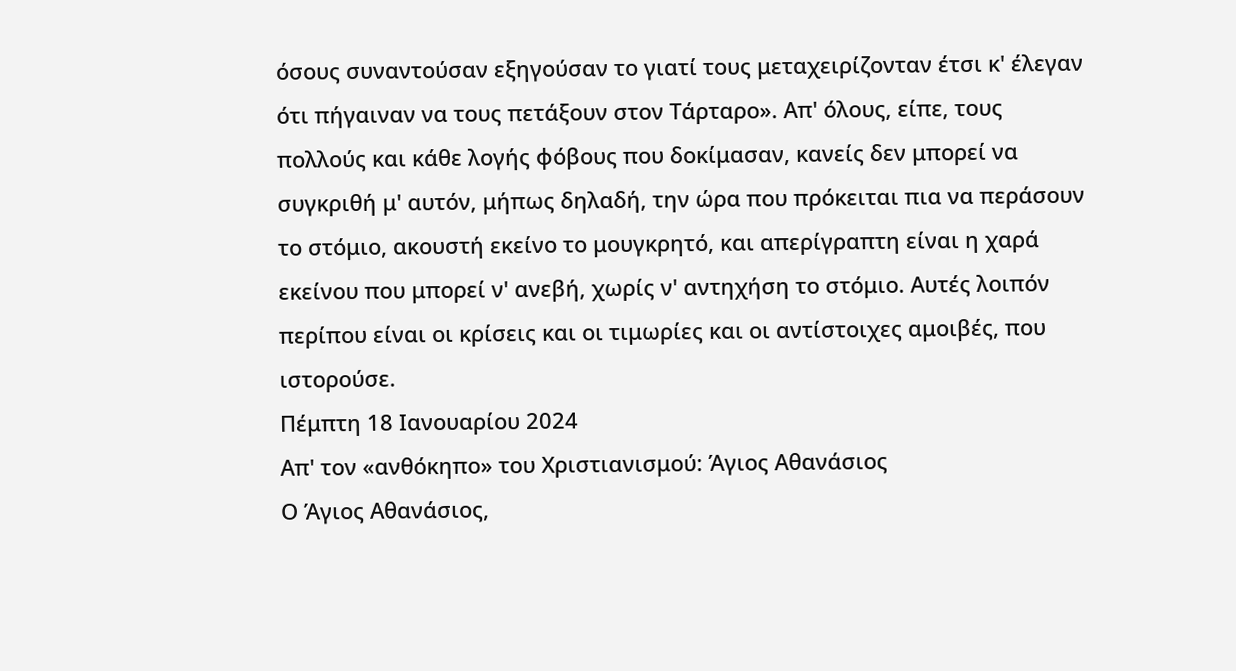όσους συναντούσαν εξηγούσαν το γιατί τους μεταχειρίζονταν έτσι κ' έλεγαν ότι πήγαιναν να τους πετάξουν στον Τάρταρο». Απ' όλους, είπε, τους πολλούς και κάθε λογής φόβους που δοκίμασαν, κανείς δεν μπορεί να συγκριθή μ' αυτόν, μήπως δηλαδή, την ώρα που πρόκειται πια να περάσουν το στόμιο, ακουστή εκείνο το μουγκρητό, και απερίγραπτη είναι η χαρά εκείνου που μπορεί ν' ανεβή, χωρίς ν' αντηχήση το στόμιο. Αυτές λοιπόν περίπου είναι οι κρίσεις και οι τιμωρίες και οι αντίστοιχες αμοιβές, που ιστορούσε.
Πέμπτη 18 Ιανουαρίου 2024
Απ' τον «ανθόκηπο» του Χριστιανισμού: Άγιος Αθανάσιος
Ο Άγιος Αθανάσιος,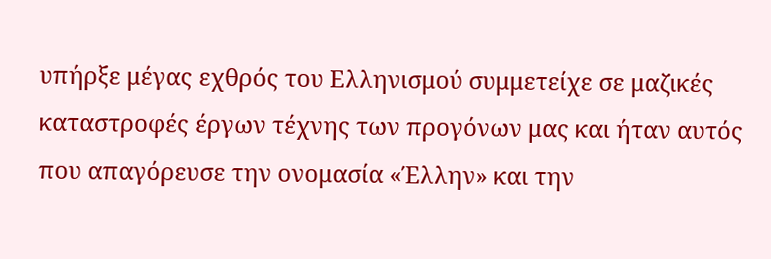υπήρξε μέγας εχθρός του Ελληνισμού συμμετείχε σε μαζικές καταστροφές έργων τέχνης των προγόνων μας και ήταν αυτός που απαγόρευσε την ονομασία «Έλλην» και την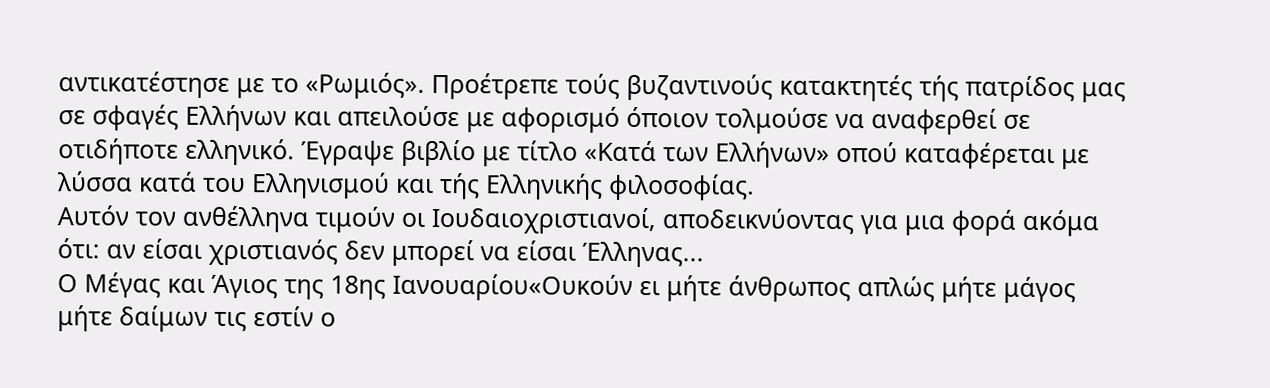αντικατέστησε με το «Ρωμιός». Προέτρεπε τούς βυζαντινούς κατακτητές τής πατρίδος μας σε σφαγές Ελλήνων και απειλούσε με αφορισμό όποιον τολμούσε να αναφερθεί σε οτιδήποτε ελληνικό. Έγραψε βιβλίο με τίτλο «Κατά των Ελλήνων» οπού καταφέρεται με λύσσα κατά του Ελληνισμού και τής Ελληνικής φιλοσοφίας.
Αυτόν τον ανθέλληνα τιμούν οι Ιουδαιοχριστιανοί, αποδεικνύοντας για μια φορά ακόμα ότι: αν είσαι χριστιανός δεν μπορεί να είσαι Έλληνας...
Ο Μέγας και Άγιος της 18ης Ιανουαρίου«Ουκούν ει μήτε άνθρωπος απλώς μήτε μάγος μήτε δαίμων τις εστίν ο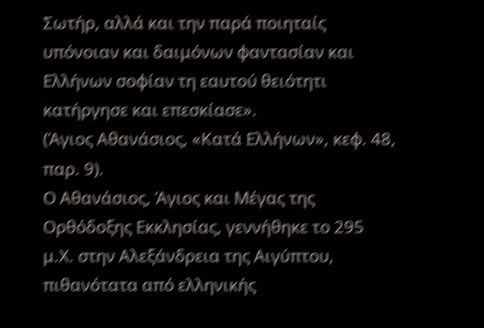Σωτήρ, αλλά και την παρά ποιηταίς υπόνοιαν και δαιμόνων φαντασίαν και Ελλήνων σοφίαν τη εαυτού θειότητι κατήργησε και επεσκίασε».
(Άγιος Αθανάσιος, «Κατά Ελλήνων», κεφ. 48, παρ. 9).
Ο Αθανάσιος, Άγιος και Μέγας της Ορθόδοξης Εκκλησίας, γεννήθηκε το 295 μ.Χ. στην Αλεξάνδρεια της Αιγύπτου, πιθανότατα από ελληνικής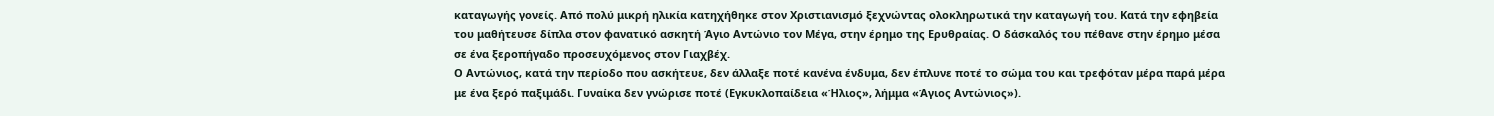καταγωγής γονείς. Από πολύ μικρή ηλικία κατηχήθηκε στον Χριστιανισμό ξεχνώντας ολοκληρωτικά την καταγωγή του. Κατά την εφηβεία του μαθήτευσε δίπλα στον φανατικό ασκητή Άγιο Αντώνιο τον Μέγα, στην έρημο της Ερυθραίας. Ο δάσκαλός του πέθανε στην έρημο μέσα σε ένα ξεροπήγαδο προσευχόμενος στον Γιαχβέχ.
Ο Αντώνιος, κατά την περίοδο που ασκήτευε, δεν άλλαξε ποτέ κανένα ένδυμα, δεν έπλυνε ποτέ το σώμα του και τρεφόταν μέρα παρά μέρα με ένα ξερό παξιμάδι. Γυναίκα δεν γνώρισε ποτέ (Εγκυκλοπαίδεια «Ήλιος», λήμμα «Άγιος Αντώνιος»).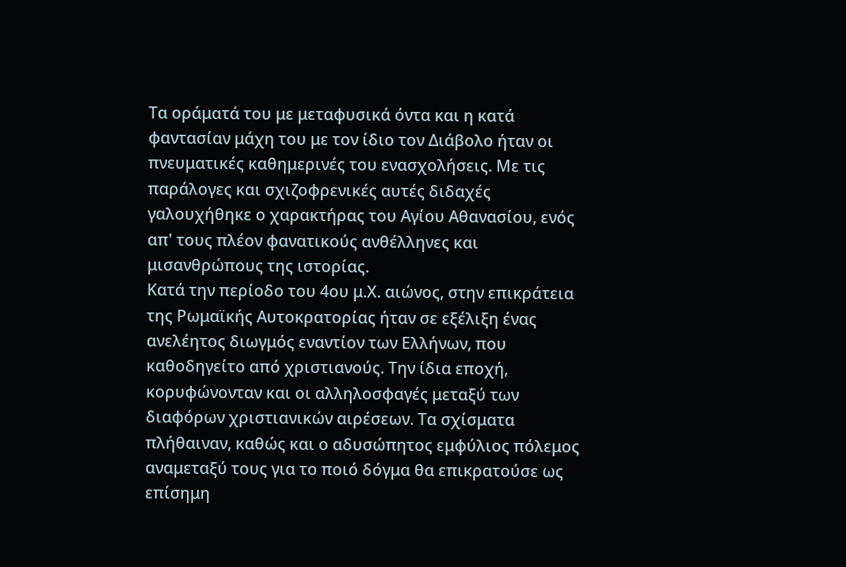Τα οράματά του με μεταφυσικά όντα και η κατά φαντασίαν μάχη του με τον ίδιο τον Διάβολο ήταν οι πνευματικές καθημερινές του ενασχολήσεις. Με τις παράλογες και σχιζοφρενικές αυτές διδαχές γαλουχήθηκε ο χαρακτήρας του Αγίου Αθανασίου, ενός απ' τους πλέον φανατικούς ανθέλληνες και μισανθρώπους της ιστορίας.
Κατά την περίοδο του 4ου μ.Χ. αιώνος, στην επικράτεια της Ρωμαϊκής Αυτοκρατορίας ήταν σε εξέλιξη ένας ανελέητος διωγμός εναντίον των Ελλήνων, που καθοδηγείτο από χριστιανούς. Την ίδια εποχή, κορυφώνονταν και οι αλληλοσφαγές μεταξύ των διαφόρων χριστιανικών αιρέσεων. Τα σχίσματα πλήθαιναν, καθώς και ο αδυσώπητος εμφύλιος πόλεμος αναμεταξύ τους για το ποιό δόγμα θα επικρατούσε ως επίσημη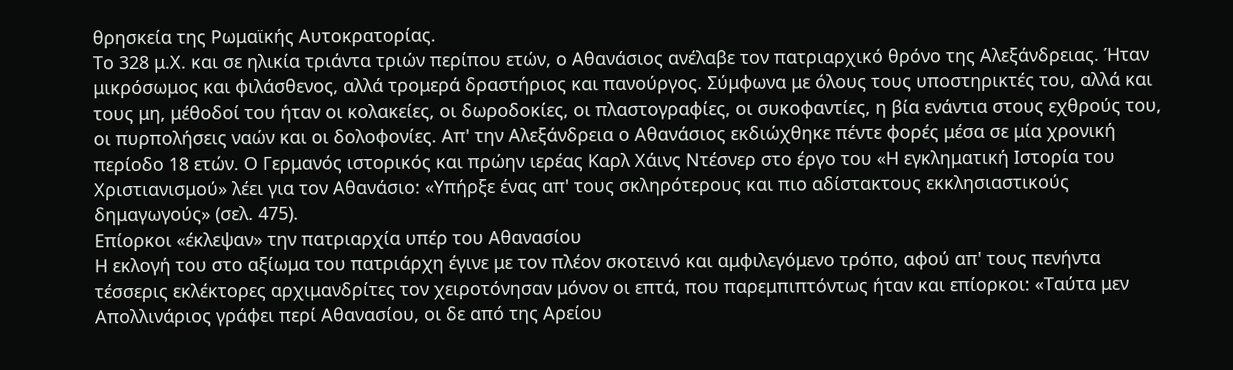θρησκεία της Ρωμαϊκής Αυτοκρατορίας.
Το 328 μ.Χ. και σε ηλικία τριάντα τριών περίπου ετών, ο Αθανάσιος ανέλαβε τον πατριαρχικό θρόνο της Αλεξάνδρειας. Ήταν μικρόσωμος και φιλάσθενος, αλλά τρομερά δραστήριος και πανούργος. Σύμφωνα με όλους τους υποστηρικτές του, αλλά και τους μη, μέθοδοί του ήταν οι κολακείες, οι δωροδοκίες, οι πλαστογραφίες, οι συκοφαντίες, η βία ενάντια στους εχθρούς του, οι πυρπολήσεις ναών και οι δολοφονίες. Απ' την Αλεξάνδρεια ο Αθανάσιος εκδιώχθηκε πέντε φορές μέσα σε μία χρονική περίοδο 18 ετών. Ο Γερμανός ιστορικός και πρώην ιερέας Καρλ Χάινς Ντέσνερ στο έργο του «Η εγκληματική Ιστορία του Χριστιανισμού» λέει για τον Αθανάσιο: «Υπήρξε ένας απ' τους σκληρότερους και πιο αδίστακτους εκκλησιαστικούς δημαγωγούς» (σελ. 475).
Επίορκοι «έκλεψαν» την πατριαρχία υπέρ του Αθανασίου
Η εκλογή του στο αξίωμα του πατριάρχη έγινε με τον πλέον σκοτεινό και αμφιλεγόμενο τρόπο, αφού απ' τους πενήντα τέσσερις εκλέκτορες αρχιμανδρίτες τον χειροτόνησαν μόνον οι επτά, που παρεμπιπτόντως ήταν και επίορκοι: «Ταύτα μεν Απολλινάριος γράφει περί Αθανασίου, οι δε από της Αρείου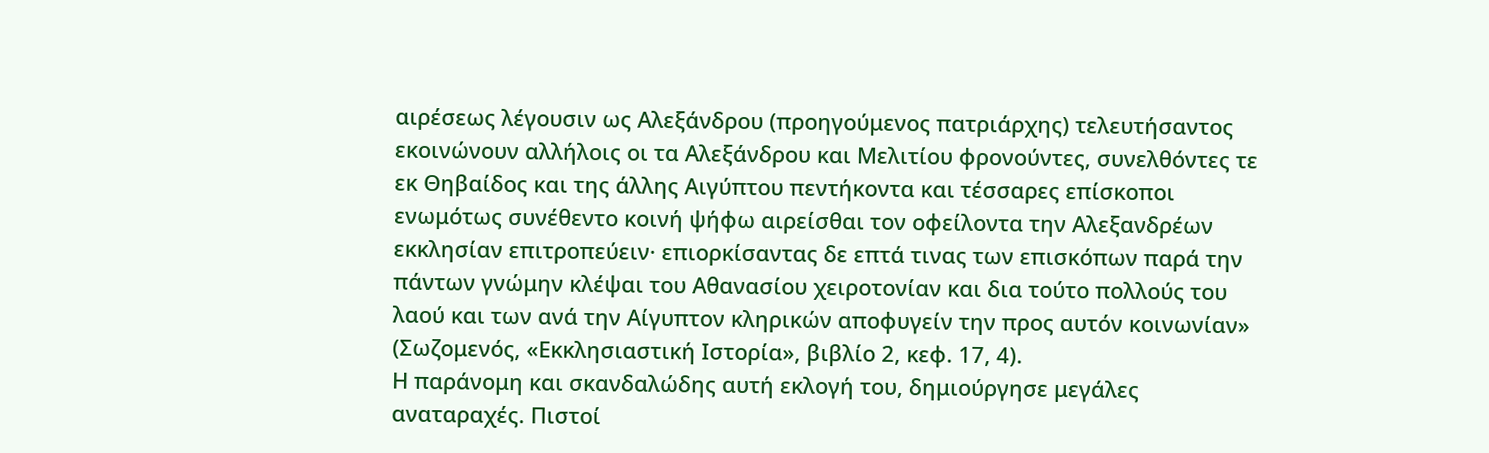αιρέσεως λέγουσιν ως Αλεξάνδρου (προηγούμενος πατριάρχης) τελευτήσαντος εκοινώνουν αλλήλοις οι τα Αλεξάνδρου και Μελιτίου φρονούντες, συνελθόντες τε εκ Θηβαίδος και της άλλης Αιγύπτου πεντήκοντα και τέσσαρες επίσκοποι ενωμότως συνέθεντο κοινή ψήφω αιρείσθαι τον οφείλοντα την Αλεξανδρέων εκκλησίαν επιτροπεύειν· επιορκίσαντας δε επτά τινας των επισκόπων παρά την πάντων γνώμην κλέψαι του Αθανασίου χειροτονίαν και δια τούτο πολλούς του λαού και των ανά την Αίγυπτον κληρικών αποφυγείν την προς αυτόν κοινωνίαν» (Σωζομενός, «Εκκλησιαστική Ιστορία», βιβλίο 2, κεφ. 17, 4).
Η παράνομη και σκανδαλώδης αυτή εκλογή του, δημιούργησε μεγάλες αναταραχές. Πιστοί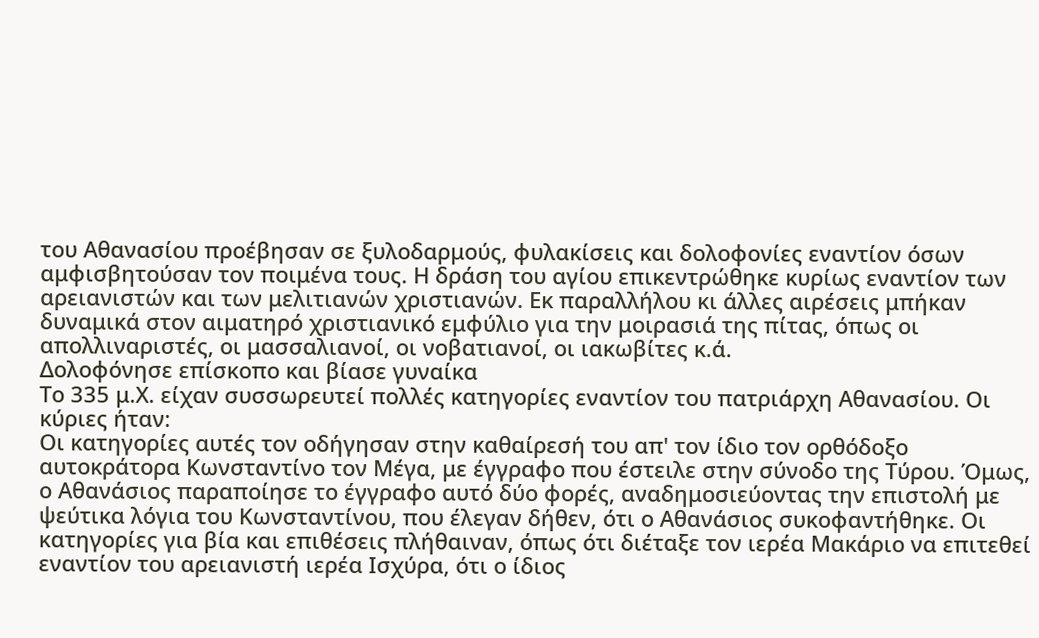του Αθανασίου προέβησαν σε ξυλοδαρμούς, φυλακίσεις και δολοφονίες εναντίον όσων αμφισβητούσαν τον ποιμένα τους. Η δράση του αγίου επικεντρώθηκε κυρίως εναντίον των αρειανιστών και των μελιτιανών χριστιανών. Εκ παραλλήλου κι άλλες αιρέσεις μπήκαν δυναμικά στον αιματηρό χριστιανικό εμφύλιο για την μοιρασιά της πίτας, όπως οι απολλιναριστές, οι μασσαλιανοί, οι νοβατιανοί, οι ιακωβίτες κ.ά.
Δολοφόνησε επίσκοπο και βίασε γυναίκα
Το 335 μ.Χ. είχαν συσσωρευτεί πολλές κατηγορίες εναντίον του πατριάρχη Αθανασίου. Οι κύριες ήταν:
Οι κατηγορίες αυτές τον οδήγησαν στην καθαίρεσή του απ' τον ίδιο τον ορθόδοξο αυτοκράτορα Κωνσταντίνο τον Μέγα, με έγγραφο που έστειλε στην σύνοδο της Τύρου. Όμως, ο Αθανάσιος παραποίησε το έγγραφο αυτό δύο φορές, αναδημοσιεύοντας την επιστολή με ψεύτικα λόγια του Κωνσταντίνου, που έλεγαν δήθεν, ότι ο Αθανάσιος συκοφαντήθηκε. Οι κατηγορίες για βία και επιθέσεις πλήθαιναν, όπως ότι διέταξε τον ιερέα Μακάριο να επιτεθεί εναντίον του αρειανιστή ιερέα Ισχύρα, ότι ο ίδιος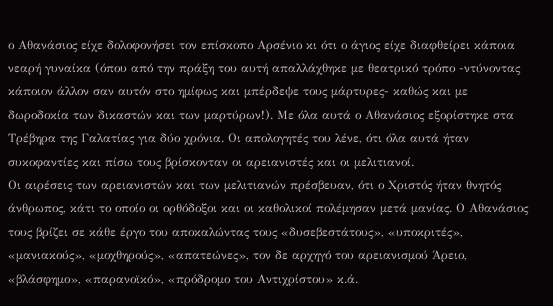ο Αθανάσιος είχε δολοφονήσει τον επίσκοπο Αρσένιο κι ότι ο άγιος είχε διαφθείρει κάποια νεαρή γυναίκα (όπου από την πράξη του αυτή απαλλάχθηκε με θεατρικό τρόπο -ντύνοντας κάποιον άλλον σαν αυτόν στο ημίφως και μπέρδεψε τους μάρτυρες- καθώς και με δωροδοκία των δικαστών και των μαρτύρων!). Με όλα αυτά ο Αθανάσιος εξορίστηκε στα Τρέβηρα της Γαλατίας για δύο χρόνια. Οι απολογητές του λένε, ότι όλα αυτά ήταν συκοφαντίες και πίσω τους βρίσκονταν οι αρειανιστές και οι μελιτιανοί.
Οι αιρέσεις των αρειανιστών και των μελιτιανών πρέσβευαν, ότι ο Χριστός ήταν θνητός άνθρωπος, κάτι το οποίο οι ορθόδοξοι και οι καθολικοί πολέμησαν μετά μανίας. Ο Αθανάσιος τους βρίζει σε κάθε έργο του αποκαλώντας τους «δυσεβεστάτους», «υποκριτές», «μανιακούς», «μοχθηρούς», «απατεώνες», τον δε αρχηγό του αρειανισμού Άρειο, «βλάσφημο», «παρανοϊκό», «πρόδρομο του Αντιχρίστου» κ.ά.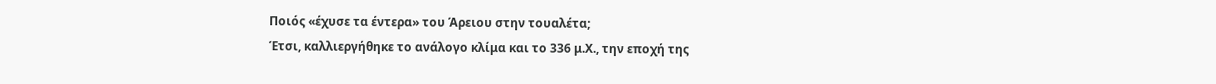Ποιός «έχυσε τα έντερα» του Άρειου στην τουαλέτα;
Έτσι, καλλιεργήθηκε το ανάλογο κλίμα και το 336 μ.Χ., την εποχή της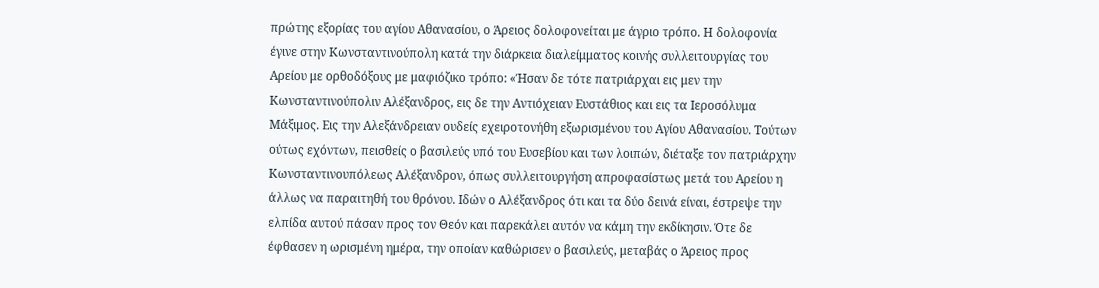πρώτης εξορίας του αγίου Αθανασίου, ο Άρειος δολοφονείται με άγριο τρόπο. Η δολοφονία έγινε στην Κωνσταντινούπολη κατά την διάρκεια διαλείμματος κοινής συλλειτουργίας του Αρείου με ορθοδόξους με μαφιόζικο τρόπο: «Ήσαν δε τότε πατριάρχαι εις μεν την Κωνσταντινούπολιν Αλέξανδρος, εις δε την Αντιόχειαν Ευστάθιος και εις τα Ιεροσόλυμα Μάξιμος. Εις την Αλεξάνδρειαν ουδείς εχειροτονήθη εξωρισμένου του Αγίου Αθανασίου. Τούτων ούτως εχόντων, πεισθείς ο βασιλεύς υπό του Ευσεβίου και των λοιπών, διέταξε τον πατριάρχην Κωνσταντινουπόλεως Αλέξανδρον, όπως συλλειτουργήση απροφασίστως μετά του Αρείου η άλλως να παραιτηθή του θρόνου. Ιδών ο Αλέξανδρος ότι και τα δύο δεινά είναι, έστρεψε την ελπίδα αυτού πάσαν προς τον Θεόν και παρεκάλει αυτόν να κάμη την εκδίκησιν. Ότε δε έφθασεν η ωρισμένη ημέρα, την οποίαν καθώρισεν ο βασιλεύς, μεταβάς ο Άρειος προς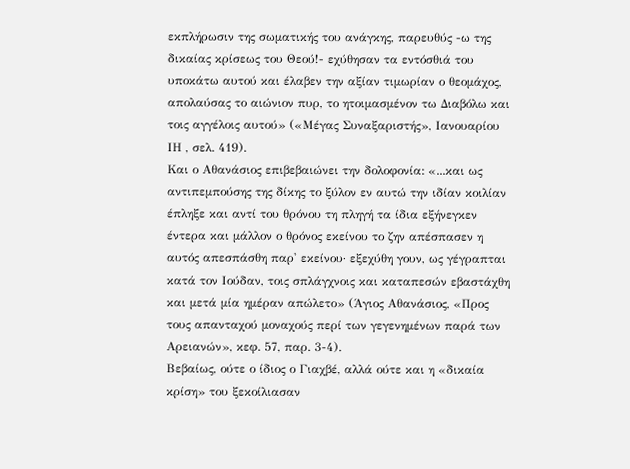εκπλήρωσιν της σωματικής του ανάγκης, παρευθύς -ω της δικαίας κρίσεως του Θεού!- εχύθησαν τα εντόσθιά του υποκάτω αυτού και έλαβεν την αξίαν τιμωρίαν ο θεομάχος, απολαύσας το αιώνιον πυρ, το ητοιμασμένον τω Διαβόλω και τοις αγγέλοις αυτού» («Μέγας Συναξαριστής», Ιανουαρίου ΙΗ , σελ. 419).
Και ο Αθανάσιος επιβεβαιώνει την δολοφονία: «...και ως αντιπεμπούσης της δίκης το ξύλον εν αυτώ την ιδίαν κοιλίαν έπληξε και αντί του θρόνου τη πληγή τα ίδια εξήνεγκεν έντερα και μάλλον ο θρόνος εκείνου το ζην απέσπασεν η αυτός απεσπάσθη παρ' εκείνου· εξεχύθη γουν, ως γέγραπται κατά τον Ιούδαν, τοις σπλάγχνοις και καταπεσών εβαστάχθη και μετά μία ημέραν απώλετο» (Άγιος Αθανάσιος, «Προς τους απανταχού μοναχούς περί των γεγενημένων παρά των Αρειανών», κεφ. 57, παρ. 3-4).
Βεβαίως, ούτε ο ίδιος ο Γιαχβέ, αλλά ούτε και η «δικαία κρίση» του ξεκοίλιασαν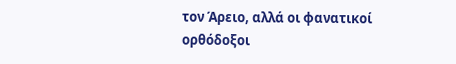τον Άρειο, αλλά οι φανατικοί ορθόδοξοι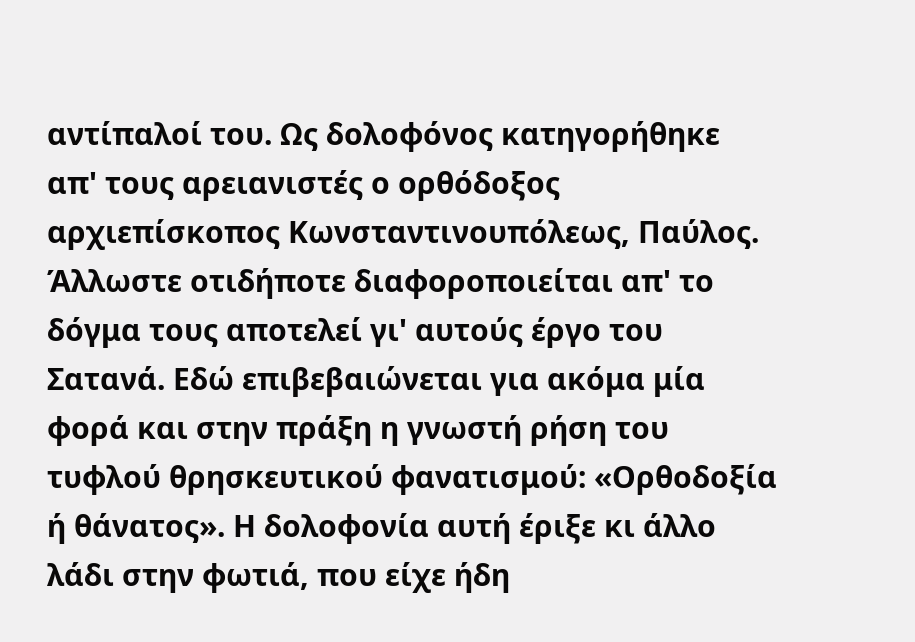αντίπαλοί του. Ως δολοφόνος κατηγορήθηκε απ' τους αρειανιστές ο ορθόδοξος αρχιεπίσκοπος Κωνσταντινουπόλεως, Παύλος. Άλλωστε οτιδήποτε διαφοροποιείται απ' το δόγμα τους αποτελεί γι' αυτούς έργο του Σατανά. Εδώ επιβεβαιώνεται για ακόμα μία φορά και στην πράξη η γνωστή ρήση του τυφλού θρησκευτικού φανατισμού: «Ορθοδοξία ή θάνατος». Η δολοφονία αυτή έριξε κι άλλο λάδι στην φωτιά, που είχε ήδη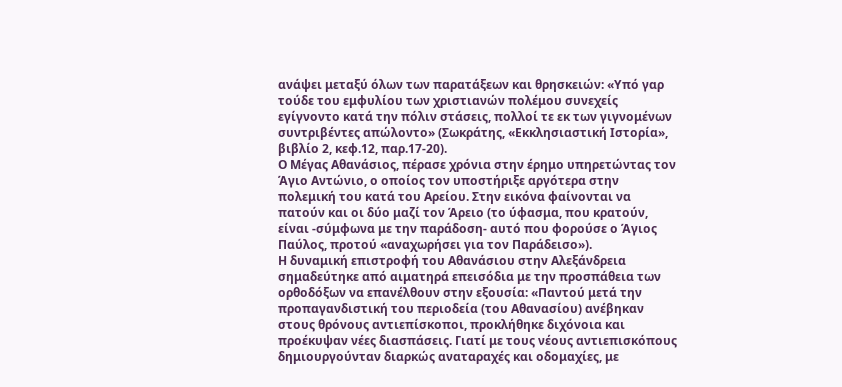ανάψει μεταξύ όλων των παρατάξεων και θρησκειών: «Υπό γαρ τούδε του εμφυλίου των χριστιανών πολέμου συνεχείς εγίγνοντο κατά την πόλιν στάσεις, πολλοί τε εκ των γιγνομένων συντριβέντες απώλοντο» (Σωκράτης, «Εκκλησιαστική Ιστορία», βιβλίο 2, κεφ.12, παρ.17-20).
Ο Μέγας Αθανάσιος, πέρασε χρόνια στην έρημο υπηρετώντας τον Άγιο Αντώνιο, ο οποίος τον υποστήριξε αργότερα στην πολεμική του κατά του Αρείου. Στην εικόνα φαίνονται να πατούν και οι δύο μαζί τον Άρειο (το ύφασμα, που κρατούν, είναι -σύμφωνα με την παράδοση- αυτό που φορούσε ο Άγιος Παύλος, προτού «αναχωρήσει για τον Παράδεισο»).
Η δυναμική επιστροφή του Αθανάσιου στην Αλεξάνδρεια σημαδεύτηκε από αιματηρά επεισόδια με την προσπάθεια των ορθοδόξων να επανέλθουν στην εξουσία: «Παντού μετά την προπαγανδιστική του περιοδεία (του Αθανασίου) ανέβηκαν στους θρόνους αντιεπίσκοποι, προκλήθηκε διχόνοια και προέκυψαν νέες διασπάσεις. Γιατί με τους νέους αντιεπισκόπους δημιουργούνταν διαρκώς αναταραχές και οδομαχίες, με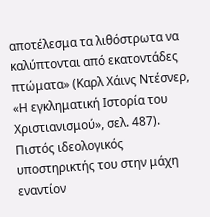αποτέλεσμα τα λιθόστρωτα να καλύπτονται από εκατοντάδες πτώματα» (Καρλ Χάινς Ντέσνερ, «Η εγκληματική Ιστορία του Χριστιανισμού», σελ. 487).
Πιστός ιδεολογικός υποστηρικτής του στην μάχη εναντίον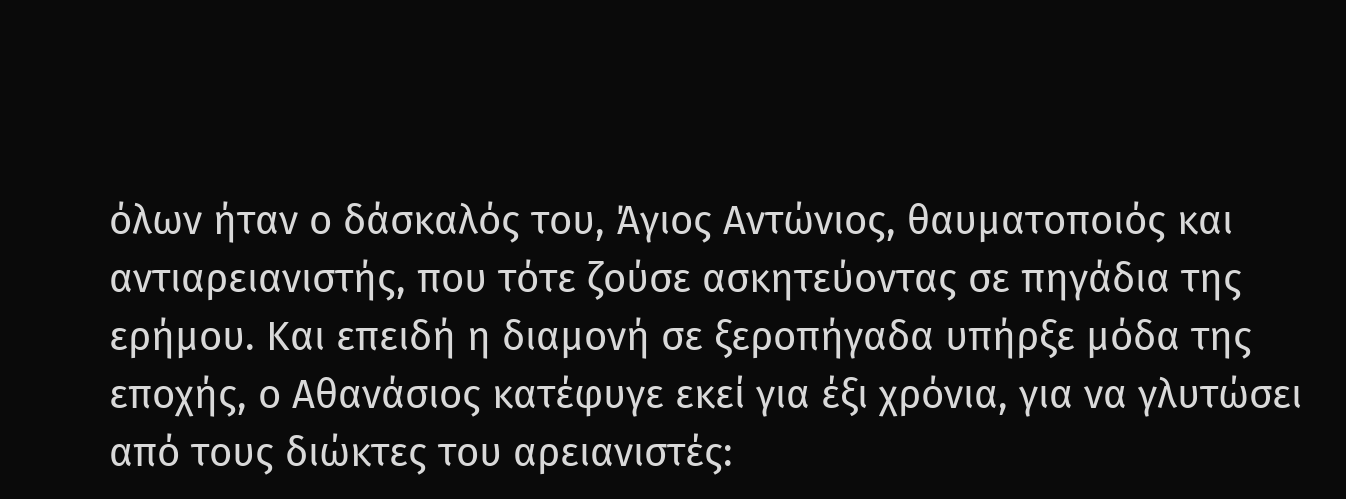όλων ήταν ο δάσκαλός του, Άγιος Αντώνιος, θαυματοποιός και αντιαρειανιστής, που τότε ζούσε ασκητεύοντας σε πηγάδια της ερήμου. Και επειδή η διαμονή σε ξεροπήγαδα υπήρξε μόδα της εποχής, ο Αθανάσιος κατέφυγε εκεί για έξι χρόνια, για να γλυτώσει από τους διώκτες του αρειανιστές: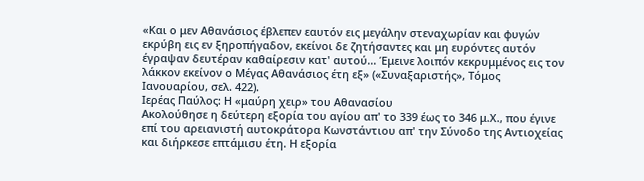«Και ο μεν Αθανάσιος έβλεπεν εαυτόν εις μεγάλην στεναχωρίαν και φυγών εκρύβη εις εν ξηροπήγαδον, εκείνοι δε ζητήσαντες και μη ευρόντες αυτόν έγραψαν δευτέραν καθαίρεσιν κατ' αυτού... Έμεινε λοιπόν κεκρυμμένος εις τον λάκκον εκείνον ο Μέγας Αθανάσιος έτη εξ» («Συναξαριστής», Τόμος Ιανουαρίου, σελ. 422).
Ιερέας Παύλος: Η «μαύρη χειρ» του Αθανασίου
Ακολούθησε η δεύτερη εξορία του αγίου απ' το 339 έως το 346 μ.Χ., που έγινε επί του αρειανιστή αυτοκράτορα Κωνστάντιου απ' την Σύνοδο της Αντιοχείας και διήρκεσε επτάμισυ έτη. Η εξορία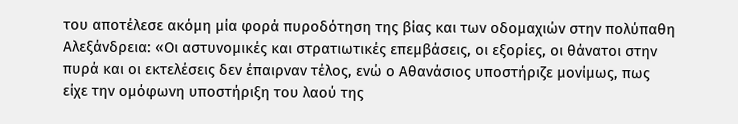του αποτέλεσε ακόμη μία φορά πυροδότηση της βίας και των οδομαχιών στην πολύπαθη Αλεξάνδρεια: «Οι αστυνομικές και στρατιωτικές επεμβάσεις, οι εξορίες, οι θάνατοι στην πυρά και οι εκτελέσεις δεν έπαιρναν τέλος, ενώ ο Αθανάσιος υποστήριζε μονίμως, πως είχε την ομόφωνη υποστήριξη του λαού της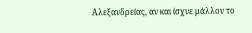Αλεξανδρείας, αν και ίσχυε μάλλον το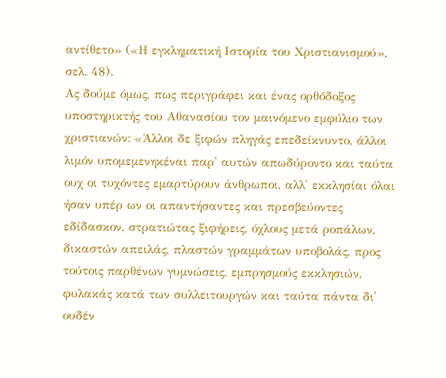αντίθετο» («Η εγκληματική Ιστορία του Χριστιανισμού», σελ. 48).
Ας δούμε όμως, πως περιγράφει και ένας ορθόδοξος υποστηρικτής του Αθανασίου τον μαινόμενο εμφύλιο των χριστιανών: «Άλλοι δε ξιφών πληγάς επεδείκνυντο, άλλοι λιμόν υπομεμενηκέναι παρ' αυτών απωδύροντο και ταύτα ουχ οι τυχόντες εμαρτύρουν άνθρωποι, αλλ' εκκλησίαι όλαι ήσαν υπέρ ων οι απαντήσαντες και πρεσβεύοντες εδίδασκον, στρατιώτας ξιφήρεις, όχλους μετά ροπάλων, δικαστών απειλάς, πλαστών γραμμάτων υποβολάς, προς τούτοις παρθένων γυμνώσεις, εμπρησμούς εκκλησιών, φυλακάς κατά των συλλειτουργών και ταύτα πάντα δι' ουδέν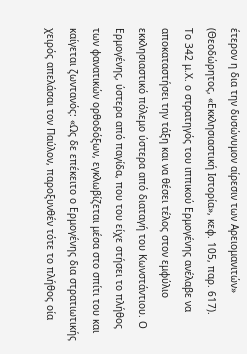έτερον η δια την δυσώνυμον αίρεσιν των Αρειομανιτών» (Θεοδώρητος, «Εκκλησιαστική Ιστορία», κεφ. 105, παρ. 617).
Το 342 μ.Χ. ο στρατηγός του ιππικού Ερμογένης ανέλαβε να αποκαταστήσει την τάξη και να θέσει τέλος στον εμφύλιο εκκλησιαστικό πόλεμο ύστερα από διαταγή του Κωνστάντιου. Ο Ερμογένης, ύστερα από παγίδα, που του είχε στήσει το πλήθος των φανατικών ορθοδόξων, εγκλωβίζεται μέσα στο σπίτι του και καίγεται ζωντανός: «Ως δε επέκειτο ο Ερμογένης δια στρατιωτικής χειρός απελάσαι τον Παύλον, παροξυνθέν τότε το πλήθος οία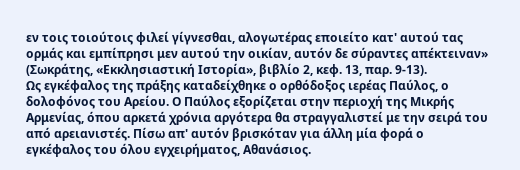εν τοις τοιούτοις φιλεί γίγνεσθαι, αλογωτέρας εποιείτο κατ' αυτού τας ορμάς και εμπίπρησι μεν αυτού την οικίαν, αυτόν δε σύραντες απέκτειναν» (Σωκράτης, «Εκκλησιαστική Ιστορία», βιβλίο 2, κεφ. 13, παρ. 9-13).
Ως εγκέφαλος της πράξης καταδείχθηκε ο ορθόδοξος ιερέας Παύλος, ο δολοφόνος του Αρείου. Ο Παύλος εξορίζεται στην περιοχή της Μικρής Αρμενίας, όπου αρκετά χρόνια αργότερα θα στραγγαλιστεί με την σειρά του από αρειανιστές. Πίσω απ' αυτόν βρισκόταν για άλλη μία φορά ο εγκέφαλος του όλου εγχειρήματος, Αθανάσιος.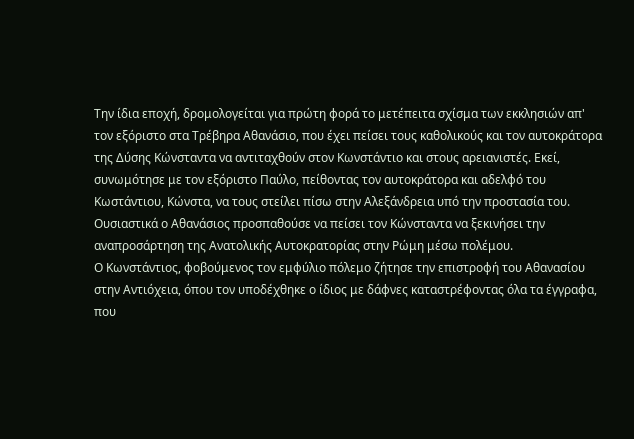Την ίδια εποχή, δρομολογείται για πρώτη φορά το μετέπειτα σχίσμα των εκκλησιών απ' τον εξόριστο στα Τρέβηρα Αθανάσιο, που έχει πείσει τους καθολικούς και τον αυτοκράτορα της Δύσης Κώνσταντα να αντιταχθούν στον Κωνστάντιο και στους αρειανιστές. Εκεί, συνωμότησε με τον εξόριστο Παύλο, πείθοντας τον αυτοκράτορα και αδελφό του Κωστάντιου, Κώνστα, να τους στείλει πίσω στην Αλεξάνδρεια υπό την προστασία του. Ουσιαστικά ο Αθανάσιος προσπαθούσε να πείσει τον Κώνσταντα να ξεκινήσει την αναπροσάρτηση της Ανατολικής Αυτοκρατορίας στην Ρώμη μέσω πολέμου.
Ο Κωνστάντιος, φοβούμενος τον εμφύλιο πόλεμο ζήτησε την επιστροφή του Αθανασίου στην Αντιόχεια, όπου τον υποδέχθηκε ο ίδιος με δάφνες καταστρέφοντας όλα τα έγγραφα, που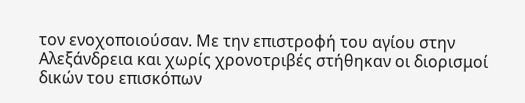τον ενοχοποιούσαν. Με την επιστροφή του αγίου στην Αλεξάνδρεια και χωρίς χρονοτριβές στήθηκαν οι διορισμοί δικών του επισκόπων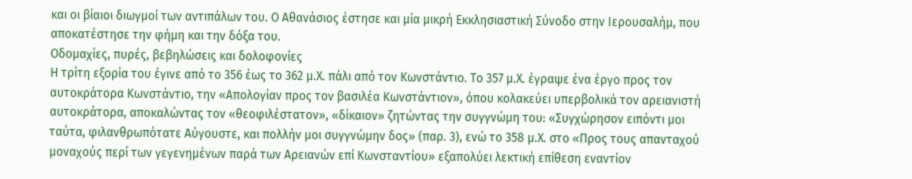και οι βίαιοι διωγμοί των αντιπάλων του. Ο Αθανάσιος έστησε και μία μικρή Εκκλησιαστική Σύνοδο στην Ιερουσαλήμ, που αποκατέστησε την φήμη και την δόξα του.
Οδομαχίες, πυρές, βεβηλώσεις και δολοφονίες
Η τρίτη εξορία του έγινε από το 356 έως το 362 μ.Χ. πάλι από τον Κωνστάντιο. Το 357 μ.Χ. έγραψε ένα έργο προς τον αυτοκράτορα Κωνστάντιο, την «Απολογίαν προς τον βασιλέα Κωνστάντιον», όπου κολακεύει υπερβολικά τον αρειανιστή αυτοκράτορα, αποκαλώντας τον «θεοφιλέστατον», «δίκαιον» ζητώντας την συγγνώμη του: «Συγχώρησον ειπόντι μοι ταύτα, φιλανθρωπότατε Αύγουστε, και πολλήν μοι συγγνώμην δος» (παρ. 3), ενώ το 358 μ.Χ. στο «Προς τους απανταχού μοναχούς περί των γεγενημένων παρά των Αρειανών επί Κωνσταντίου» εξαπολύει λεκτική επίθεση εναντίον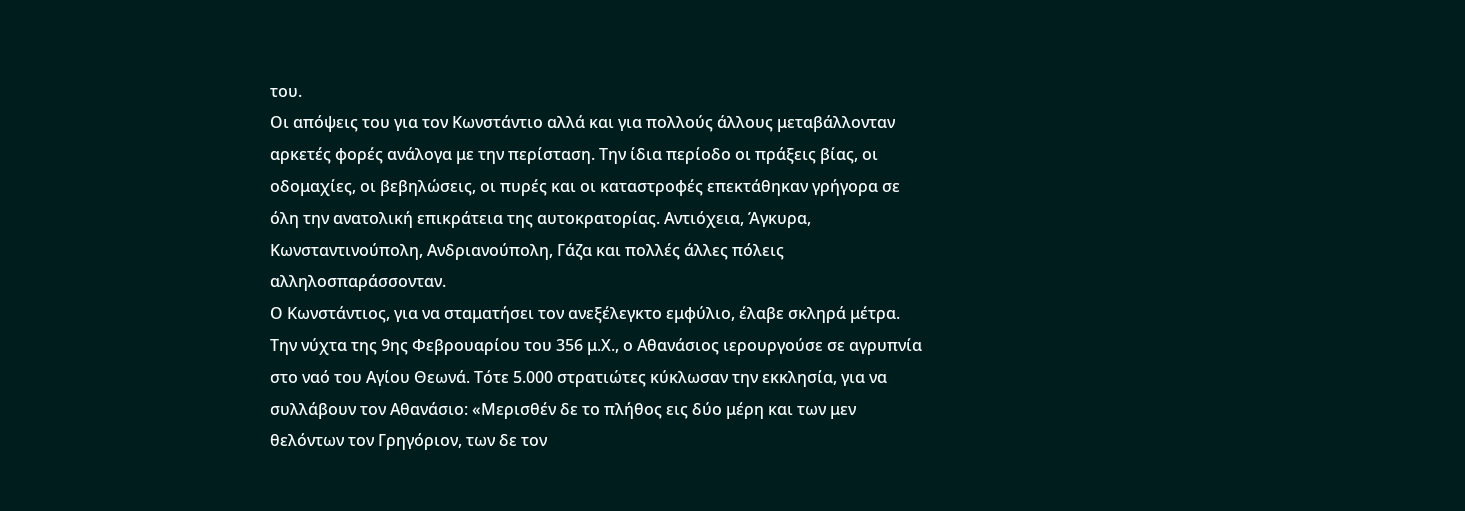του.
Οι απόψεις του για τον Κωνστάντιο αλλά και για πολλούς άλλους μεταβάλλονταν αρκετές φορές ανάλογα με την περίσταση. Την ίδια περίοδο οι πράξεις βίας, οι οδομαχίες, οι βεβηλώσεις, οι πυρές και οι καταστροφές επεκτάθηκαν γρήγορα σε όλη την ανατολική επικράτεια της αυτοκρατορίας. Αντιόχεια, Άγκυρα, Κωνσταντινούπολη, Ανδριανούπολη, Γάζα και πολλές άλλες πόλεις αλληλοσπαράσσονταν.
Ο Κωνστάντιος, για να σταματήσει τον ανεξέλεγκτο εμφύλιο, έλαβε σκληρά μέτρα. Την νύχτα της 9ης Φεβρουαρίου του 356 μ.Χ., ο Αθανάσιος ιερουργούσε σε αγρυπνία στο ναό του Αγίου Θεωνά. Τότε 5.000 στρατιώτες κύκλωσαν την εκκλησία, για να συλλάβουν τον Αθανάσιο: «Μερισθέν δε το πλήθος εις δύο μέρη και των μεν θελόντων τον Γρηγόριον, των δε τον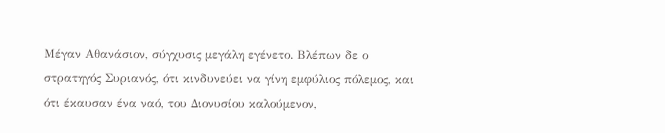Μέγαν Αθανάσιον, σύγχυσις μεγάλη εγένετο. Βλέπων δε ο στρατηγός Συριανός, ότι κινδυνεύει να γίνη εμφύλιος πόλεμος, και ότι έκαυσαν ένα ναό, του Διονυσίου καλούμενον,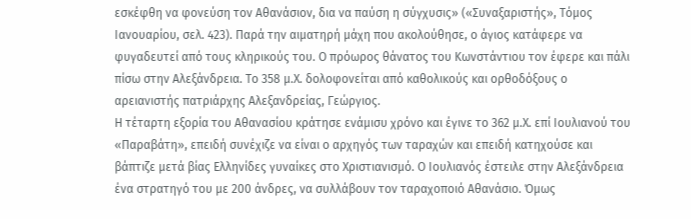εσκέφθη να φονεύση τον Αθανάσιον, δια να παύση η σύγχυσις» («Συναξαριστής», Τόμος Ιανουαρίου, σελ. 423). Παρά την αιματηρή μάχη που ακολούθησε, ο άγιος κατάφερε να φυγαδευτεί από τους κληρικούς του. Ο πρόωρος θάνατος του Κωνστάντιου τον έφερε και πάλι πίσω στην Αλεξάνδρεια. Το 358 μ.Χ. δολοφονείται από καθολικούς και ορθοδόξους ο αρειανιστής πατριάρχης Αλεξανδρείας, Γεώργιος.
Η τέταρτη εξορία του Αθανασίου κράτησε ενάμισυ χρόνο και έγινε το 362 μ.Χ. επί Ιουλιανού του «Παραβάτη», επειδή συνέχιζε να είναι ο αρχηγός των ταραχών και επειδή κατηχούσε και βάπτιζε μετά βίας Ελληνίδες γυναίκες στο Χριστιανισμό. Ο Ιουλιανός έστειλε στην Αλεξάνδρεια ένα στρατηγό του με 200 άνδρες, να συλλάβουν τον ταραχοποιό Αθανάσιο. Όμως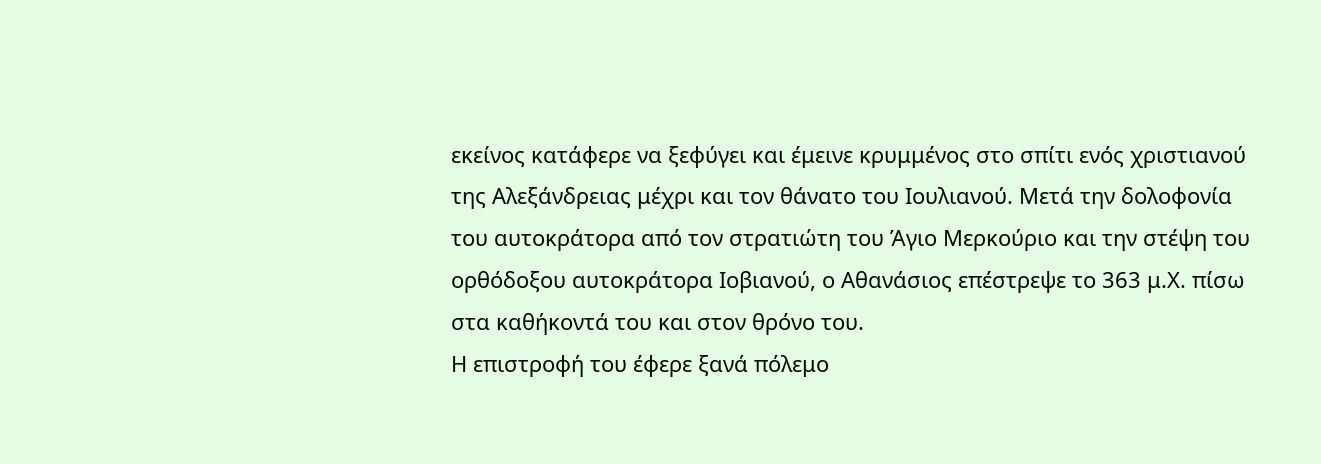εκείνος κατάφερε να ξεφύγει και έμεινε κρυμμένος στο σπίτι ενός χριστιανού της Αλεξάνδρειας μέχρι και τον θάνατο του Ιουλιανού. Μετά την δολοφονία του αυτοκράτορα από τον στρατιώτη του Άγιο Μερκούριο και την στέψη του ορθόδοξου αυτοκράτορα Ιοβιανού, ο Αθανάσιος επέστρεψε το 363 μ.Χ. πίσω στα καθήκοντά του και στον θρόνο του.
Η επιστροφή του έφερε ξανά πόλεμο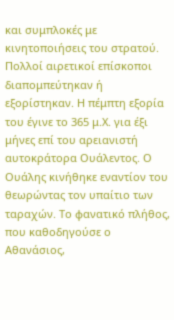και συμπλοκές με κινητοποιήσεις του στρατού. Πολλοί αιρετικοί επίσκοποι διαπομπεύτηκαν ή εξορίστηκαν. Η πέμπτη εξορία του έγινε το 365 μ.Χ. για έξι μήνες επί του αρειανιστή αυτοκράτορα Ουάλεντος. Ο Ουάλης κινήθηκε εναντίον του θεωρώντας τον υπαίτιο των ταραχών. Το φανατικό πλήθος, που καθοδηγούσε ο Αθανάσιος,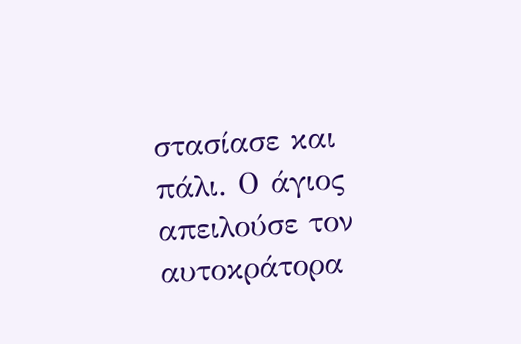στασίασε και πάλι. Ο άγιος απειλούσε τον αυτοκράτορα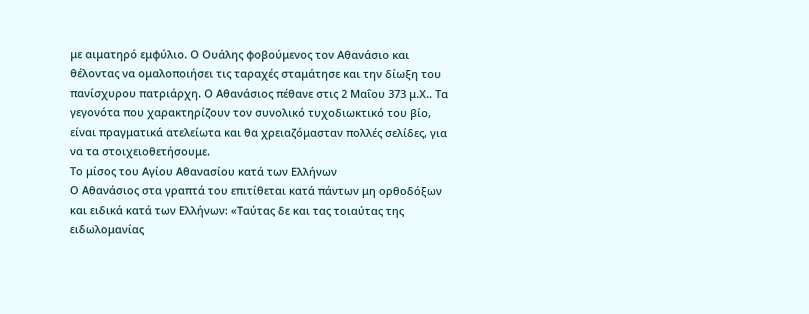με αιματηρό εμφύλιο. Ο Ουάλης φοβούμενος τον Αθανάσιο και θέλοντας να ομαλοποιήσει τις ταραχές σταμάτησε και την δίωξη του πανίσχυρου πατριάρχη. Ο Αθανάσιος πέθανε στις 2 Μαΐου 373 μ.Χ.. Τα γεγονότα που χαρακτηρίζουν τον συνολικό τυχοδιωκτικό του βίο, είναι πραγματικά ατελείωτα και θα χρειαζόμασταν πολλές σελίδες, για να τα στοιχειοθετήσουμε.
Το μίσος του Αγίου Αθανασίου κατά των Ελλήνων
Ο Αθανάσιος στα γραπτά του επιτίθεται κατά πάντων μη ορθοδόξων και ειδικά κατά των Ελλήνων: «Ταύτας δε και τας τοιαύτας της ειδωλομανίας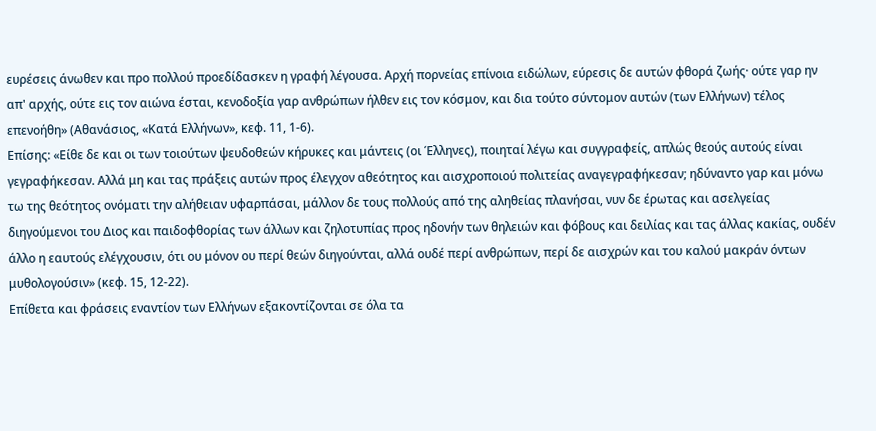ευρέσεις άνωθεν και προ πολλού προεδίδασκεν η γραφή λέγουσα. Αρχή πορνείας επίνοια ειδώλων, εύρεσις δε αυτών φθορά ζωής· ούτε γαρ ην απ' αρχής, ούτε εις τον αιώνα έσται, κενοδοξία γαρ ανθρώπων ήλθεν εις τον κόσμον, και δια τούτο σύντομον αυτών (των Ελλήνων) τέλος επενοήθη» (Αθανάσιος, «Κατά Ελλήνων», κεφ. 11, 1-6).
Επίσης: «Είθε δε και οι των τοιούτων ψευδοθεών κήρυκες και μάντεις (οι Έλληνες), ποιηταί λέγω και συγγραφείς, απλώς θεούς αυτούς είναι γεγραφήκεσαν. Αλλά μη και τας πράξεις αυτών προς έλεγχον αθεότητος και αισχροποιού πολιτείας αναγεγραφήκεσαν; ηδύναντο γαρ και μόνω τω της θεότητος ονόματι την αλήθειαν υφαρπάσαι, μάλλον δε τους πολλούς από της αληθείας πλανήσαι, νυν δε έρωτας και ασελγείας διηγούμενοι του Διος και παιδοφθορίας των άλλων και ζηλοτυπίας προς ηδονήν των θηλειών και φόβους και δειλίας και τας άλλας κακίας, ουδέν άλλο η εαυτούς ελέγχουσιν, ότι ου μόνον ου περί θεών διηγούνται, αλλά ουδέ περί ανθρώπων, περί δε αισχρών και του καλού μακράν όντων μυθολογούσιν» (κεφ. 15, 12-22).
Επίθετα και φράσεις εναντίον των Ελλήνων εξακοντίζονται σε όλα τα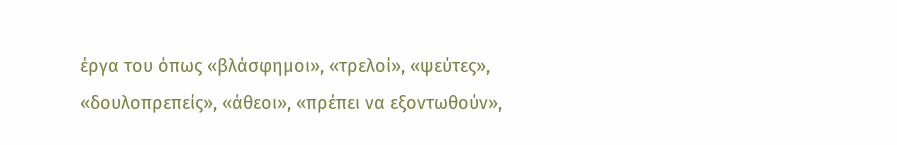έργα του όπως «βλάσφημοι», «τρελοί», «ψεύτες», «δουλοπρεπείς», «άθεοι», «πρέπει να εξοντωθούν»,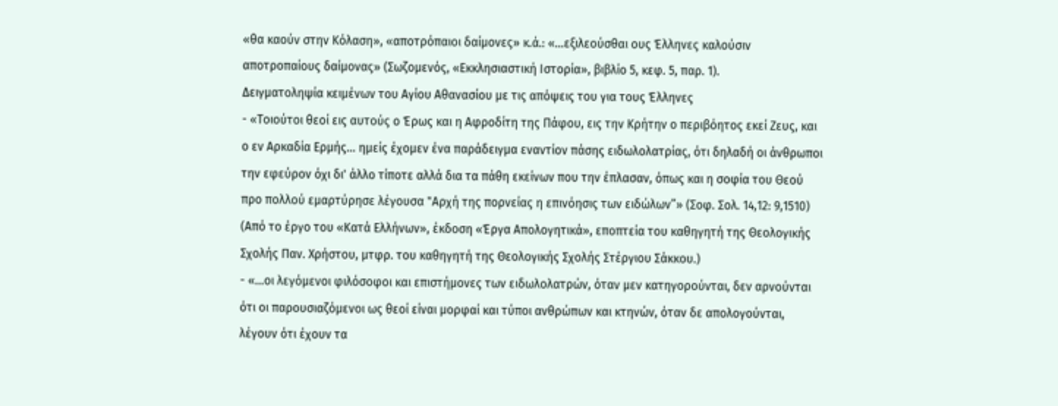«θα καούν στην Κόλαση», «αποτρόπαιοι δαίμονες» κ.ά.: «...εξιλεούσθαι ους Έλληνες καλούσιν αποτροπαίους δαίμονας» (Σωζομενός, «Εκκλησιαστική Ιστορία», βιβλίο 5, κεφ. 5, παρ. 1).
Δειγματοληψία κειμένων του Αγίου Αθανασίου με τις απόψεις του για τους Έλληνες
- «Τοιούτοι θεοί εις αυτούς ο Έρως και η Αφροδίτη της Πάφου, εις την Κρήτην ο περιβόητος εκεί Ζευς, και ο εν Αρκαδία Ερμής... ημείς έχομεν ένα παράδειγμα εναντίον πάσης ειδωλολατρίας, ότι δηλαδή οι άνθρωποι την εφεύρον όχι δι' άλλο τίποτε αλλά δια τα πάθη εκείνων που την έπλασαν, όπως και η σοφία του Θεού προ πολλού εμαρτύρησε λέγουσα "Αρχή της πορνείας η επινόησις των ειδώλων”» (Σοφ. Σολ. 14,12: 9,1510) (Από το έργο του «Κατά Ελλήνων», έκδοση «Έργα Απολογητικά», εποπτεία του καθηγητή της Θεολογικής Σχολής Παν. Χρήστου, μτφρ. του καθηγητή της Θεολογικής Σχολής Στέργιου Σάκκου.)
- «...οι λεγόμενοι φιλόσοφοι και επιστήμονες των ειδωλολατρών, όταν μεν κατηγορούνται, δεν αρνούνται ότι οι παρουσιαζόμενοι ως θεοί είναι μορφαί και τύποι ανθρώπων και κτηνών, όταν δε απολογούνται, λέγουν ότι έχουν τα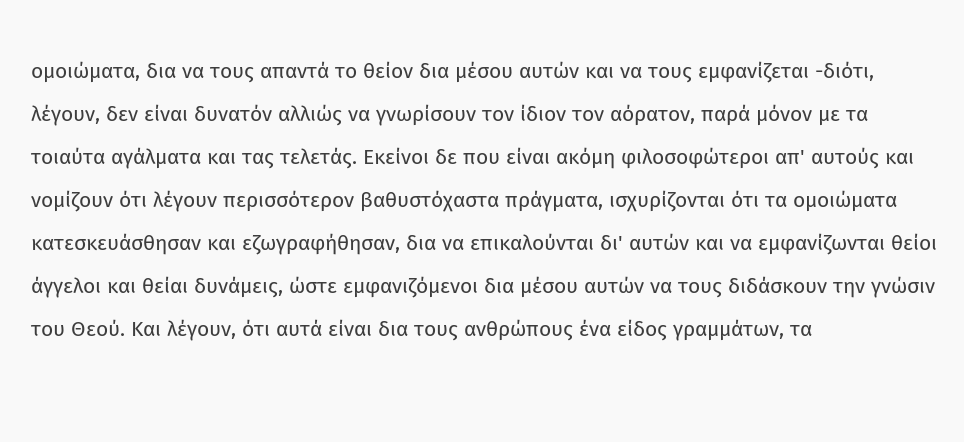ομοιώματα, δια να τους απαντά το θείον δια μέσου αυτών και να τους εμφανίζεται -διότι, λέγουν, δεν είναι δυνατόν αλλιώς να γνωρίσουν τον ίδιον τον αόρατον, παρά μόνον με τα τοιαύτα αγάλματα και τας τελετάς. Εκείνοι δε που είναι ακόμη φιλοσοφώτεροι απ' αυτούς και νομίζουν ότι λέγουν περισσότερον βαθυστόχαστα πράγματα, ισχυρίζονται ότι τα ομοιώματα κατεσκευάσθησαν και εζωγραφήθησαν, δια να επικαλούνται δι' αυτών και να εμφανίζωνται θείοι άγγελοι και θείαι δυνάμεις, ώστε εμφανιζόμενοι δια μέσου αυτών να τους διδάσκουν την γνώσιν του Θεού. Και λέγουν, ότι αυτά είναι δια τους ανθρώπους ένα είδος γραμμάτων, τα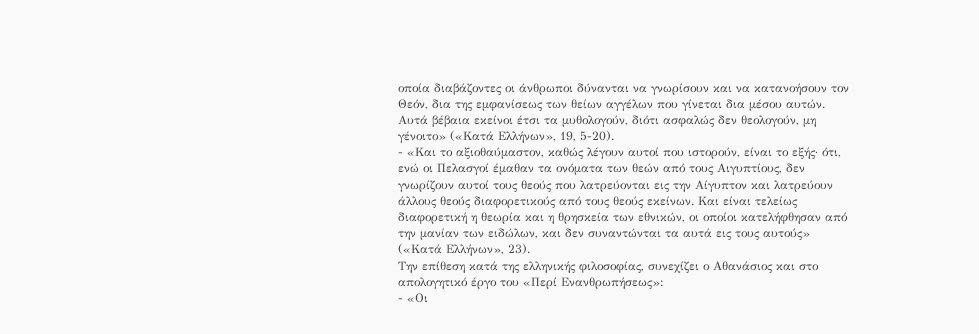οποία διαβάζοντες οι άνθρωποι δύνανται να γνωρίσουν και να κατανοήσουν τον Θεόν, δια της εμφανίσεως των θείων αγγέλων που γίνεται δια μέσου αυτών. Αυτά βέβαια εκείνοι έτσι τα μυθολογούν, διότι ασφαλώς δεν θεολογούν, μη γένοιτο» («Κατά Ελλήνων», 19, 5-20).
- «Και το αξιοθαύμαστον, καθώς λέγουν αυτοί που ιστορούν, είναι το εξής· ότι, ενώ οι Πελασγοί έμαθαν τα ονόματα των θεών από τους Αιγυπτίους, δεν γνωρίζουν αυτοί τους θεούς που λατρεύονται εις την Αίγυπτον και λατρεύουν άλλους θεούς διαφορετικούς από τους θεούς εκείνων. Και είναι τελείως διαφορετική η θεωρία και η θρησκεία των εθνικών, οι οποίοι κατελήφθησαν από την μανίαν των ειδώλων, και δεν συναντώνται τα αυτά εις τους αυτούς» («Κατά Ελλήνων», 23).
Την επίθεση κατά της ελληνικής φιλοσοφίας, συνεχίζει ο Αθανάσιος και στο απολογητικό έργο του «Περί Ενανθρωπήσεως»:
- «Οι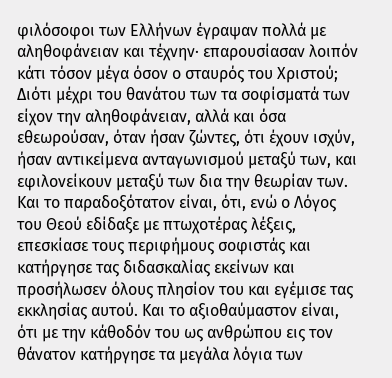φιλόσοφοι των Ελλήνων έγραψαν πολλά με αληθοφάνειαν και τέχνην· επαρουσίασαν λοιπόν κάτι τόσον μέγα όσον ο σταυρός του Χριστού; Διότι μέχρι του θανάτου των τα σοφίσματά των είχον την αληθοφάνειαν, αλλά και όσα εθεωρούσαν, όταν ήσαν ζώντες, ότι έχουν ισχύν, ήσαν αντικείμενα ανταγωνισμού μεταξύ των, και εφιλονείκουν μεταξύ των δια την θεωρίαν των. Και το παραδοξότατον είναι, ότι, ενώ ο Λόγος του Θεού εδίδαξε με πτωχοτέρας λέξεις, επεσκίασε τους περιφήμους σοφιστάς και κατήργησε τας διδασκαλίας εκείνων και προσήλωσεν όλους πλησίον του και εγέμισε τας εκκλησίας αυτού. Και το αξιοθαύμαστον είναι, ότι με την κάθοδόν του ως ανθρώπου εις τον θάνατον κατήργησε τα μεγάλα λόγια των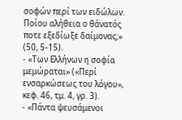σοφών περί των ειδώλων. Ποίου αλήθεια ο θάνατός ποτε εξεδίωξε δαίμονας;» (50, 5-15).
- «Των Ελλήνων η σοφία μεμώραται» («Περί ενσαρκώσεως του λόγου», κεφ. 46, τμ. 4, γρ. 3).
- «Πάντα ψευσάμενοι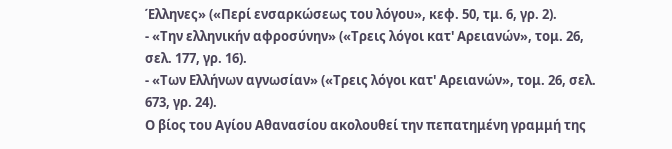Έλληνες» («Περί ενσαρκώσεως του λόγου», κεφ. 50, τμ. 6, γρ. 2).
- «Την ελληνικήν αφροσύνην» («Τρεις λόγοι κατ' Αρειανών», τομ. 26, σελ. 177, γρ. 16).
- «Των Ελλήνων αγνωσίαν» («Τρεις λόγοι κατ' Αρειανών», τομ. 26, σελ. 673, γρ. 24).
Ο βίος του Αγίου Αθανασίου ακολουθεί την πεπατημένη γραμμή της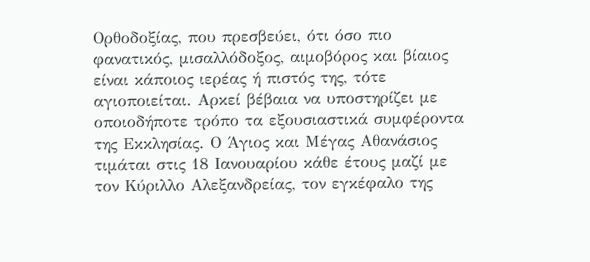Ορθοδοξίας, που πρεσβεύει, ότι όσο πιο φανατικός, μισαλλόδοξος, αιμοβόρος και βίαιος είναι κάποιος ιερέας ή πιστός της, τότε αγιοποιείται. Αρκεί βέβαια να υποστηρίζει με οποιοδήποτε τρόπο τα εξουσιαστικά συμφέροντα της Εκκλησίας. Ο Άγιος και Μέγας Αθανάσιος τιμάται στις 18 Ιανουαρίου κάθε έτους μαζί με τον Κύριλλο Αλεξανδρείας, τον εγκέφαλο της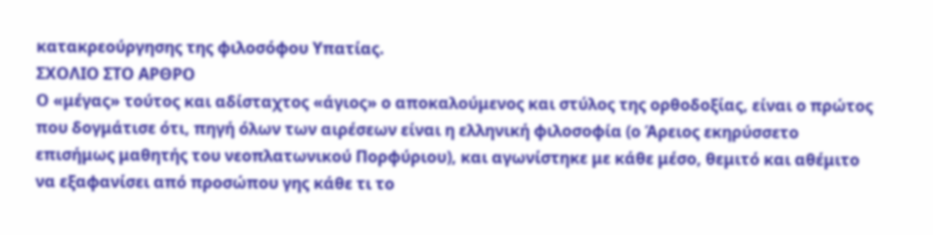κατακρεούργησης της φιλοσόφου Υπατίας.
ΣΧΟΛΙΟ ΣΤΟ ΑΡΘΡΟ
Ο «μέγας» τούτος και αδίσταχτος «άγιος» ο αποκαλούμενος και στύλος της ορθοδοξίας, είναι ο πρώτος που δογμάτισε ότι, πηγή όλων των αιρέσεων είναι η ελληνική φιλοσοφία (ο Άρειος εκηρύσσετο επισήμως μαθητής του νεοπλατωνικού Πορφύριου), και αγωνίστηκε με κάθε μέσο, θεμιτό και αθέμιτο να εξαφανίσει από προσώπου γης κάθε τι το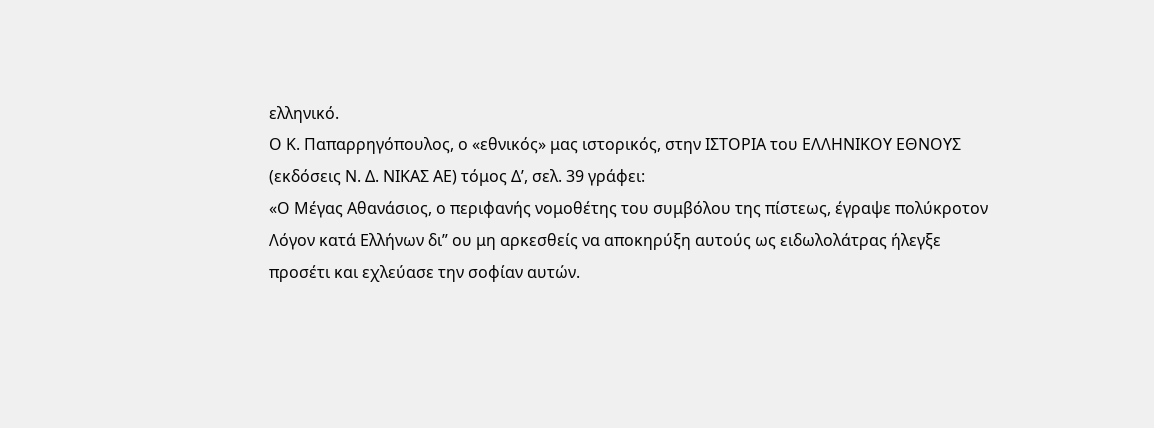ελληνικό.
Ο Κ. Παπαρρηγόπουλος, ο «εθνικός» μας ιστορικός, στην ΙΣΤΟΡΙΑ του ΕΛΛΗΝΙΚΟΥ ΕΘΝΟΥΣ (εκδόσεις Ν. Δ. ΝΙΚΑΣ ΑΕ) τόμος Δ’, σελ. 39 γράφει:
«Ο Μέγας Αθανάσιος, ο περιφανής νομοθέτης του συμβόλου της πίστεως, έγραψε πολύκροτον Λόγον κατά Ελλήνων δι” ου μη αρκεσθείς να αποκηρύξη αυτούς ως ειδωλολάτρας ήλεγξε προσέτι και εχλεύασε την σοφίαν αυτών.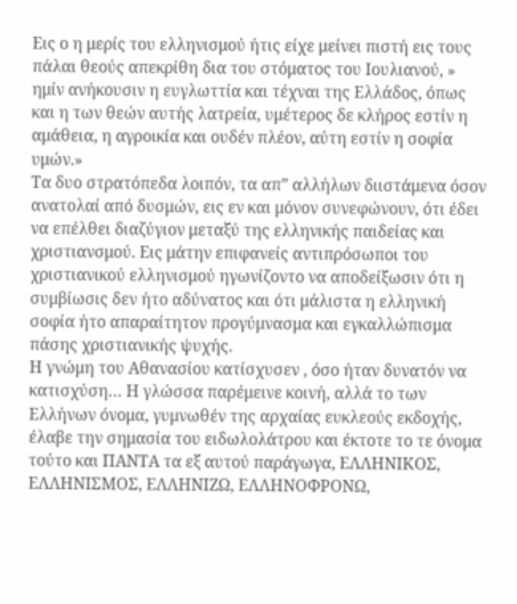Εις ο η μερίς του ελληνισμού ήτις είχε μείνει πιστή εις τους πάλαι θεούς απεκρίθη δια του στόματος του Ιουλιανού, » ημίν ανήκουσιν η ευγλωττία και τέχναι της Ελλάδος, όπως και η των θεών αυτής λατρεία, υμέτερος δε κλήρος εστίν η αμάθεια, η αγροικία και ουδέν πλέον, αύτη εστίν η σοφία υμών.»
Τα δυο στρατόπεδα λοιπόν, τα απ” αλλήλων διιστάμενα όσον ανατολαί από δυσμών, εις εν και μόνον συνεφώνουν, ότι έδει να επέλθει διαζύγιον μεταξύ της ελληνικής παιδείας και χριστιανσμού. Εις μάτην επιφανείς αντιπρόσωποι του χριστιανικού ελληνισμού ηγωνίζοντο να αποδείξωσιν ότι η συμβίωσις δεν ήτο αδύνατος και ότι μάλιστα η ελληνική σοφία ήτο απαραίτητον προγύμνασμα και εγκαλλώπισμα πάσης χριστιανικής ψυχής.
Η γνώμη του Αθανασίου κατίσχυσεν , όσο ήταν δυνατόν να κατισχύση… Η γλώσσα παρέμεινε κοινή, αλλά το των Ελλήνων όνομα, γυμνωθέν της αρχαίας ευκλεούς εκδοχής, έλαβε την σημασία του ειδωλολάτρου και έκτοτε το τε όνομα τούτο και ΠΑΝΤΑ τα εξ αυτού παράγωγα, ΕΛΛΗΝΙΚΟΣ, ΕΛΛΗΝΙΣΜΟΣ, ΕΛΛΗΝΙΖΩ, ΕΛΛΗΝΟΦΡΟΝΩ,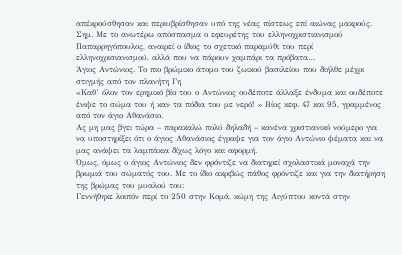απέκρούσθησαν και περιυβρίσθησαν υπό της νέας πίστεως επί αιώνας μακρούς.
Σημ. Με το ανωτέρω απόσπασμα ο εφευρέτης του ελληνοχριστιανισμού Παπαρρηγόπουλος, αναιρεί ο ίδιος το σχετικό παραμύθι του περί ελληνοχρισιανισμού, αλλά που να πάρουν χαμπάρι τα πρόβατα…
Άγιος Αντώνιος. Το πιο βρώμικο άτομο του ζωικού βασιλείου που διήλθε μέχρι στιγμής από τον πλανήτη Γη
«Καθ’ όλον τον ερημικό βίο του ο Αντώνιος ουδέποτε άλλαξε ένδυμα και ουδέποτε ένιψε το σώμα του ή καν τα πόδια του με νερό! » Βίος κεφ. 47 και 95, γραμμένος από τον άγιο Αθανάσιο.
Ας μη μας βγει τώρα – παρακαλώ πολύ δηλαδή – κανένα χριστιανικό νούμερο για να υποστηρίξει ότι ο άγιος Αθανάσιος έγραψε για τον άγιο Αντώνιο ψέματα και να μας ανάψει τα λαμπάκια δίχως λόγο και αφορμή.
Όμως, όμως ο άγιος Αντώνιος δεν φρόντιζε να διατηρεί σχολαστικά μοναχά την βρωμιά του σώματός του. Με το ίδιο ακριβώς πάθος φρόντιζε και για την διατήρηση της βρώμας του μυαλού του:
Γεννήθηκε λοιπόν περί το 250 στην Κομά, κώμη της Αιγύπτου κοντά στην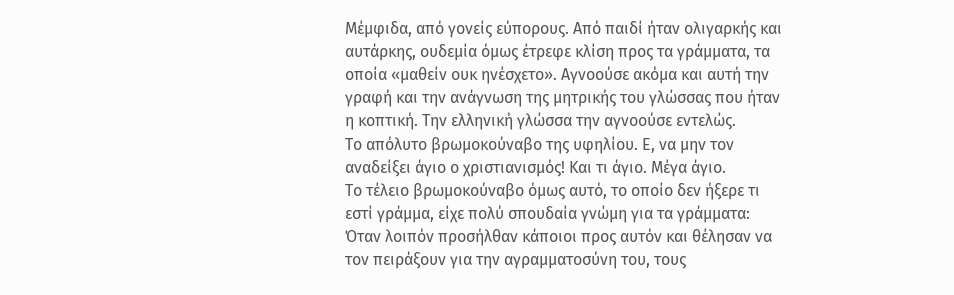Μέμφιδα, από γονείς εύπορους. Από παιδί ήταν ολιγαρκής και αυτάρκης, ουδεμία όμως έτρεφε κλίση προς τα γράμματα, τα οποία «μαθείν ουκ ηνέσχετο». Αγνοούσε ακόμα και αυτή την γραφή και την ανάγνωση της μητρικής του γλώσσας που ήταν η κοπτική. Την ελληνική γλώσσα την αγνοούσε εντελώς.
Το απόλυτο βρωμοκούναβο της υφηλίου. Ε, να μην τον αναδείξει άγιο ο χριστιανισμός! Και τι άγιο. Μέγα άγιο.
Το τέλειο βρωμοκούναβο όμως αυτό, το οποίο δεν ήξερε τι εστί γράμμα, είχε πολύ σπουδαία γνώμη για τα γράμματα:
Όταν λοιπόν προσήλθαν κάποιοι προς αυτόν και θέλησαν να τον πειράξουν για την αγραμματοσύνη του, τους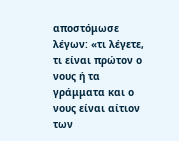αποστόμωσε λέγων: «τι λέγετε, τι είναι πρώτον ο νους ή τα γράμματα και ο νους είναι αίτιον των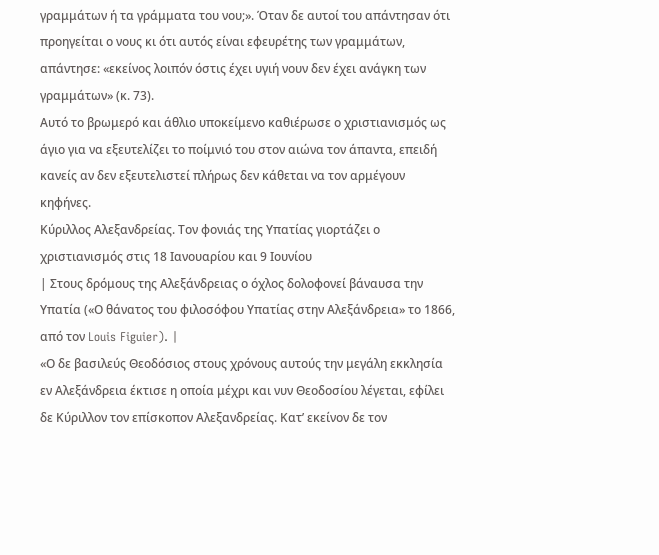γραμμάτων ή τα γράμματα του νου;». Όταν δε αυτοί του απάντησαν ότι προηγείται ο νους κι ότι αυτός είναι εφευρέτης των γραμμάτων, απάντησε: «εκείνος λοιπόν όστις έχει υγιή νουν δεν έχει ανάγκη των γραμμάτων» (κ. 73).
Αυτό το βρωμερό και άθλιο υποκείμενο καθιέρωσε ο χριστιανισμός ως άγιο για να εξευτελίζει το ποίμνιό του στον αιώνα τον άπαντα, επειδή κανείς αν δεν εξευτελιστεί πλήρως δεν κάθεται να τον αρμέγουν κηφήνες.
Κύριλλος Αλεξανδρείας. Τον φονιάς της Υπατίας γιορτάζει ο χριστιανισμός στις 18 Ιανουαρίου και 9 Ιουνίου
| Στους δρόμους της Αλεξάνδρειας ο όχλος δολοφονεί βάναυσα την Υπατία («Ο θάνατος του φιλοσόφου Υπατίας στην Αλεξάνδρεια» το 1866, από τον Louis Figuier). |
«Ο δε βασιλεύς Θεοδόσιος στους χρόνους αυτούς την μεγάλη εκκλησία εν Αλεξάνδρεια έκτισε η οποία μέχρι και νυν Θεοδοσίου λέγεται, εφίλει δε Κύριλλον τον επίσκοπον Αλεξανδρείας. Κατ’ εκείνον δε τον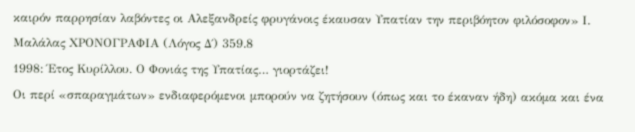καιρόν παρρησίαν λαβόντες οι Αλεξανδρείς φρυγάνοις έκαυσαν Υπατίαν την περιβόητον φιλόσοφον» Ι. Μαλάλας ΧΡΟΝΟΓΡΑΦΙΑ (Λόγος Δ΄) 359.8
1998: Έτος Κυρίλλου. Ο Φονιάς της Υπατίας… γιορτάζει!
Οι περί «σπαραγμάτων» ενδιαφερόμενοι μπορούν να ζητήσουν (όπως και το έκαναν ήδη) ακόμα και ένα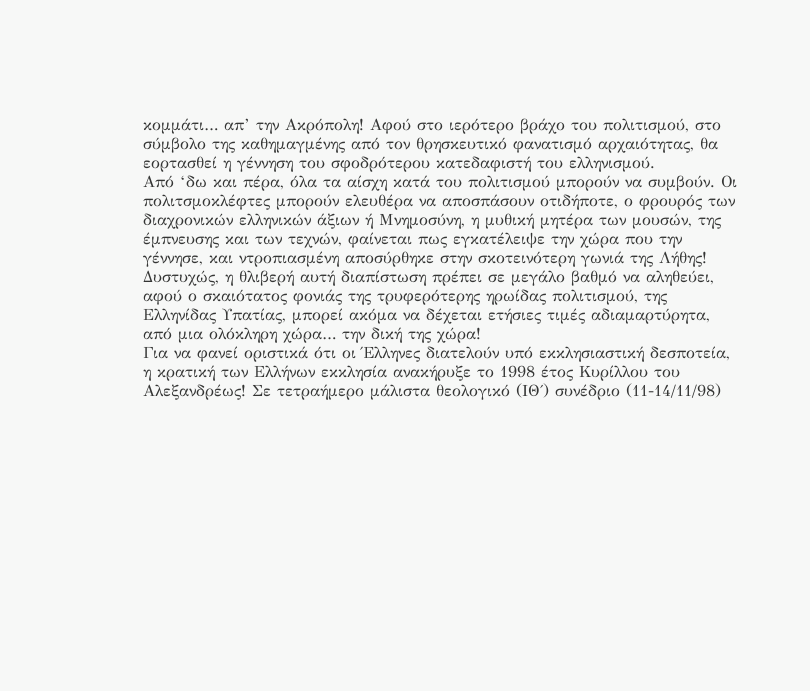κομμάτι… απ’ την Ακρόπολη! Αφού στο ιερότερο βράχο του πολιτισμού, στο σύμβολο της καθημαγμένης από τον θρησκευτικό φανατισμό αρχαιότητας, θα εορτασθεί η γέννηση του σφοδρότερου κατεδαφιστή του ελληνισμού.
Από ‘δω και πέρα, όλα τα αίσχη κατά του πολιτισμού μπορούν να συμβούν. Οι πολιτσμοκλέφτες μπορούν ελευθέρα να αποσπάσουν οτιδήποτε, ο φρουρός των διαχρονικών ελληνικών άξιων ή Μνημοσύνη, η μυθική μητέρα των μουσών, της έμπνευσης και των τεχνών, φαίνεται πως εγκατέλειψε την χώρα που την γέννησε, και ντροπιασμένη αποσύρθηκε στην σκοτεινότερη γωνιά της Λήθης!
Δυστυχώς, η θλιβερή αυτή διαπίστωση πρέπει σε μεγάλο βαθμό να αληθεύει, αφού ο σκαιότατος φονιάς της τρυφερότερης ηρωίδας πολιτισμού, της Ελληνίδας Υπατίας, μπορεί ακόμα να δέχεται ετήσιες τιμές αδιαμαρτύρητα, από μια ολόκληρη χώρα… την δική της χώρα!
Για να φανεί οριστικά ότι οι Έλληνες διατελούν υπό εκκλησιαστική δεσποτεία, η κρατική των Ελλήνων εκκλησία ανακήρυξε το 1998 έτος Κυρίλλου του Αλεξανδρέως! Σε τετραήμερο μάλιστα θεολογικό (ΙΘ΄) συνέδριο (11-14/11/98)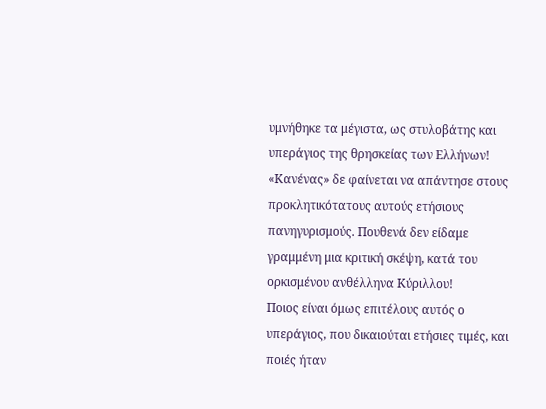υμνήθηκε τα μέγιστα, ως στυλοβάτης και υπεράγιος της θρησκείας των Ελλήνων!
«Κανένας» δε φαίνεται να απάντησε στους προκλητικότατους αυτούς ετήσιους πανηγυρισμούς. Πουθενά δεν είδαμε γραμμένη μια κριτική σκέψη, κατά του ορκισμένου ανθέλληνα Κύριλλου!
Ποιος είναι όμως επιτέλους αυτός ο υπεράγιος, που δικαιούται ετήσιες τιμές, και ποιές ήταν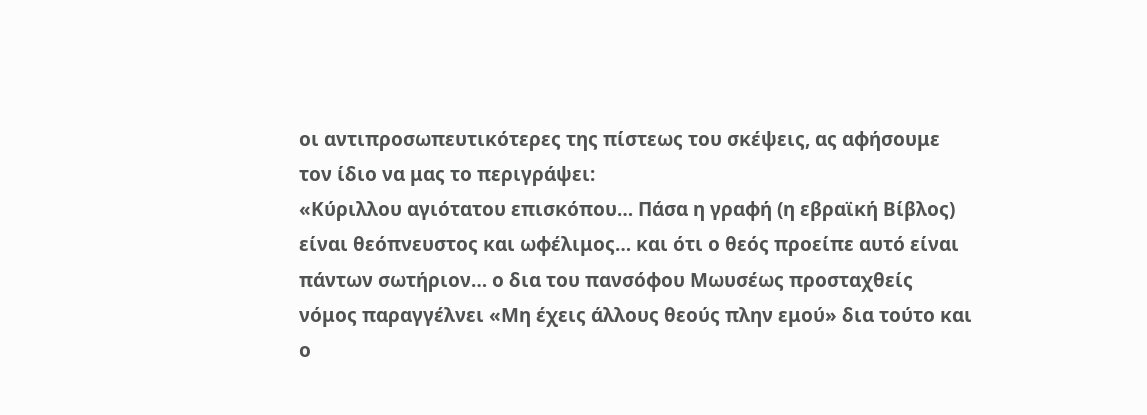οι αντιπροσωπευτικότερες της πίστεως του σκέψεις, ας αφήσουμε τον ίδιο να μας το περιγράψει:
«Κύριλλου αγιότατου επισκόπου… Πάσα η γραφή (η εβραϊκή Βίβλος) είναι θεόπνευστος και ωφέλιμος… και ότι ο θεός προείπε αυτό είναι πάντων σωτήριον… ο δια του πανσόφου Μωυσέως προσταχθείς νόμος παραγγέλνει «Μη έχεις άλλους θεούς πλην εμού» δια τούτο και ο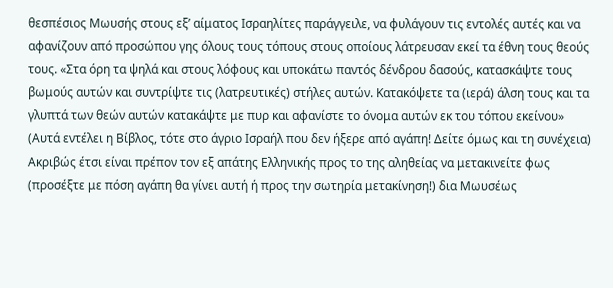θεσπέσιος Μωυσής στους εξ’ αίματος Ισραηλίτες παράγγειλε, να φυλάγουν τις εντολές αυτές και να αφανίζουν από προσώπου γης όλους τους τόπους στους οποίους λάτρευσαν εκεί τα έθνη τους θεούς τους. «Στα όρη τα ψηλά και στους λόφους και υποκάτω παντός δένδρου δασούς, κατασκάψτε τους βωμούς αυτών και συντρίψτε τις (λατρευτικές) στήλες αυτών. Κατακόψετε τα (ιερά) άλση τους και τα γλυπτά των θεών αυτών κατακάψτε με πυρ και αφανίστε το όνομα αυτών εκ του τόπου εκείνου» (Αυτά εντέλει η Βίβλος, τότε στο άγριο Ισραήλ που δεν ήξερε από αγάπη! Δείτε όμως και τη συνέχεια) Ακριβώς έτσι είναι πρέπον τον εξ απάτης Ελληνικής προς το της αληθείας να μετακινείτε φως (προσέξτε με πόση αγάπη θα γίνει αυτή ή προς την σωτηρία μετακίνηση!) δια Μωυσέως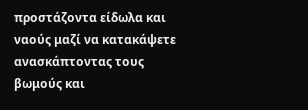προστάζοντα είδωλα και ναούς μαζί να κατακάψετε ανασκάπτοντας τους βωμούς και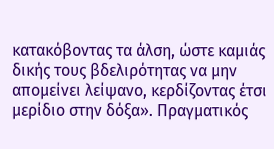κατακόβοντας τα άλση, ώστε καμιάς δικής τους βδελιρότητας να μην απομείνει λείψανο, κερδίζοντας έτσι μερίδιο στην δόξα». Πραγματικός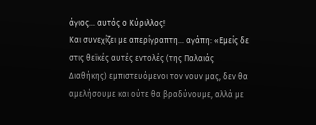άγιος… αυτός ο Κύριλλος!
Και συνεχίζει με απερίγραπτη… αγάπη: «Εμείς δε στις θεϊκές αυτές εντολές (της Παλαιάς Διαθήκης) εμπιστευόμενοι τον νουν μας, δεν θα αμελήσουμε και ούτε θα βραδύνουμε, αλλά με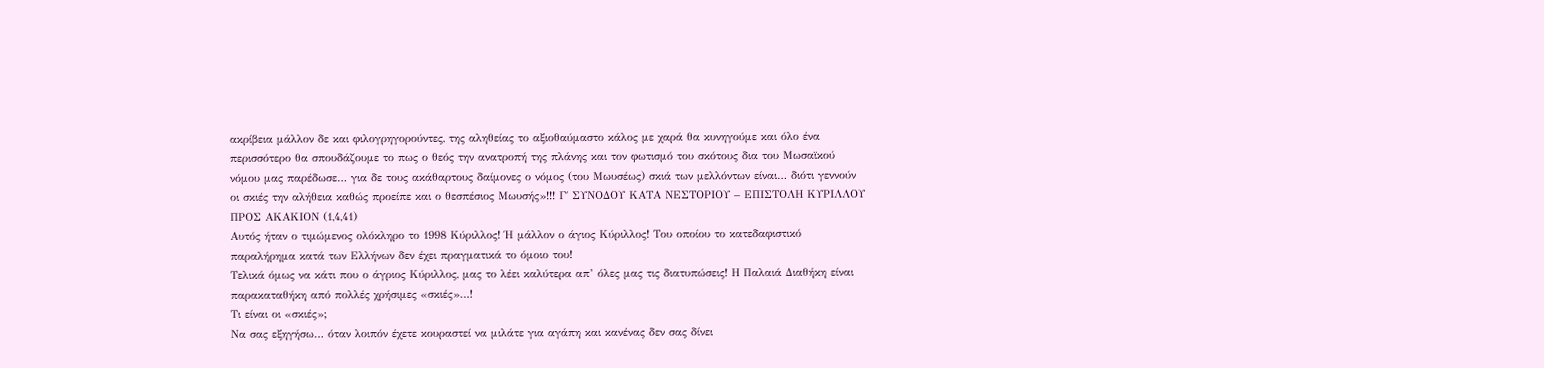ακρίβεια μάλλον δε και φιλογρηγορούντες, της αληθείας το αξιοθαύμαστο κάλος με χαρά θα κυνηγούμε και όλο ένα περισσότερο θα σπουδάζουμε το πως ο θεός την ανατροπή της πλάνης και τον φωτισμό του σκότους δια του Μωσαϊκού νόμου μας παρέδωσε… για δε τους ακάθαρτους δαίμονες ο νόμος (του Μωυσέως) σκιά των μελλόντων είναι… διότι γεννούν οι σκιές την αλήθεια καθώς προείπε και ο θεσπέσιος Μωυσής»!!! Γ΄ ΣΥΝΟΔΟΥ ΚΑΤΑ ΝΕΣΤΟΡΙΟΥ – ΕΠΙΣΤΟΛΗ ΚΥΡΙΛΛΟΥ ΠΡΟΣ ΑΚΑΚΙΟΝ (1,4,41)
Αυτός ήταν ο τιμώμενος ολόκληρο το 1998 Κύριλλος! Ή μάλλον ο άγιος Κύριλλος! Του οποίου το κατεδαφιστικό παραλήρημα κατά των Ελλήνων δεν έχει πραγματικά το όμοιο του!
Τελικά όμως να κάτι που ο άγριος Κύριλλος, μας το λέει καλύτερα απ’ όλες μας τις διατυπώσεις! Η Παλαιά Διαθήκη είναι παρακαταθήκη από πολλές χρήσιμες «σκιές»…!
Τι είναι οι «σκιές»;
Να σας εξηγήσω… όταν λοιπόν έχετε κουραστεί να μιλάτε για αγάπη και κανένας δεν σας δίνει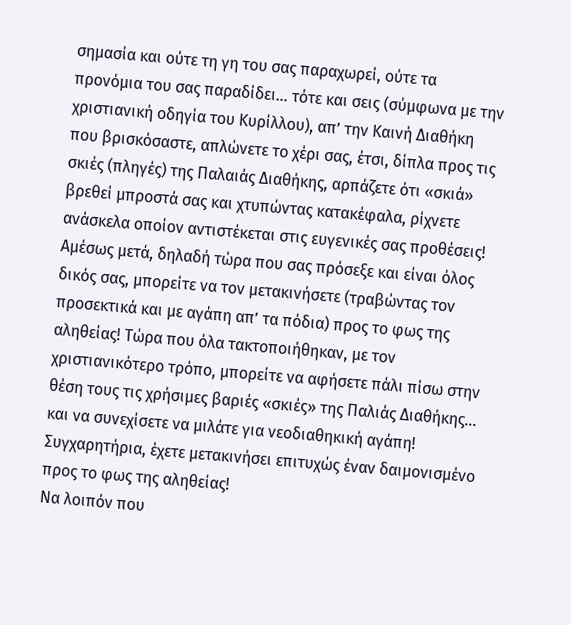σημασία και ούτε τη γη του σας παραχωρεί, ούτε τα προνόμια του σας παραδίδει… τότε και σεις (σύμφωνα με την χριστιανική οδηγία του Κυρίλλου), απ’ την Καινή Διαθήκη που βρισκόσαστε, απλώνετε το χέρι σας, έτσι, δίπλα προς τις σκιές (πληγές) της Παλαιάς Διαθήκης, αρπάζετε ότι «σκιά» βρεθεί μπροστά σας και χτυπώντας κατακέφαλα, ρίχνετε ανάσκελα οποίον αντιστέκεται στις ευγενικές σας προθέσεις!
Αμέσως μετά, δηλαδή τώρα που σας πρόσεξε και είναι όλος δικός σας, μπορείτε να τον μετακινήσετε (τραβώντας τον προσεκτικά και με αγάπη απ’ τα πόδια) προς το φως της αληθείας! Τώρα που όλα τακτοποιήθηκαν, με τον χριστιανικότερο τρόπο, μπορείτε να αφήσετε πάλι πίσω στην θέση τους τις χρήσιμες βαριές «σκιές» της Παλιάς Διαθήκης… και να συνεχίσετε να μιλάτε για νεοδιαθηκική αγάπη! Συγχαρητήρια, έχετε μετακινήσει επιτυχώς έναν δαιμονισμένο προς το φως της αληθείας!
Να λοιπόν που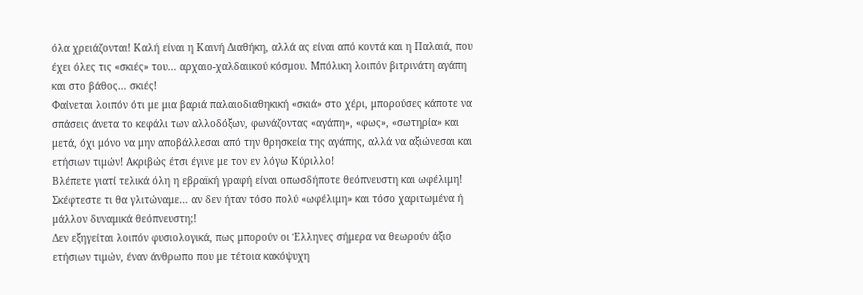όλα χρειάζονται! Καλή είναι η Καινή Διαθήκη, αλλά ας είναι από κοντά και η Παλαιά, που έχει όλες τις «σκιές» του… αρχαιο-χαλδαιικού κόσμου. Μπόλικη λοιπόν βιτρινάτη αγάπη και στο βάθος… σκιές!
Φαίνεται λοιπόν ότι με μια βαριά παλαιοδιαθηκική «σκιά» στο χέρι, μπορούσες κάποτε να σπάσεις άνετα το κεφάλι των αλλοδόξων, φωνάζοντας «αγάπη», «φως», «σωτηρία» και μετά, όχι μόνο να μην αποβάλλεσαι από την θρησκεία της αγάπης, αλλά να αξιώνεσαι και ετήσιων τιμών! Ακριβώς έτσι έγινε με τον εν λόγω Κύριλλο!
Βλέπετε γιατί τελικά όλη η εβραϊκή γραφή είναι οπωσδήποτε θεόπνευστη και ωφέλιμη! Σκέφτεστε τι θα γλιτώναμε… αν δεν ήταν τόσο πολύ «ωφέλιμη» και τόσο χαριτωμένα ή μάλλον δυναμικά θεόπνευστη;!
Δεν εξηγείται λοιπόν φυσιολογικά, πως μπορούν οι Έλληνες σήμερα να θεωρούν άξιο ετήσιων τιμών, έναν άνθρωπο που με τέτοια κακόψυχη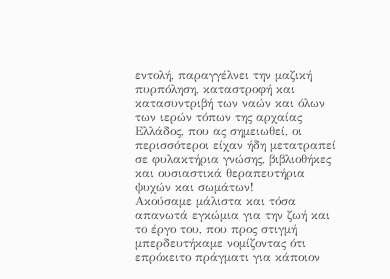εντολή, παραγγέλνει την μαζική πυρπόληση, καταστροφή και κατασυντριβή των ναών και όλων των ιερών τόπων της αρχαίας Ελλάδος, που ας σημειωθεί, οι περισσότεροι είχαν ήδη μετατραπεί σε φυλακτήρια γνώσης, βιβλιοθήκες και ουσιαστικά θεραπευτήρια ψυχών και σωμάτων!
Ακούσαμε μάλιστα και τόσα απανωτά εγκώμια για την ζωή και το έργο του, που προς στιγμή μπερδευτήκαμε νομίζοντας ότι επρόκειτο πράγματι για κάποιον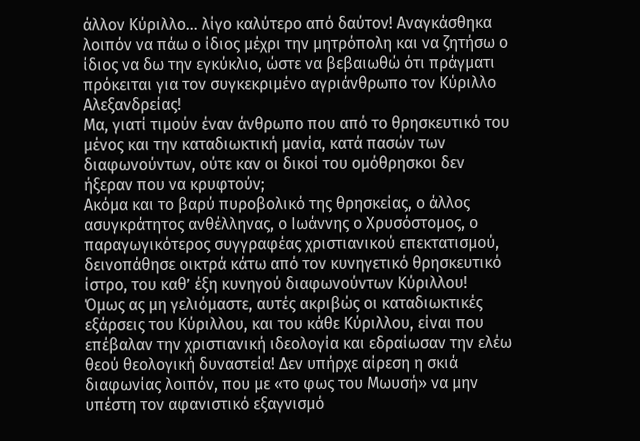άλλον Κύριλλο… λίγο καλύτερο από δαύτον! Αναγκάσθηκα λοιπόν να πάω ο ίδιος μέχρι την μητρόπολη και να ζητήσω ο ίδιος να δω την εγκύκλιο, ώστε να βεβαιωθώ ότι πράγματι πρόκειται για τον συγκεκριμένο αγριάνθρωπο τον Κύριλλο Αλεξανδρείας!
Μα, γιατί τιμούν έναν άνθρωπο που από το θρησκευτικό του μένος και την καταδιωκτική μανία, κατά πασών των διαφωνούντων, ούτε καν οι δικοί του ομόθρησκοι δεν ήξεραν που να κρυφτούν;
Ακόμα και το βαρύ πυροβολικό της θρησκείας, ο άλλος ασυγκράτητος ανθέλληνας, ο Ιωάννης ο Χρυσόστομος, ο παραγωγικότερος συγγραφέας χριστιανικού επεκτατισμού, δεινοπάθησε οικτρά κάτω από τον κυνηγετικό θρησκευτικό ίστρο, του καθ’ έξη κυνηγού διαφωνούντων Κύριλλου!
Όμως ας μη γελιόμαστε, αυτές ακριβώς οι καταδιωκτικές εξάρσεις του Κύριλλου, και του κάθε Κύριλλου, είναι που επέβαλαν την χριστιανική ιδεολογία και εδραίωσαν την ελέω θεού θεολογική δυναστεία! Δεν υπήρχε αίρεση η σκιά διαφωνίας λοιπόν, που με «το φως του Μωυσή» να μην υπέστη τον αφανιστικό εξαγνισμό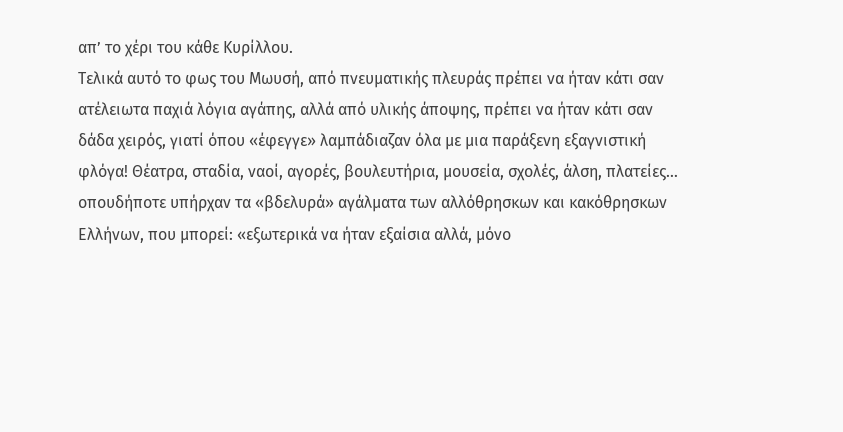απ’ το χέρι του κάθε Κυρίλλου.
Τελικά αυτό το φως του Μωυσή, από πνευματικής πλευράς πρέπει να ήταν κάτι σαν ατέλειωτα παχιά λόγια αγάπης, αλλά από υλικής άποψης, πρέπει να ήταν κάτι σαν δάδα χειρός, γιατί όπου «έφεγγε» λαμπάδιαζαν όλα με μια παράξενη εξαγνιστική φλόγα! Θέατρα, σταδία, ναοί, αγορές, βουλευτήρια, μουσεία, σχολές, άλση, πλατείες… οπουδήποτε υπήρχαν τα «βδελυρά» αγάλματα των αλλόθρησκων και κακόθρησκων Ελλήνων, που μπορεί: «εξωτερικά να ήταν εξαίσια αλλά, μόνο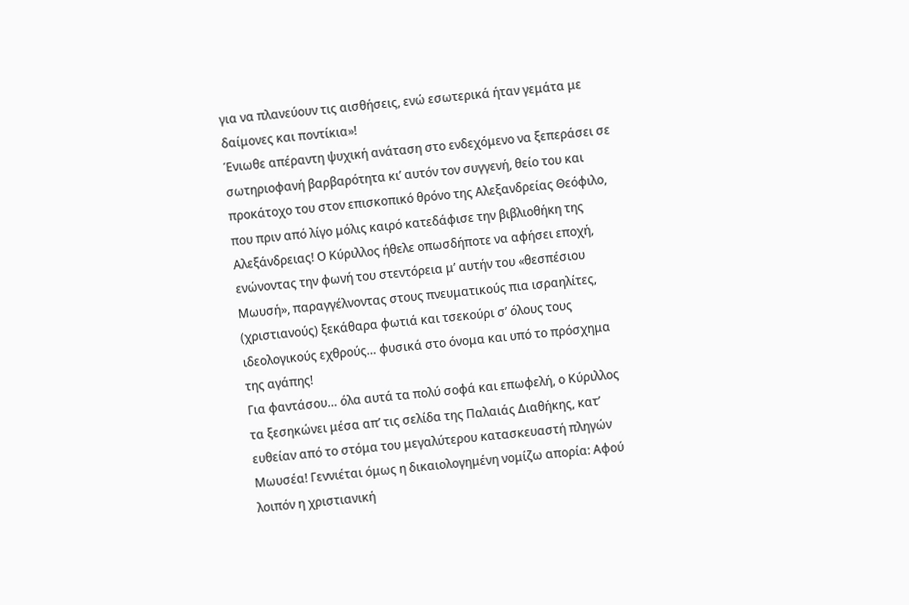για να πλανεύουν τις αισθήσεις, ενώ εσωτερικά ήταν γεμάτα με δαίμονες και ποντίκια»!
Ένιωθε απέραντη ψυχική ανάταση στο ενδεχόμενο να ξεπεράσει σε σωτηριοφανή βαρβαρότητα κι’ αυτόν τον συγγενή, θείο του και προκάτοχο του στον επισκοπικό θρόνο της Αλεξανδρείας Θεόφιλο, που πριν από λίγο μόλις καιρό κατεδάφισε την βιβλιοθήκη της Αλεξάνδρειας! Ο Κύριλλος ήθελε οπωσδήποτε να αφήσει εποχή, ενώνοντας την φωνή του στεντόρεια μ’ αυτήν του «θεσπέσιου Μωυσή», παραγγέλνοντας στους πνευματικούς πια ισραηλίτες, (χριστιανούς) ξεκάθαρα φωτιά και τσεκούρι σ’ όλους τους ιδεολογικούς εχθρούς… φυσικά στο όνομα και υπό το πρόσχημα της αγάπης!
Για φαντάσου… όλα αυτά τα πολύ σοφά και επωφελή, ο Κύριλλος τα ξεσηκώνει μέσα απ’ τις σελίδα της Παλαιάς Διαθήκης, κατ’ ευθείαν από το στόμα του μεγαλύτερου κατασκευαστή πληγών Μωυσέα! Γεννιέται όμως η δικαιολογημένη νομίζω απορία: Αφού λοιπόν η χριστιανική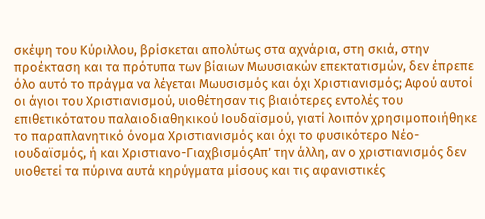σκέψη του Κύριλλου, βρίσκεται απολύτως στα αχνάρια, στη σκιά, στην προέκταση και τα πρότυπα των βίαιων Μωυσιακών επεκτατισμών, δεν έπρεπε όλο αυτό το πράγμα να λέγεται Μωυσισμός και όχι Χριστιανισμός; Αφού αυτοί οι άγιοι του Χριστιανισμού, υιοθέτησαν τις βιαιότερες εντολές του επιθετικότατου παλαιοδιαθηκικού Ιουδαϊσμού, γιατί λοιπόν χρησιμοποιήθηκε το παραπλανητικό όνομα Χριστιανισμός και όχι το φυσικότερο Νέο-ιουδαϊσμός, ή και Χριστιανο-ΓιαχβισμόςΑπ’ την άλλη, αν ο χριστιανισμός δεν υιοθετεί τα πύρινα αυτά κηρύγματα μίσους και τις αφανιστικές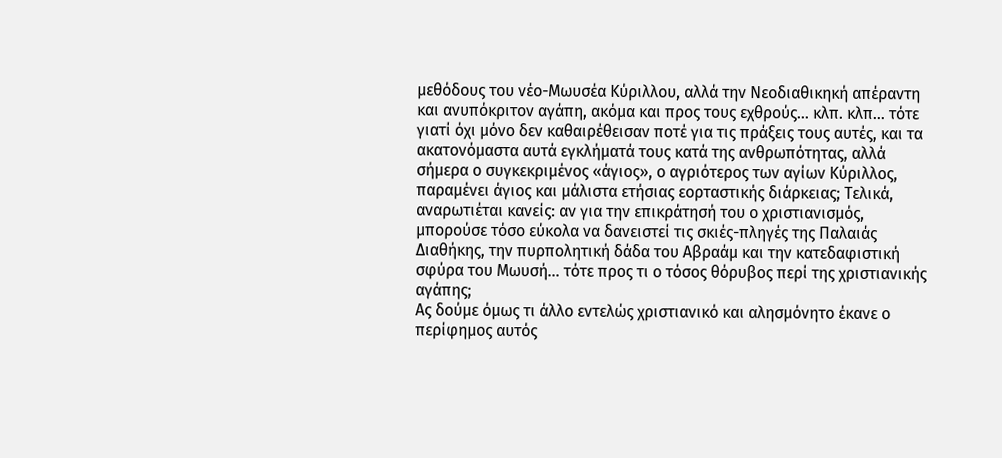μεθόδους του νέο-Μωυσέα Κύριλλου, αλλά την Νεοδιαθικηκή απέραντη και ανυπόκριτον αγάπη, ακόμα και προς τους εχθρούς… κλπ. κλπ… τότε γιατί όχι μόνο δεν καθαιρέθεισαν ποτέ για τις πράξεις τους αυτές, και τα ακατονόμαστα αυτά εγκλήματά τους κατά της ανθρωπότητας, αλλά σήμερα ο συγκεκριμένος «άγιος», ο αγριότερος των αγίων Κύριλλος, παραμένει άγιος και μάλιστα ετήσιας εορταστικής διάρκειας; Τελικά, αναρωτιέται κανείς: αν για την επικράτησή του ο χριστιανισμός, μπορούσε τόσο εύκολα να δανειστεί τις σκιές-πληγές της Παλαιάς Διαθήκης, την πυρπολητική δάδα του Αβραάμ και την κατεδαφιστική σφύρα του Μωυσή… τότε προς τι ο τόσος θόρυβος περί της χριστιανικής αγάπης;
Ας δούμε όμως τι άλλο εντελώς χριστιανικό και αλησμόνητο έκανε ο περίφημος αυτός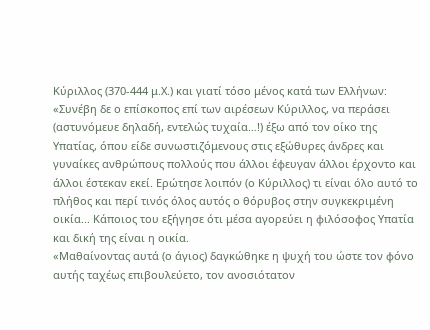Κύριλλος (370-444 μ.Χ.) και γιατί τόσο μένος κατά των Ελλήνων: «Συνέβη δε ο επίσκοπος επί των αιρέσεων Κύριλλος, να περάσει (αστυνόμευε δηλαδή, εντελώς τυχαία…!) έξω από τον οίκο της Υπατίας, όπου είδε συνωστιζόμενους στις εξώθυρες άνδρες και γυναίκες ανθρώπους πολλούς που άλλοι έφευγαν άλλοι έρχοντο και άλλοι έστεκαν εκεί. Ερώτησε λοιπόν (ο Κύριλλος) τι είναι όλο αυτό το πλήθος και περί τινός όλος αυτός ο θόρυβος στην συγκεκριμένη οικία... Κάποιος του εξήγησε ότι μέσα αγορεύει η φιλόσοφος Υπατία και δική της είναι η οικία.
«Μαθαίνοντας αυτά (ο άγιος) δαγκώθηκε η ψυχή του ώστε τον φόνο αυτής ταχέως επιβουλεύετο, τον ανοσιότατον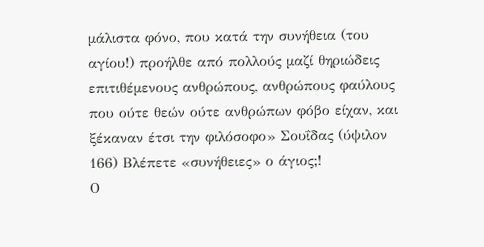μάλιστα φόνο, που κατά την συνήθεια (του αγίου!) προήλθε από πολλούς μαζί θηριώδεις επιτιθέμενους ανθρώπους, ανθρώπους φαύλους που ούτε θεών ούτε ανθρώπων φόβο είχαν, και ξέκαναν έτσι την φιλόσοφο» Σουΐδας (ύψιλον 166) Βλέπετε «συνήθειες» ο άγιος;!
Ο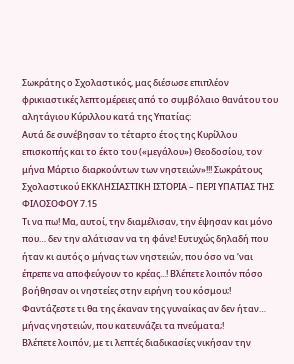Σωκράτης ο Σχολαστικός, μας διέσωσε επιπλέον φρικιαστικές λεπτομέρειες από το συμβόλαιο θανάτου του αλητάγιου Κύριλλου κατά της Υπατίας:
Αυτά δε συνέβησαν το τέταρτο έτος της Κυρίλλου επισκοπής και το έκτο του («μεγάλου») Θεοδοσίου, τον μήνα Μάρτιο διαρκούντων των νηστειών»!!! Σωκράτους Σχολαστικού ΕΚΚΛΗΣΙΑΣΤΙΚΗ ΙΣΤΟΡΙΑ – ΠΕΡΙ ΥΠΑΤΙΑΣ ΤΗΣ ΦΙΛΟΣΟΦΟΥ 7.15
Τι να πω! Μα, αυτοί, την διαμέλισαν, την έψησαν και μόνο που… δεν την αλάτισαν να τη φάνε! Ευτυχώς δηλαδή που ήταν κι αυτός ο μήνας των νηστειών, που όσο να ‘ναι έπρεπε να αποφεύγουν το κρέας...! Βλέπετε λοιπόν πόσο βοήθησαν οι νηστείες στην ειρήνη του κόσμου;! Φαντάζεστε τι θα της έκαναν της γυναίκας αν δεν ήταν… μήνας νηστειών, που κατευνάζει τα πνεύματα;!
Βλέπετε λοιπόν, με τι λεπτές διαδικασίες νικήσαν την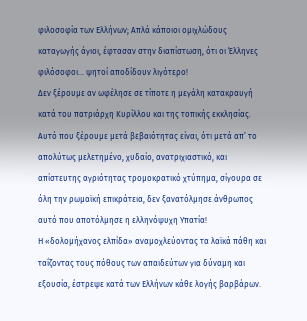φιλοσοφία των Ελλήνων; Απλά κάποιοι ομιχλώδους καταγωγής άγιοι, έφτασαν στην διαπίστωση, ότι οι Έλληνες φιλόσοφοι… ψητοί αποδίδουν λιγότερο!
Δεν ξέρουμε αν ωφέλησε σε τίποτε η μεγάλη κατακραυγή κατά του πατριάρχη Κυρίλλου και της τοπικής εκκλησίας. Αυτό που ξέρουμε μετά βεβαιότητας είναι, ότι μετά απ’ το απολύτως μελετημένο, χυδαίο, ανατριχιαστικό, και απίστευτης αγριότητας τρομοκρατικό χτύπημα, σίγουρα σε όλη την ρωμαϊκή επικράτεια, δεν ξανατόλμησε άνθρωπος αυτό που αποτόλμησε η ελληνόψυχη Υπατία!
Η «δολομήχανος ελπίδα» αναμοχλεύοντας τα λαϊκά πάθη και ταΐζοντας τους πόθους των απαιδεύτων για δύναμη και εξουσία, έστρεψε κατά των Ελλήνων κάθε λογής βαρβάρων.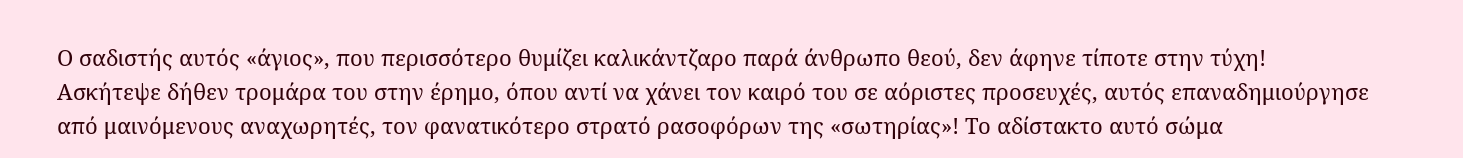Ο σαδιστής αυτός «άγιος», που περισσότερο θυμίζει καλικάντζαρο παρά άνθρωπο θεού, δεν άφηνε τίποτε στην τύχη! Ασκήτεψε δήθεν τρομάρα του στην έρημο, όπου αντί να χάνει τον καιρό του σε αόριστες προσευχές, αυτός επαναδημιούργησε από μαινόμενους αναχωρητές, τον φανατικότερο στρατό ρασοφόρων της «σωτηρίας»! Το αδίστακτο αυτό σώμα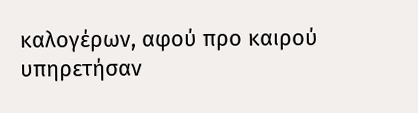καλογέρων, αφού προ καιρού υπηρετήσαν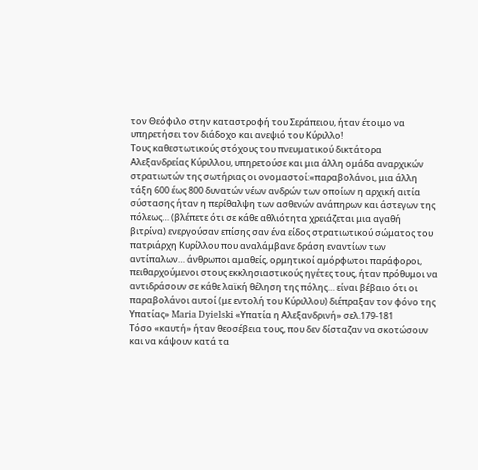τον Θεόφιλο στην καταστροφή του Σεράπειου, ήταν έτοιμο να υπηρετήσει τον διάδοχο και ανεψιό του Κύριλλο!
Τους καθεστωτικούς στόχους του πνευματικού δικτάτορα Αλεξανδρείας Κύριλλου, υπηρετούσε και μια άλλη ομάδα αναρχικών στρατιωτών της σωτήριας οι ονομαστοί:«παραβολάνοι, μια άλλη τάξη 600 έως 800 δυνατών νέων ανδρών των οποίων η αρχική αιτία σύστασης ήταν η περίθαλψη των ασθενών ανάπηρων και άστεγων της πόλεως… (βλέπετε ότι σε κάθε αθλιότητα χρειάζεται μια αγαθή βιτρίνα) ενεργούσαν επίσης σαν ένα είδος στρατιωτικού σώματος του πατριάρχη Κυρίλλου που αναλάμβανε δράση εναντίων των αντίπαλων… άνθρωποι αμαθείς, ορμητικοί αμόρφωτοι παράφοροι, πειθαρχούμενοι στους εκκλησιαστικούς ηγέτες τους, ήταν πρόθυμοι να αντιδράσουν σε κάθε λαϊκή θέληση της πόλης… είναι βέβαιο ότι οι παραβολάνοι αυτοί (με εντολή του Κύριλλου) διέπραξαν τον φόνο της Υπατίας» Maria Dyielski «Υπατία η Αλεξανδρινή» σελ.179-181
Τόσο «καυτή» ήταν θεοσέβεια τους, που δεν δίσταζαν να σκοτώσουν και να κάψουν κατά τα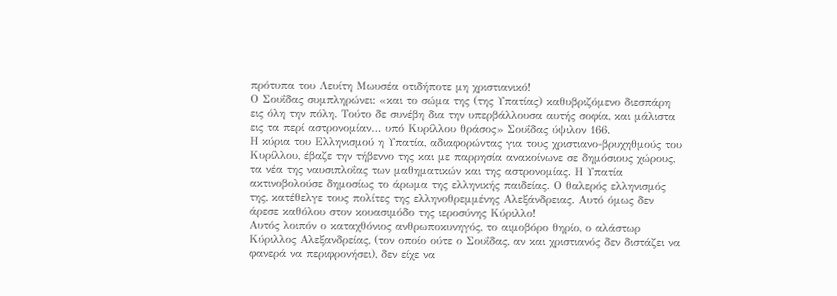πρότυπα του Λευίτη Μωυσέα οτιδήποτε μη χριστιανικό!
Ο Σουΐδας συμπληρώνει: «και το σώμα της (της Υπατίας) καθυβριζόμενο διεσπάρη εις όλη την πόλη. Τούτο δε συνέβη δια την υπερβάλλουσα αυτής σοφία, και μάλιστα εις τα περί αστρονομίαν… υπό Κυρίλλου θράσος» Σουΐδας ύψιλον 166.
Η κύρια του Ελληνισμού η Υπατία, αδιαφορώντας για τους χριστιανο-βρυχηθμούς του Κυρίλλου, έβαζε την τήβεννο της και με παρρησία ανακοίνωνε σε δημόσιους χώρους, τα νέα της ναυσιπλοΐας των μαθηματικών και της αστρονομίας. Η Υπατία ακτινοβολούσε δημοσίως το άρωμα της ελληνικής παιδείας. Ο θαλερός ελληνισμός της, κατέθελγε τους πολίτες της ελληνοθρεμμένης Αλεξάνδρειας. Αυτό όμως δεν άρεσε καθόλου στον κουασιμόδο της ιεροσύνης Κύριλλο!
Αυτός λοιπόν ο καταχθόνιος ανθρωποκυνηγός, το αιμοβόρο θηρίο, ο αλάστωρ Κύριλλος Αλεξανδρείας, (τον οποίο ούτε ο Σουΐδας, αν και χριστιανός δεν διστάζει να φανερά να περιφρονήσει), δεν είχε να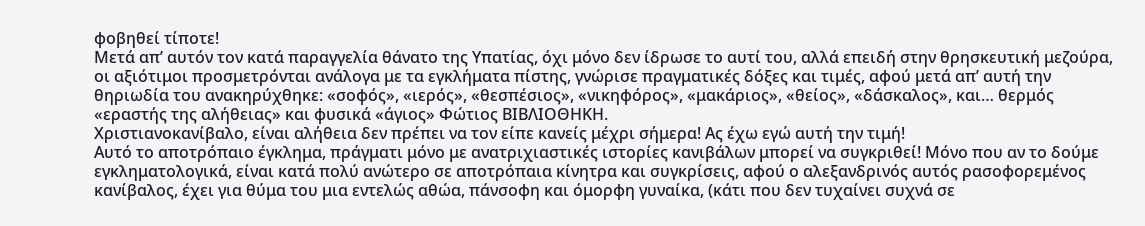φοβηθεί τίποτε!
Μετά απ’ αυτόν τον κατά παραγγελία θάνατο της Υπατίας, όχι μόνο δεν ίδρωσε το αυτί του, αλλά επειδή στην θρησκευτική μεζούρα, οι αξιότιμοι προσμετρόνται ανάλογα με τα εγκλήματα πίστης, γνώρισε πραγματικές δόξες και τιμές, αφού μετά απ’ αυτή την θηριωδία του ανακηρύχθηκε: «σοφός», «ιερός», «θεσπέσιος», «νικηφόρος», «μακάριος», «θείος», «δάσκαλος», και… θερμός «εραστής της αλήθειας» και φυσικά «άγιος» Φώτιος ΒΙΒΛΙΟΘΗΚΗ.
Χριστιανοκανίβαλο, είναι αλήθεια δεν πρέπει να τον είπε κανείς μέχρι σήμερα! Ας έχω εγώ αυτή την τιμή!
Αυτό το αποτρόπαιο έγκλημα, πράγματι μόνο με ανατριχιαστικές ιστορίες κανιβάλων μπορεί να συγκριθεί! Μόνο που αν το δούμε εγκληματολογικά, είναι κατά πολύ ανώτερο σε αποτρόπαια κίνητρα και συγκρίσεις, αφού ο αλεξανδρινός αυτός ρασοφορεμένος κανίβαλος, έχει για θύμα του μια εντελώς αθώα, πάνσοφη και όμορφη γυναίκα, (κάτι που δεν τυχαίνει συχνά σε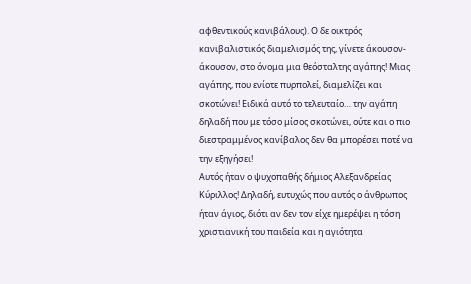αφθεντικούς κανιβάλους). Ο δε οικτρός κανιβαλιστικός διαμελισμός της, γίνετε άκουσον-άκουσον, στο όνομα μια θεόσταλτης αγάπης! Μιας αγάπης, που ενίοτε πυρπολεί, διαμελίζει και σκοτώνει! Ειδικά αυτό το τελευταίο… την αγάπη δηλαδή που με τόσο μίσος σκοτώνει, ούτε και ο πιο διεστραμμένος κανίβαλος δεν θα μπορέσει ποτέ να την εξηγήσει!
Αυτός ήταν ο ψυχοπαθής δήμιος Αλεξανδρείας Κύριλλος! Δηλαδή, ευτυχώς που αυτός ο άνθρωπος ήταν άγιος, διότι αν δεν τον είχε ημερέψει η τόση χριστιανική του παιδεία και η αγιότητα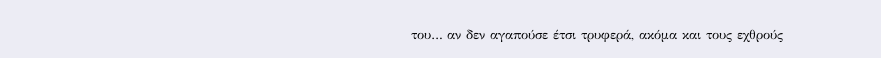του… αν δεν αγαπούσε έτσι τρυφερά, ακόμα και τους εχθρούς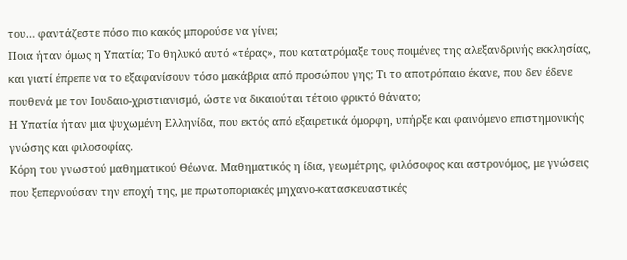του… φαντάζεστε πόσο πιο κακός μπορούσε να γίνει;
Ποια ήταν όμως η Υπατία; Το θηλυκό αυτό «τέρας», που κατατρόμαξε τους ποιμένες της αλεξανδρινής εκκλησίας, και γιατί έπρεπε να το εξαφανίσουν τόσο μακάβρια από προσώπου γης; Τι το αποτρόπαιο έκανε, που δεν έδενε πουθενά με τον Ιουδαιο-χριστιανισμό, ώστε να δικαιούται τέτοιο φρικτό θάνατο;
Η Υπατία ήταν μια ψυχωμένη Ελληνίδα, που εκτός από εξαιρετικά όμορφη, υπήρξε και φαινόμενο επιστημονικής γνώσης και φιλοσοφίας.
Κόρη του γνωστού μαθηματικού Θέωνα. Μαθηματικός η ίδια, γεωμέτρης, φιλόσοφος και αστρονόμος, με γνώσεις που ξεπερνούσαν την εποχή της, με πρωτοποριακές μηχανο-κατασκευαστικές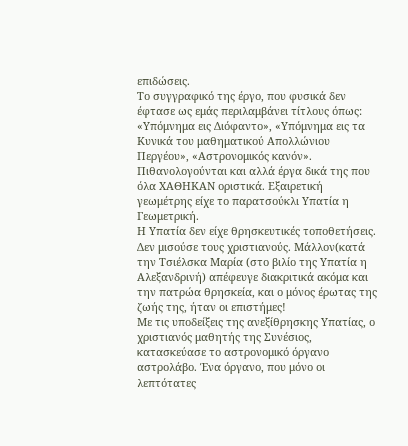επιδώσεις.
Το συγγραφικό της έργο, που φυσικά δεν έφτασε ως εμάς περιλαμβάνει τίτλους όπως: «Υπόμνημα εις Διόφαντο», «Υπόμνημα εις τα Κυνικά του μαθηματικού Απολλώνιου Περγέου», «Αστρονομικός κανόν». Πιθανολογούνται και αλλά έργα δικά της που όλα ΧΑΘΗΚΑΝ οριστικά. Εξαιρετική γεωμέτρης είχε το παρατσούκλι Υπατία η Γεωμετρική.
Η Υπατία δεν είχε θρησκευτικές τοποθετήσεις. Δεν μισούσε τους χριστιανούς. Μάλλον(κατά την Τσιέλσκα Μαρία (στο βιλίο της Υπατία η Αλεξανδρινή) απέφευγε διακριτικά ακόμα και την πατρώα θρησκεία, και ο μόνος έρωτας της ζωής της, ήταν οι επιστήμες!
Με τις υποδείξεις της ανεξίθρησκης Υπατίας, ο χριστιανός μαθητής της Συνέσιος, κατασκεύασε το αστρονομικό όργανο αστρολάβο. Ένα όργανο, που μόνο οι λεπτότατες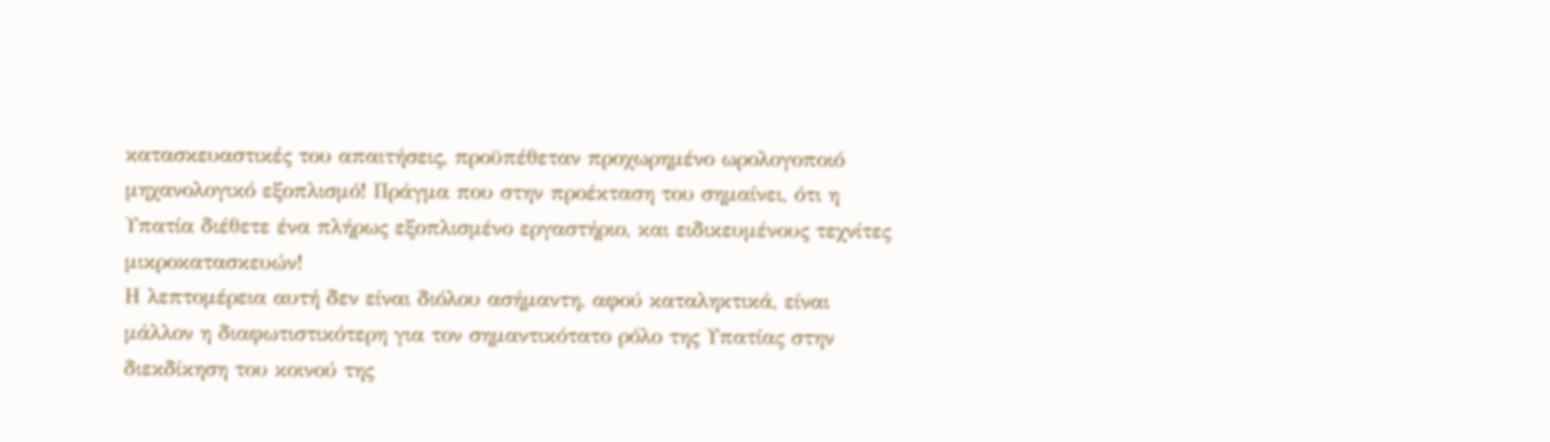κατασκευαστικές του απαιτήσεις, προϋπέθεταν προχωρημένο ωρολογοποιό μηχανολογικό εξοπλισμό! Πράγμα που στην προέκταση του σημαίνει, ότι η Υπατία διέθετε ένα πλήρως εξοπλισμένο εργαστήριο, και ειδικευμένους τεχνίτες μικροκατασκευών!
Η λεπτομέρεια αυτή δεν είναι διόλου ασήμαντη, αφού καταληκτικά, είναι μάλλον η διαφωτιστικότερη για τον σημαντικότατο ρόλο της Υπατίας στην διεκδίκηση του κοινού της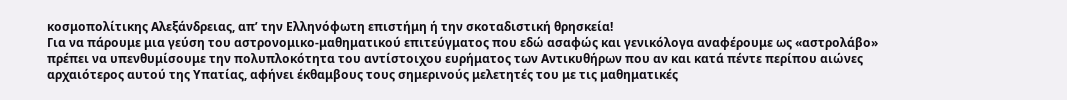κοσμοπολίτικης Αλεξάνδρειας, απ’ την Ελληνόφωτη επιστήμη ή την σκοταδιστική θρησκεία!
Για να πάρουμε μια γεύση του αστρονομικο-μαθηματικού επιτεύγματος που εδώ ασαφώς και γενικόλογα αναφέρουμε ως «αστρολάβο» πρέπει να υπενθυμίσουμε την πολυπλοκότητα του αντίστοιχου ευρήματος των Αντικυθήρων που αν και κατά πέντε περίπου αιώνες αρχαιότερος αυτού της Υπατίας, αφήνει έκθαμβους τους σημερινούς μελετητές του με τις μαθηματικές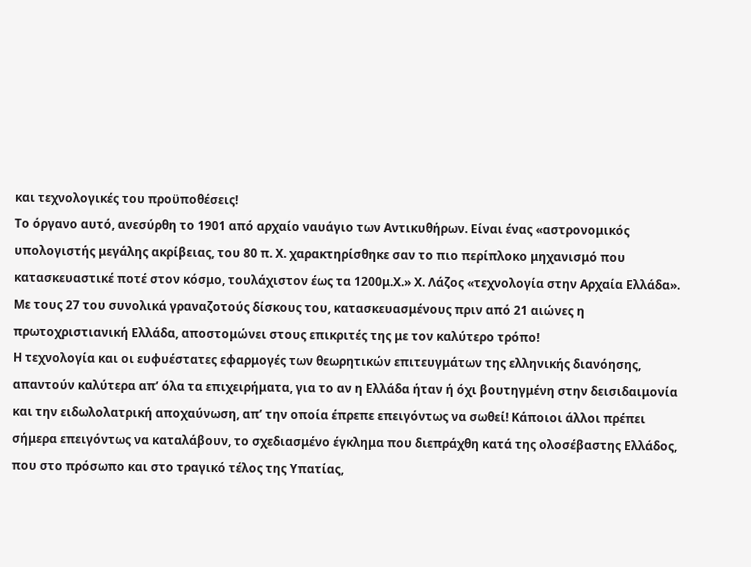και τεχνολογικές του προϋποθέσεις!
Το όργανο αυτό, ανεσύρθη το 1901 από αρχαίο ναυάγιο των Αντικυθήρων. Είναι ένας «αστρονομικός υπολογιστής μεγάλης ακρίβειας, του 80 π. Χ. χαρακτηρίσθηκε σαν το πιο περίπλοκο μηχανισμό που κατασκευαστικέ ποτέ στον κόσμο, τουλάχιστον έως τα 1200μ.Χ.» Χ. Λάζος «τεχνολογία στην Αρχαία Ελλάδα».
Με τους 27 του συνολικά γραναζοτούς δίσκους του, κατασκευασμένους πριν από 21 αιώνες η πρωτοχριστιανική Ελλάδα, αποστομώνει στους επικριτές της με τον καλύτερο τρόπο!
Η τεχνολογία και οι ευφυέστατες εφαρμογές των θεωρητικών επιτευγμάτων της ελληνικής διανόησης, απαντούν καλύτερα απ’ όλα τα επιχειρήματα, για το αν η Ελλάδα ήταν ή όχι βουτηγμένη στην δεισιδαιμονία και την ειδωλολατρική αποχαύνωση, απ’ την οποία έπρεπε επειγόντως να σωθεί! Κάποιοι άλλοι πρέπει σήμερα επειγόντως να καταλάβουν, το σχεδιασμένο έγκλημα που διεπράχθη κατά της ολοσέβαστης Ελλάδος, που στο πρόσωπο και στο τραγικό τέλος της Υπατίας,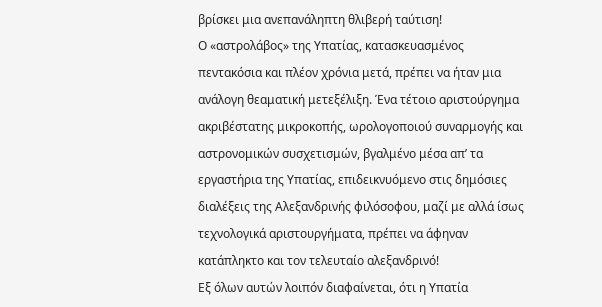βρίσκει μια ανεπανάληπτη θλιβερή ταύτιση!
Ο «αστρολάβος» της Υπατίας, κατασκευασμένος πεντακόσια και πλέον χρόνια μετά, πρέπει να ήταν μια ανάλογη θεαματική μετεξέλιξη. Ένα τέτοιο αριστούργημα ακριβέστατης μικροκοπής, ωρολογοποιού συναρμογής και αστρονομικών συσχετισμών, βγαλμένο μέσα απ’ τα εργαστήρια της Υπατίας, επιδεικνυόμενο στις δημόσιες διαλέξεις της Αλεξανδρινής φιλόσοφου, μαζί με αλλά ίσως τεχνολογικά αριστουργήματα, πρέπει να άφηναν κατάπληκτο και τον τελευταίο αλεξανδρινό!
Εξ όλων αυτών λοιπόν διαφαίνεται, ότι η Υπατία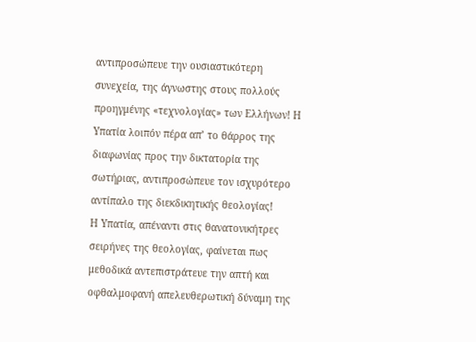αντιπροσώπευε την ουσιαστικότερη συνεχεία, της άγνωστης στους πολλούς προηγμένης «τεχνολογίας» των Ελλήνων! Η Υπατία λοιπόν πέρα απ’ το θάρρος της διαφωνίας προς την δικτατορία της σωτήριας, αντιπροσώπευε τον ισχυρότερο αντίπαλο της διεκδικητικής θεολογίας!
Η Υπατία, απέναντι στις θανατονικήτρες σειρήνες της θεολογίας, φαίνεται πως μεθοδικά αντεπιστράτευε την απτή και οφθαλμοφανή απελευθερωτική δύναμη της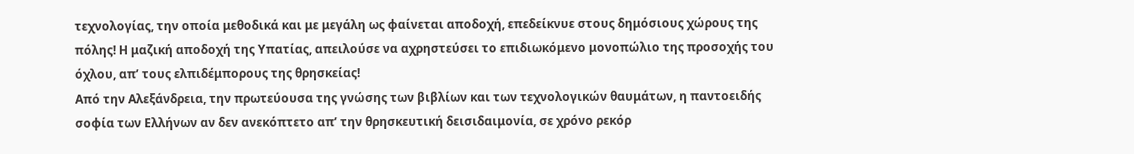τεχνολογίας, την οποία μεθοδικά και με μεγάλη ως φαίνεται αποδοχή, επεδείκνυε στους δημόσιους χώρους της πόλης! Η μαζική αποδοχή της Υπατίας, απειλούσε να αχρηστεύσει το επιδιωκόμενο μονοπώλιο της προσοχής του όχλου, απ’ τους ελπιδέμπορους της θρησκείας!
Από την Αλεξάνδρεια, την πρωτεύουσα της γνώσης των βιβλίων και των τεχνολογικών θαυμάτων, η παντοειδής σοφία των Ελλήνων αν δεν ανεκόπτετο απ’ την θρησκευτική δεισιδαιμονία, σε χρόνο ρεκόρ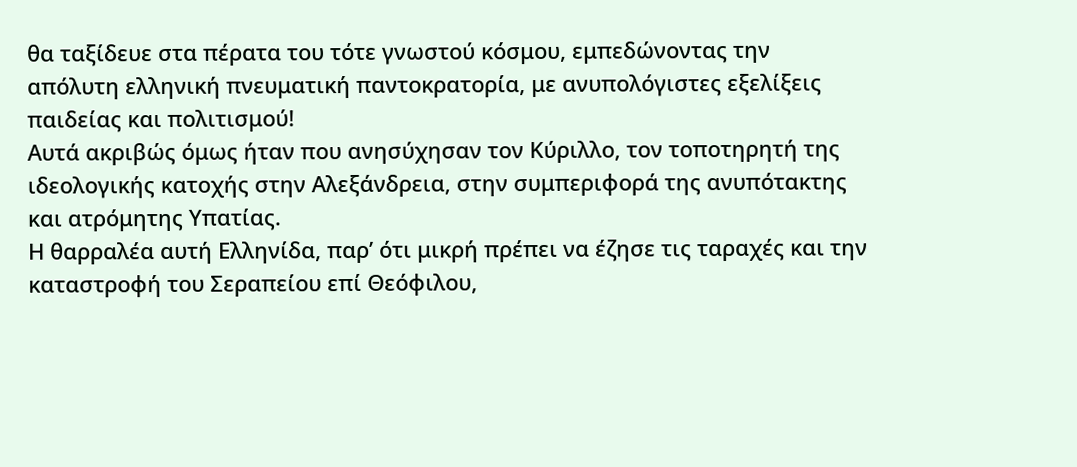θα ταξίδευε στα πέρατα του τότε γνωστού κόσμου, εμπεδώνοντας την απόλυτη ελληνική πνευματική παντοκρατορία, με ανυπολόγιστες εξελίξεις παιδείας και πολιτισμού!
Αυτά ακριβώς όμως ήταν που ανησύχησαν τον Κύριλλο, τον τοποτηρητή της ιδεολογικής κατοχής στην Αλεξάνδρεια, στην συμπεριφορά της ανυπότακτης και ατρόμητης Υπατίας.
Η θαρραλέα αυτή Ελληνίδα, παρ’ ότι μικρή πρέπει να έζησε τις ταραχές και την καταστροφή του Σεραπείου επί Θεόφιλου,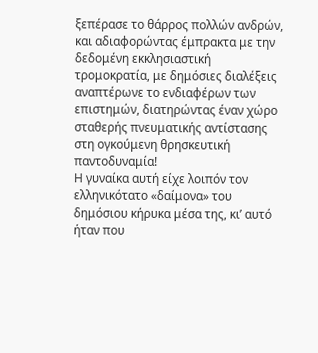ξεπέρασε το θάρρος πολλών ανδρών, και αδιαφορώντας έμπρακτα με την δεδομένη εκκλησιαστική τρομοκρατία, με δημόσιες διαλέξεις αναπτέρωνε το ενδιαφέρων των επιστημών, διατηρώντας έναν χώρο σταθερής πνευματικής αντίστασης στη ογκούμενη θρησκευτική παντοδυναμία!
Η γυναίκα αυτή είχε λοιπόν τον ελληνικότατο «δαίμονα» του δημόσιου κήρυκα μέσα της, κι’ αυτό ήταν που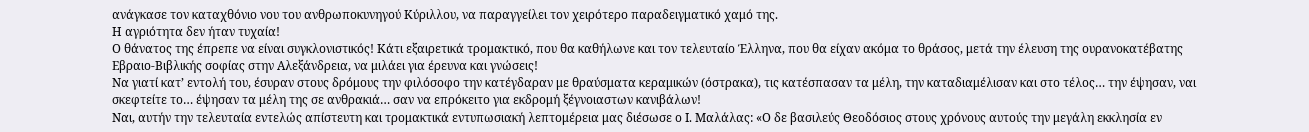ανάγκασε τον καταχθόνιο νου του ανθρωποκυνηγού Κύριλλου, να παραγγείλει τον χειρότερο παραδειγματικό χαμό της.
Η αγριότητα δεν ήταν τυχαία!
Ο θάνατος της έπρεπε να είναι συγκλονιστικός! Κάτι εξαιρετικά τρομακτικό, που θα καθήλωνε και τον τελευταίο Έλληνα, που θα είχαν ακόμα το θράσος, μετά την έλευση της ουρανοκατέβατης Εβραιο-Βιβλικής σοφίας στην Αλεξάνδρεια, να μιλάει για έρευνα και γνώσεις!
Να γιατί κατ’ εντολή του, έσυραν στους δρόμους την φιλόσοφο την κατέγδαραν με θραύσματα κεραμικών (όστρακα), τις κατέσπασαν τα μέλη, την καταδιαμέλισαν και στο τέλος… την έψησαν, ναι σκεφτείτε το… έψησαν τα μέλη της σε ανθρακιά… σαν να επρόκειτο για εκδρομή ξέγνοιαστων κανιβάλων!
Ναι, αυτήν την τελευταία εντελώς απίστευτη και τρομακτικά εντυπωσιακή λεπτομέρεια μας διέσωσε ο Ι. Μαλάλας: «Ο δε βασιλεύς Θεοδόσιος στους χρόνους αυτούς την μεγάλη εκκλησία εν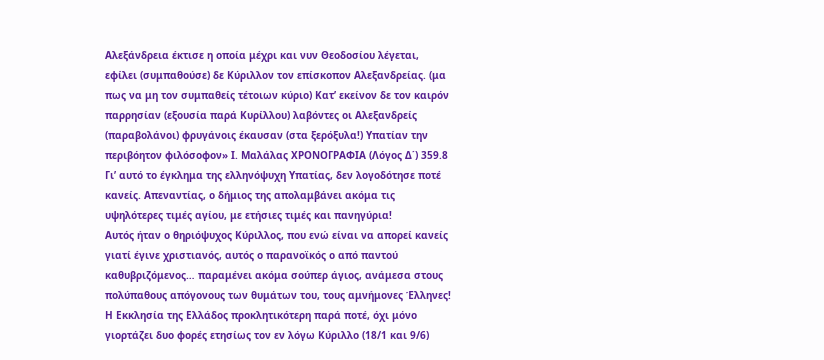Αλεξάνδρεια έκτισε η οποία μέχρι και νυν Θεοδοσίου λέγεται, εφίλει (συμπαθούσε) δε Κύριλλον τον επίσκοπον Αλεξανδρείας. (μα πως να μη τον συμπαθείς τέτοιων κύριο) Κατ’ εκείνον δε τον καιρόν παρρησίαν (εξουσία παρά Κυρίλλου) λαβόντες οι Αλεξανδρείς (παραβολάνοι) φρυγάνοις έκαυσαν (στα ξερόξυλα!) Υπατίαν την περιβόητον φιλόσοφον» Ι. Μαλάλας ΧΡΟΝΟΓΡΑΦΙΑ (Λόγος Δ΄) 359.8
Γι’ αυτό το έγκλημα της ελληνόψυχη Υπατίας, δεν λογοδότησε ποτέ κανείς. Απεναντίας, ο δήμιος της απολαμβάνει ακόμα τις υψηλότερες τιμές αγίου, με ετήσιες τιμές και πανηγύρια!
Αυτός ήταν ο θηριόψυχος Κύριλλος, που ενώ είναι να απορεί κανείς γιατί έγινε χριστιανός, αυτός ο παρανοϊκός ο από παντού καθυβριζόμενος… παραμένει ακόμα σούπερ άγιος, ανάμεσα στους πολύπαθους απόγονους των θυμάτων του, τους αμνήμονες Έλληνες!
Η Εκκλησία της Ελλάδος προκλητικότερη παρά ποτέ, όχι μόνο γιορτάζει δυο φορές ετησίως τον εν λόγω Κύριλλο (18/1 και 9/6)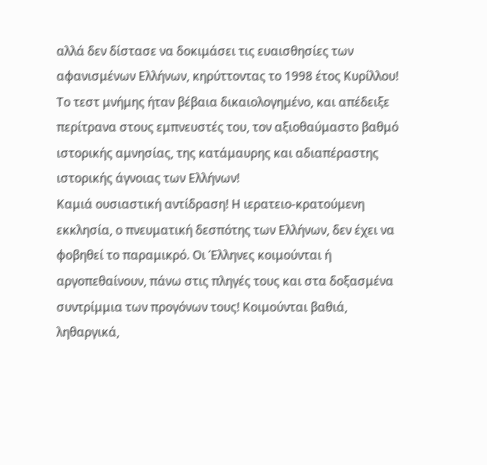αλλά δεν δίστασε να δοκιμάσει τις ευαισθησίες των αφανισμένων Ελλήνων, κηρύττοντας το 1998 έτος Κυρίλλου! Το τεστ μνήμης ήταν βέβαια δικαιολογημένο, και απέδειξε περίτρανα στους εμπνευστές του, τον αξιοθαύμαστο βαθμό ιστορικής αμνησίας, της κατάμαυρης και αδιαπέραστης ιστορικής άγνοιας των Ελλήνων!
Καμιά ουσιαστική αντίδραση! Η ιερατειο-κρατούμενη εκκλησία, ο πνευματική δεσπότης των Ελλήνων, δεν έχει να φοβηθεί το παραμικρό. Οι Έλληνες κοιμούνται ή αργοπεθαίνουν, πάνω στις πληγές τους και στα δοξασμένα συντρίμμια των προγόνων τους! Κοιμούνται βαθιά, ληθαργικά,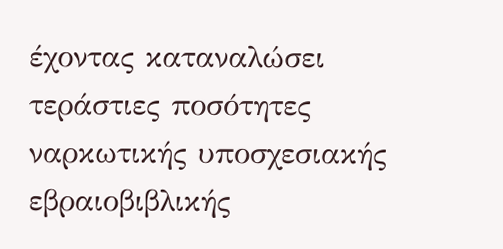έχοντας καταναλώσει τεράστιες ποσότητες ναρκωτικής υποσχεσιακής εβραιοβιβλικής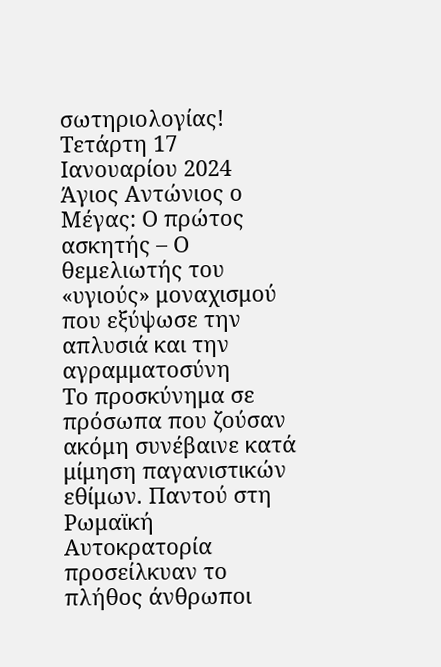σωτηριολογίας!
Τετάρτη 17 Ιανουαρίου 2024
Άγιος Αντώνιος ο Μέγας: Ο πρώτος ασκητής – Ο θεμελιωτής του «υγιούς» μοναχισμού που εξύψωσε την απλυσιά και την αγραμματοσύνη
Το προσκύνημα σε πρόσωπα που ζούσαν ακόμη συνέβαινε κατά μίμηση παγανιστικών εθίμων. Παντού στη Ρωμαϊκή Αυτοκρατορία προσείλκυαν το πλήθος άνθρωποι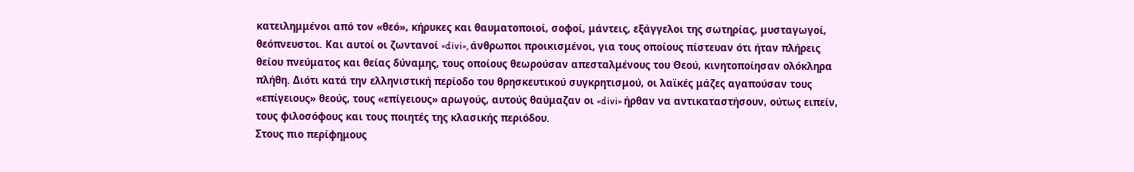κατειλημμένοι από τον «θεό», κήρυκες και θαυματοποιοί, σοφοί, μάντεις, εξάγγελοι της σωτηρίας, μυσταγωγοί, θεόπνευστοι. Και αυτοί οι ζωντανοί «divi», άνθρωποι προικισμένοι, για τους οποίους πίστευαν ότι ήταν πλήρεις θείου πνεύματος και θείας δύναμης, τους οποίους θεωρούσαν απεσταλμένους του Θεού, κινητοποίησαν ολόκληρα πλήθη. Διότι κατά την ελληνιστική περίοδο του θρησκευτικού συγκρητισμού, οι λαϊκές μάζες αγαπούσαν τους «επίγειους» θεούς, τους «επίγειους» αρωγούς, αυτούς θαύμαζαν οι «divi» ήρθαν να αντικαταστήσουν, ούτως ειπείν, τους φιλοσόφους και τους ποιητές της κλασικής περιόδου.
Στους πιο περίφημους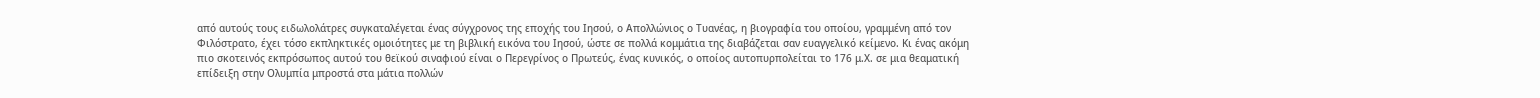από αυτούς τους ειδωλολάτρες συγκαταλέγεται ένας σύγχρονος της εποχής του Ιησού, ο Απολλώνιος ο Τυανέας, η βιογραφία του οποίου, γραμμένη από τον Φιλόστρατο, έχει τόσο εκπληκτικές ομοιότητες με τη βιβλική εικόνα του Ιησού, ώστε σε πολλά κομμάτια της διαβάζεται σαν ευαγγελικό κείμενο. Κι ένας ακόμη πιο σκοτεινός εκπρόσωπος αυτού του θεϊκού σιναφιού είναι ο Περεγρίνος ο Πρωτεύς, ένας κυνικός, ο οποίος αυτοπυρπολείται το 176 μ.Χ. σε μια θεαματική επίδειξη στην Ολυμπία μπροστά στα μάτια πολλών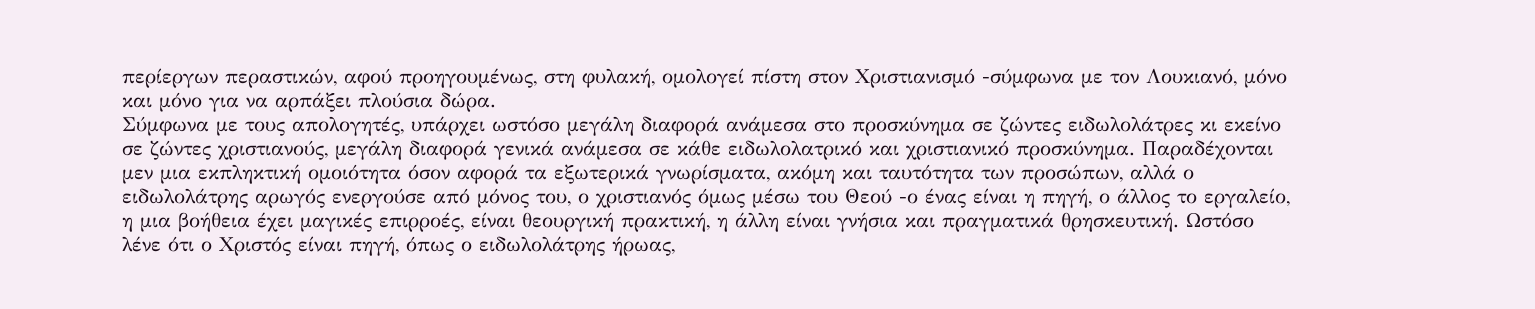περίεργων περαστικών, αφού προηγουμένως, στη φυλακή, ομολογεί πίστη στον Χριστιανισμό -σύμφωνα με τον Λουκιανό, μόνο και μόνο για να αρπάξει πλούσια δώρα.
Σύμφωνα με τους απολογητές, υπάρχει ωστόσο μεγάλη διαφορά ανάμεσα στο προσκύνημα σε ζώντες ειδωλολάτρες κι εκείνο σε ζώντες χριστιανούς, μεγάλη διαφορά γενικά ανάμεσα σε κάθε ειδωλολατρικό και χριστιανικό προσκύνημα. Παραδέχονται μεν μια εκπληκτική ομοιότητα όσον αφορά τα εξωτερικά γνωρίσματα, ακόμη και ταυτότητα των προσώπων, αλλά ο ειδωλολάτρης αρωγός ενεργούσε από μόνος του, ο χριστιανός όμως μέσω του Θεού -ο ένας είναι η πηγή, ο άλλος το εργαλείο, η μια βοήθεια έχει μαγικές επιρροές, είναι θεουργική πρακτική, η άλλη είναι γνήσια και πραγματικά θρησκευτική. Ωστόσο λένε ότι ο Χριστός είναι πηγή, όπως ο ειδωλολάτρης ήρωας,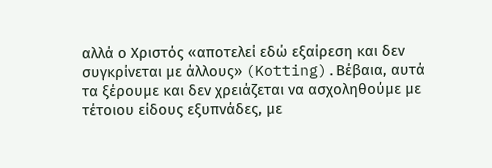αλλά ο Χριστός «αποτελεί εδώ εξαίρεση και δεν συγκρίνεται με άλλους» (Kotting).Βέβαια, αυτά τα ξέρουμε και δεν χρειάζεται να ασχοληθούμε με τέτοιου είδους εξυπνάδες, με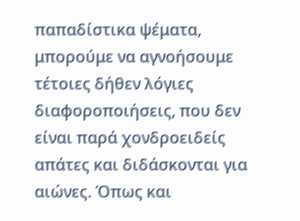παπαδίστικα ψέματα, μπορούμε να αγνοήσουμε τέτοιες δήθεν λόγιες διαφοροποιήσεις, που δεν είναι παρά χονδροειδείς απάτες και διδάσκονται για αιώνες. Όπως και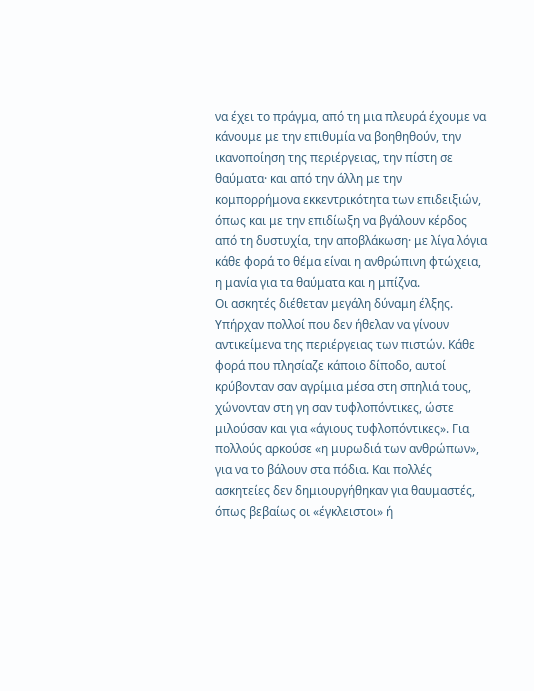να έχει το πράγμα, από τη μια πλευρά έχουμε να κάνουμε με την επιθυμία να βοηθηθούν, την ικανοποίηση της περιέργειας, την πίστη σε θαύματα· και από την άλλη με την κομπορρήμονα εκκεντρικότητα των επιδειξιών, όπως και με την επιδίωξη να βγάλουν κέρδος από τη δυστυχία, την αποβλάκωση· με λίγα λόγια κάθε φορά το θέμα είναι η ανθρώπινη φτώχεια, η μανία για τα θαύματα και η μπίζνα.
Οι ασκητές διέθεταν μεγάλη δύναμη έλξης. Υπήρχαν πολλοί που δεν ήθελαν να γίνουν αντικείμενα της περιέργειας των πιστών. Κάθε φορά που πλησίαζε κάποιο δίποδο, αυτοί κρύβονταν σαν αγρίμια μέσα στη σπηλιά τους, χώνονταν στη γη σαν τυφλοπόντικες, ώστε μιλούσαν και για «άγιους τυφλοπόντικες». Για πολλούς αρκούσε «η μυρωδιά των ανθρώπων», για να το βάλουν στα πόδια. Και πολλές ασκητείες δεν δημιουργήθηκαν για θαυμαστές, όπως βεβαίως οι «έγκλειστοι» ή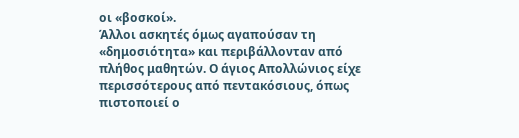οι «βοσκοί».
Άλλοι ασκητές όμως αγαπούσαν τη «δημοσιότητα» και περιβάλλονταν από πλήθος μαθητών. Ο άγιος Απολλώνιος είχε περισσότερους από πεντακόσιους, όπως πιστοποιεί ο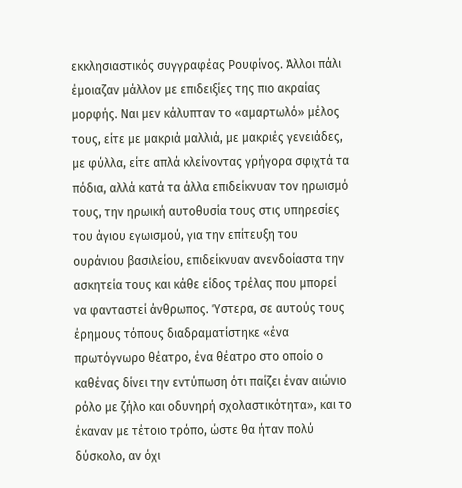εκκλησιαστικός συγγραφέας Ρουφίνος. Άλλοι πάλι έμοιαζαν μάλλον με επιδειξίες της πιο ακραίας μορφής. Ναι μεν κάλυπταν το «αμαρτωλό» μέλος τους, είτε με μακριά μαλλιά, με μακριές γενειάδες, με φύλλα, είτε απλά κλείνοντας γρήγορα σφιχτά τα πόδια, αλλά κατά τα άλλα επιδείκνυαν τον ηρωισμό τους, την ηρωική αυτοθυσία τους στις υπηρεσίες του άγιου εγωισμού, για την επίτευξη του ουράνιου βασιλείου, επιδείκνυαν ανενδοίαστα την ασκητεία τους και κάθε είδος τρέλας που μπορεί να φανταστεί άνθρωπος. Ύστερα, σε αυτούς τους έρημους τόπους διαδραματίστηκε «ένα πρωτόγνωρο θέατρο, ένα θέατρο στο οποίο ο καθένας δίνει την εντύπωση ότι παίζει έναν αιώνιο ρόλο με ζήλο και οδυνηρή σχολαστικότητα», και το έκαναν με τέτοιο τρόπο, ώστε θα ήταν πολύ δύσκολο, αν όχι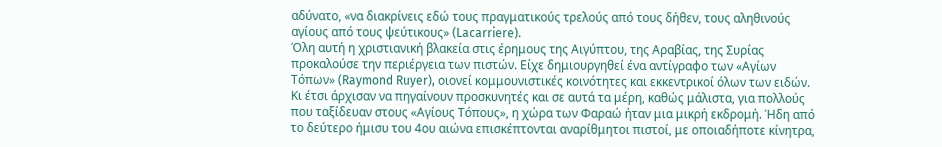αδύνατο, «να διακρίνεις εδώ τους πραγματικούς τρελούς από τους δήθεν, τους αληθινούς αγίους από τους ψεύτικους» (Lacarriere).
Όλη αυτή η χριστιανική βλακεία στις έρημους της Αιγύπτου, της Αραβίας, της Συρίας προκαλούσε την περιέργεια των πιστών. Είχε δημιουργηθεί ένα αντίγραφο των «Αγίων Τόπων» (Raymond Ruyer), οιονεί κομμουνιστικές κοινότητες και εκκεντρικοί όλων των ειδών. Κι έτσι άρχισαν να πηγαίνουν προσκυνητές και σε αυτά τα μέρη, καθώς μάλιστα, για πολλούς που ταξίδευαν στους «Αγίους Τόπους», η χώρα των Φαραώ ήταν μια μικρή εκδρομή. Ήδη από το δεύτερο ήμισυ του 4ου αιώνα επισκέπτονται αναρίθμητοι πιστοί, με οποιαδήποτε κίνητρα,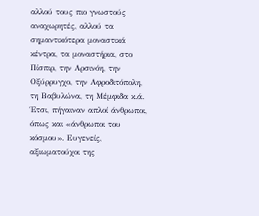αλλού τους πιο γνωστούς αναχωρητές, αλλού τα σημαντικότερα μοναστικά κέντρα, τα μοναστήρια, στο Πίσπιρ, την Αρσινόη, την Οξύρρυγχο, την Αφροδιτόπολη, τη Βαβυλώνα, τη Μέμφιδα κ.ά. Έτσι, πήγαιναν απλοί άνθρωποι, όπως και «άνθρωποι του κόσμου». Ευγενείς, αξιωματούχοι της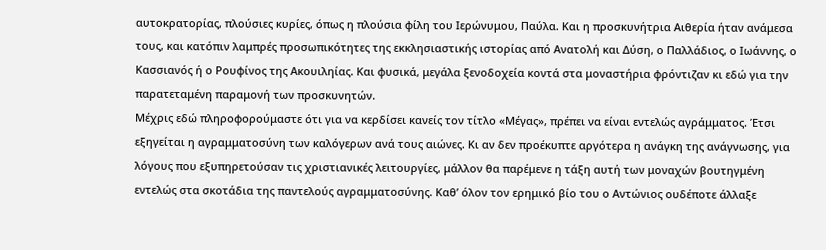αυτοκρατορίας, πλούσιες κυρίες, όπως η πλούσια φίλη του Ιερώνυμου, Παύλα. Και η προσκυνήτρια Αιθερία ήταν ανάμεσα τους, και κατόπιν λαμπρές προσωπικότητες της εκκλησιαστικής ιστορίας από Ανατολή και Δύση, ο Παλλάδιος, ο Ιωάννης, ο Κασσιανός ή ο Ρουφίνος της Ακουιληίας. Και φυσικά, μεγάλα ξενοδοχεία κοντά στα μοναστήρια φρόντιζαν κι εδώ για την παρατεταμένη παραμονή των προσκυνητών.
Μέχρις εδώ πληροφορούμαστε ότι για να κερδίσει κανείς τον τίτλο «Μέγας», πρέπει να είναι εντελώς αγράμματος. Έτσι εξηγείται η αγραμματοσύνη των καλόγερων ανά τους αιώνες. Κι αν δεν προέκυπτε αργότερα η ανάγκη της ανάγνωσης, για λόγους που εξυπηρετούσαν τις χριστιανικές λειτουργίες, μάλλον θα παρέμενε η τάξη αυτή των μοναχών βουτηγμένη εντελώς στα σκοτάδια της παντελούς αγραμματοσύνης. Καθ’ όλον τον ερημικό βίο του ο Αντώνιος ουδέποτε άλλαξε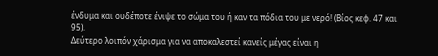ένδυμα και ουδέποτε ένιψε το σώμα του ή καν τα πόδια του με νερό! (Βίος κεφ. 47 και 95).
Δεύτερο λοιπόν χάρισμα για να αποκαλεστεί κανείς μέγας είναι η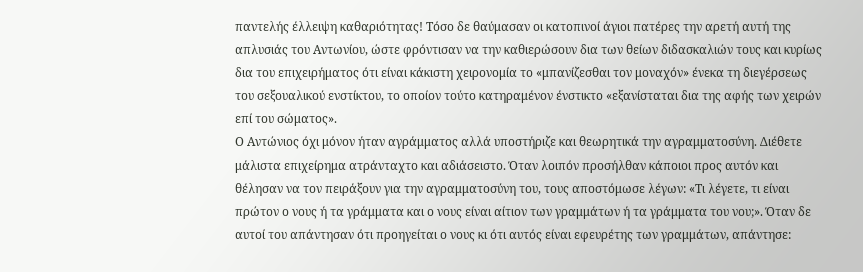παντελής έλλειψη καθαριότητας! Τόσο δε θαύμασαν οι κατοπινοί άγιοι πατέρες την αρετή αυτή της απλυσιάς του Αντωνίου, ώστε φρόντισαν να την καθιερώσουν δια των θείων διδασκαλιών τους και κυρίως δια του επιχειρήματος ότι είναι κάκιστη χειρονομία το «μπανίζεσθαι τον μοναχόν» ένεκα τη διεγέρσεως του σεξουαλικού ενστίκτου, το οποίον τούτο κατηραμένον ένστικτο «εξανίσταται δια της αφής των χειρών επί του σώματος».
Ο Αντώνιος όχι μόνον ήταν αγράμματος αλλά υποστήριζε και θεωρητικά την αγραμματοσύνη. Διέθετε μάλιστα επιχείρημα ατράνταχτο και αδιάσειστο. Όταν λοιπόν προσήλθαν κάποιοι προς αυτόν και θέλησαν να τον πειράξουν για την αγραμματοσύνη του, τους αποστόμωσε λέγων: «Τι λέγετε, τι είναι πρώτον ο νους ή τα γράμματα και ο νους είναι αίτιον των γραμμάτων ή τα γράμματα του νου;». Όταν δε αυτοί του απάντησαν ότι προηγείται ο νους κι ότι αυτός είναι εφευρέτης των γραμμάτων, απάντησε: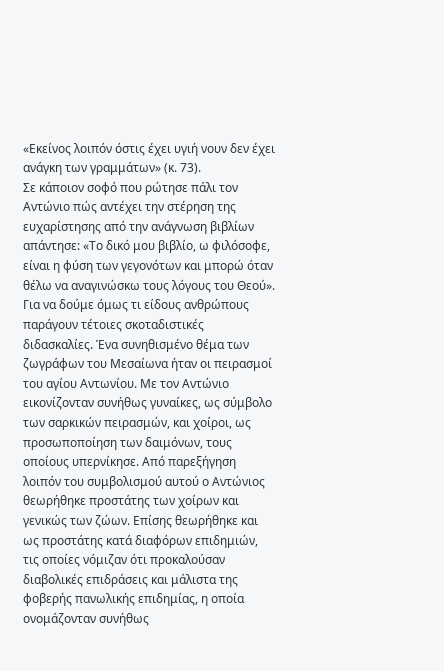«Εκείνος λοιπόν όστις έχει υγιή νουν δεν έχει ανάγκη των γραμμάτων» (κ. 73).
Σε κάποιον σοφό που ρώτησε πάλι τον Αντώνιο πώς αντέχει την στέρηση της ευχαρίστησης από την ανάγνωση βιβλίων απάντησε: «Το δικό μου βιβλίο, ω φιλόσοφε, είναι η φύση των γεγονότων και μπορώ όταν θέλω να αναγινώσκω τους λόγους του Θεού».
Για να δούμε όμως τι είδους ανθρώπους παράγουν τέτοιες σκοταδιστικές διδασκαλίες. Ένα συνηθισμένο θέμα των ζωγράφων του Μεσαίωνα ήταν οι πειρασμοί του αγίου Αντωνίου. Με τον Αντώνιο εικονίζονταν συνήθως γυναίκες, ως σύμβολο των σαρκικών πειρασμών, και χοίροι, ως προσωποποίηση των δαιμόνων, τους οποίους υπερνίκησε. Από παρεξήγηση λοιπόν του συμβολισμού αυτού ο Αντώνιος θεωρήθηκε προστάτης των χοίρων και γενικώς των ζώων. Επίσης θεωρήθηκε και ως προστάτης κατά διαφόρων επιδημιών, τις οποίες νόμιζαν ότι προκαλούσαν διαβολικές επιδράσεις και μάλιστα της φοβερής πανωλικής επιδημίας, η οποία ονομάζονταν συνήθως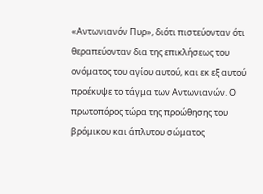«Αντωνιανόν Πυρ», διότι πιστεύονταν ότι θεραπεύονταν δια της επικλήσεως του ονόματος του αγίου αυτού, και εκ εξ αυτού προέκυψε το τάγμα των Αντωνιανών. Ο πρωτοπόρος τώρα της προώθησης του βρόμικου και άπλυτου σώματος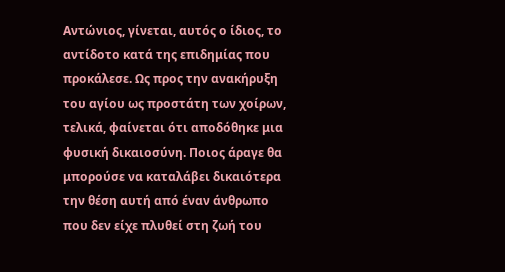Αντώνιος, γίνεται, αυτός ο ίδιος, το αντίδοτο κατά της επιδημίας που προκάλεσε. Ως προς την ανακήρυξη του αγίου ως προστάτη των χοίρων, τελικά, φαίνεται ότι αποδόθηκε μια φυσική δικαιοσύνη. Ποιος άραγε θα μπορούσε να καταλάβει δικαιότερα την θέση αυτή από έναν άνθρωπο που δεν είχε πλυθεί στη ζωή του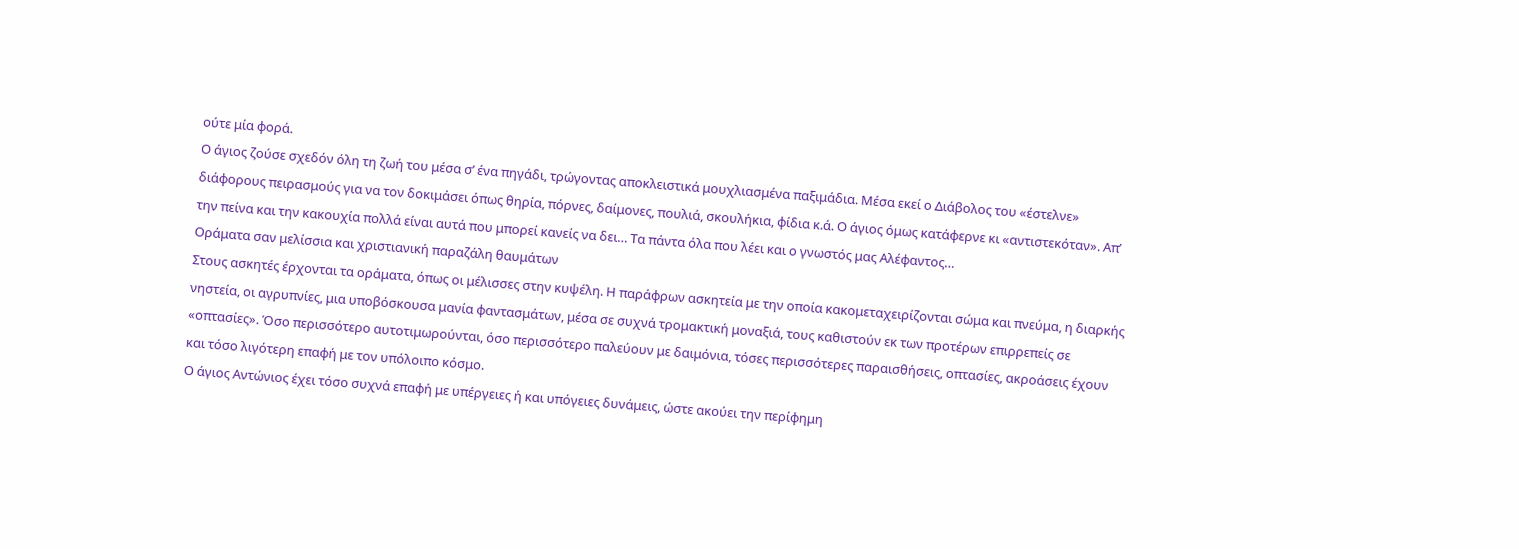ούτε μία φορά.
Ο άγιος ζούσε σχεδόν όλη τη ζωή του μέσα σ’ ένα πηγάδι, τρώγοντας αποκλειστικά μουχλιασμένα παξιμάδια. Μέσα εκεί ο Διάβολος του «έστελνε» διάφορους πειρασμούς για να τον δοκιμάσει όπως θηρία, πόρνες, δαίμονες, πουλιά, σκουλήκια, φίδια κ.ά. Ο άγιος όμως κατάφερνε κι «αντιστεκόταν». Απ’ την πείνα και την κακουχία πολλά είναι αυτά που μπορεί κανείς να δει… Τα πάντα όλα που λέει και ο γνωστός μας Αλέφαντος…
Οράματα σαν μελίσσια και χριστιανική παραζάλη θαυμάτων
Στους ασκητές έρχονται τα οράματα, όπως οι μέλισσες στην κυψέλη. Η παράφρων ασκητεία με την οποία κακομεταχειρίζονται σώμα και πνεύμα, η διαρκής νηστεία, οι αγρυπνίες, μια υποβόσκουσα μανία φαντασμάτων, μέσα σε συχνά τρομακτική μοναξιά, τους καθιστούν εκ των προτέρων επιρρεπείς σε «οπτασίες». Όσο περισσότερο αυτοτιμωρούνται, όσο περισσότερο παλεύουν με δαιμόνια, τόσες περισσότερες παραισθήσεις, οπτασίες, ακροάσεις έχουν και τόσο λιγότερη επαφή με τον υπόλοιπο κόσμο.
Ο άγιος Αντώνιος έχει τόσο συχνά επαφή με υπέργειες ή και υπόγειες δυνάμεις, ώστε ακούει την περίφημη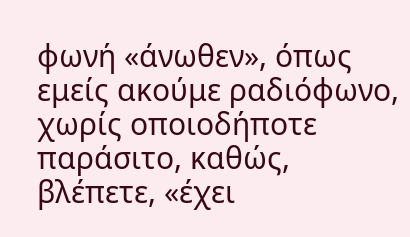φωνή «άνωθεν», όπως εμείς ακούμε ραδιόφωνο, χωρίς οποιοδήποτε παράσιτο, καθώς, βλέπετε, «έχει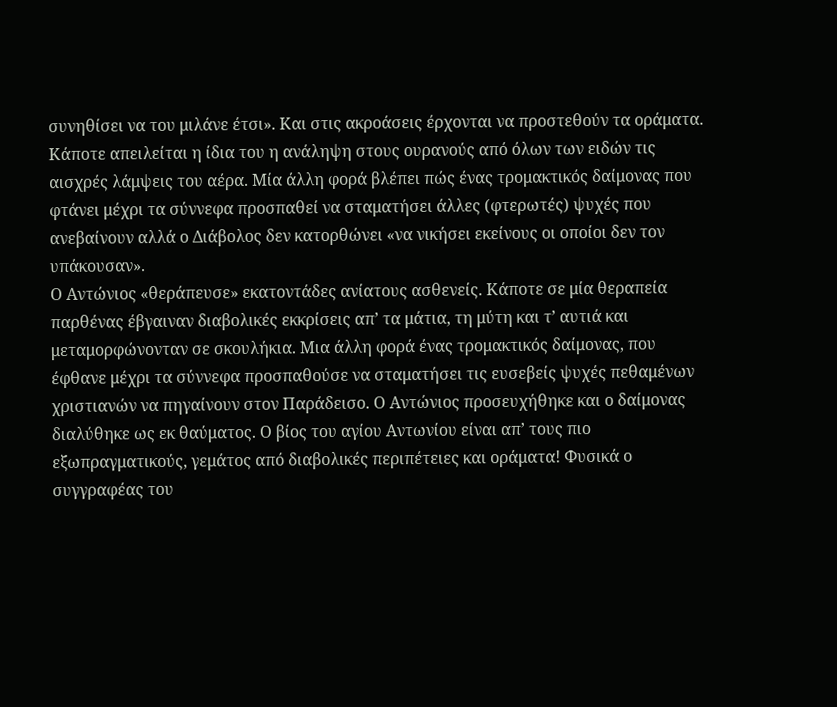συνηθίσει να του μιλάνε έτσι». Και στις ακροάσεις έρχονται να προστεθούν τα οράματα. Κάποτε απειλείται η ίδια του η ανάληψη στους ουρανούς από όλων των ειδών τις αισχρές λάμψεις του αέρα. Μία άλλη φορά βλέπει πώς ένας τρομακτικός δαίμονας που φτάνει μέχρι τα σύννεφα προσπαθεί να σταματήσει άλλες (φτερωτές) ψυχές που ανεβαίνουν αλλά ο Διάβολος δεν κατορθώνει «να νικήσει εκείνους οι οποίοι δεν τον υπάκουσαν».
Ο Αντώνιος «θεράπευσε» εκατοντάδες ανίατους ασθενείς. Κάποτε σε μία θεραπεία παρθένας έβγαιναν διαβολικές εκκρίσεις απ’ τα μάτια, τη μύτη και τ’ αυτιά και μεταμορφώνονταν σε σκουλήκια. Μια άλλη φορά ένας τρομακτικός δαίμονας, που έφθανε μέχρι τα σύννεφα προσπαθούσε να σταματήσει τις ευσεβείς ψυχές πεθαμένων χριστιανών να πηγαίνουν στον Παράδεισο. Ο Αντώνιος προσευχήθηκε και ο δαίμονας διαλύθηκε ως εκ θαύματος. Ο βίος του αγίου Αντωνίου είναι απ’ τους πιο εξωπραγματικούς, γεμάτος από διαβολικές περιπέτειες και οράματα! Φυσικά ο συγγραφέας του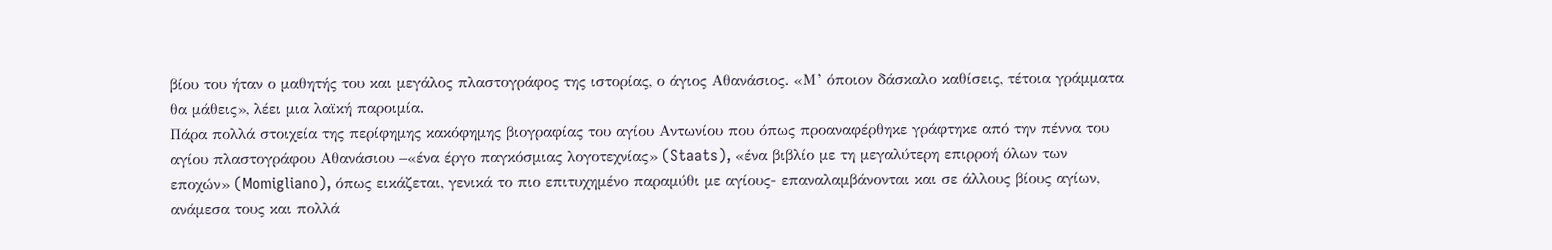βίου του ήταν ο μαθητής του και μεγάλος πλαστογράφος της ιστορίας, ο άγιος Αθανάσιος. «Μ’ όποιον δάσκαλο καθίσεις, τέτοια γράμματα θα μάθεις», λέει μια λαϊκή παροιμία.
Πάρα πολλά στοιχεία της περίφημης κακόφημης βιογραφίας του αγίου Αντωνίου που όπως προαναφέρθηκε γράφτηκε από την πέννα του αγίου πλαστογράφου Αθανάσιου –«ένα έργο παγκόσμιας λογοτεχνίας» (Staats), «ένα βιβλίο με τη μεγαλύτερη επιρροή όλων των εποχών» (Momigliano), όπως εικάζεται, γενικά το πιο επιτυχημένο παραμύθι με αγίους- επαναλαμβάνονται και σε άλλους βίους αγίων, ανάμεσα τους και πολλά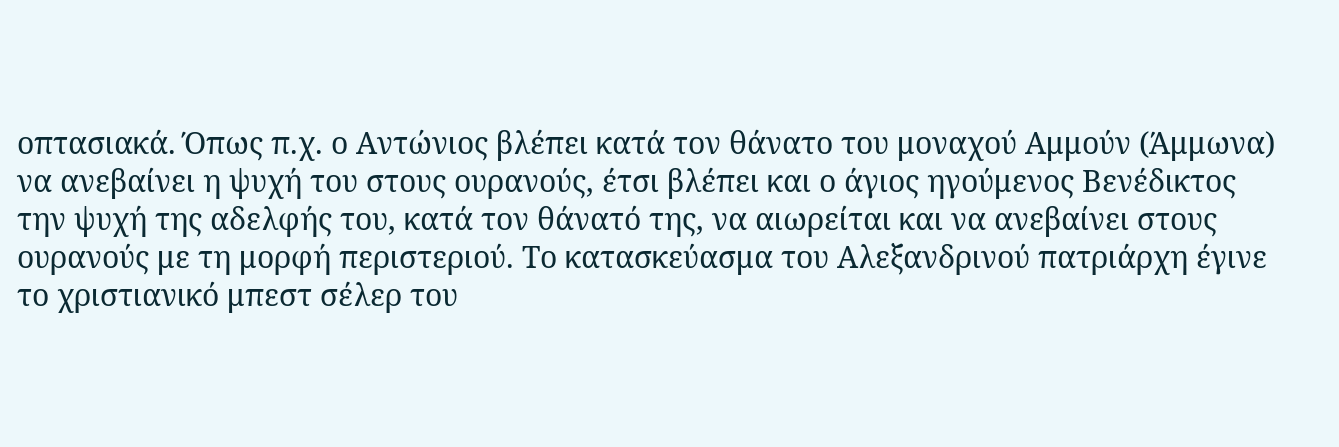οπτασιακά. Όπως π.χ. ο Αντώνιος βλέπει κατά τον θάνατο του μοναχού Αμμούν (Άμμωνα) να ανεβαίνει η ψυχή του στους ουρανούς, έτσι βλέπει και ο άγιος ηγούμενος Βενέδικτος την ψυχή της αδελφής του, κατά τον θάνατό της, να αιωρείται και να ανεβαίνει στους ουρανούς με τη μορφή περιστεριού. Το κατασκεύασμα του Αλεξανδρινού πατριάρχη έγινε το χριστιανικό μπεστ σέλερ του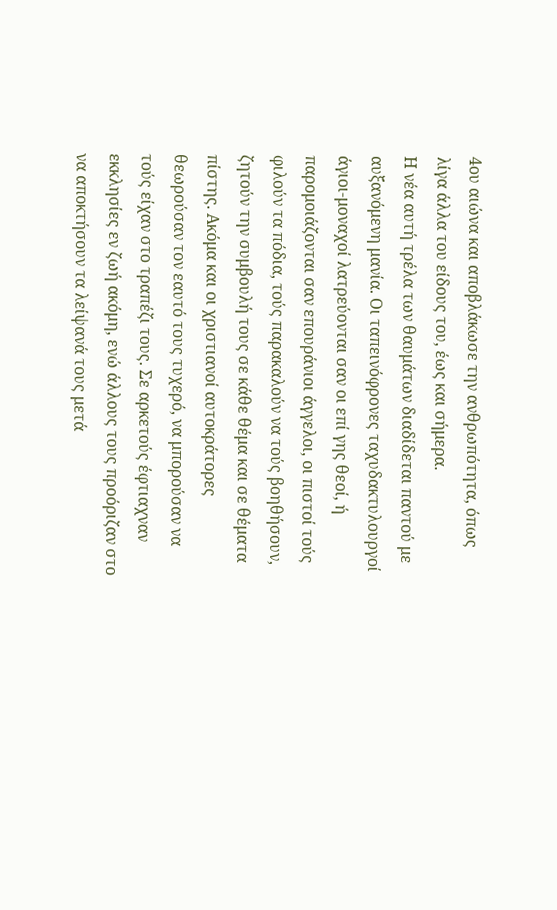4ου αιώνα και αποβλάκωσε την ανθρωπότητα, όπως λίγα άλλα του είδους του, έως και σήμερα.
Η νέα αυτή τρέλα των θαυμάτων διαδίδεται παντού με αυξανόμενη μανία. Οι ταπεινόφρονες ταχυδακτυλουργοί άγιοι-μοναχοί λατρεύονται σαν οι επί γης θεοί, ή παρομοιάζονται σαν επουράνιοι άγγελοι, οι πιστοί τούς φιλούν τα πόδια, τούς παρακαλούν να τούς βοηθήσουν, ζητούν την συμβουλή τους σε κάθε θέμα και σε θέματα πίστης. Ακόμα και οι χριστιανοί αυτοκράτορες θεωρούσαν τον εαυτό τους τυχερό, να μπορούσαν να τούς είχαν στο τραπέζι τους. Σε αρκετούς έφτιαχναν εκκλησίες εν ζωή ακόμη, ενώ άλλους τους προόριζαν στο να αποκτήσουν τα λείψανά τους μετά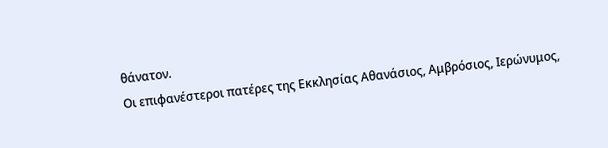θάνατον.
Οι επιφανέστεροι πατέρες της Εκκλησίας Αθανάσιος, Αμβρόσιος, Ιερώνυμος,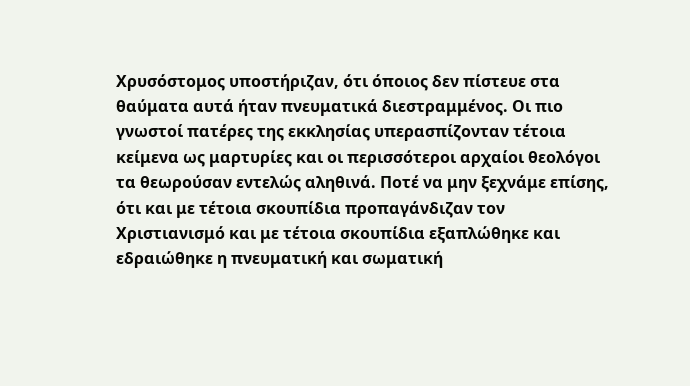Χρυσόστομος υποστήριζαν, ότι όποιος δεν πίστευε στα θαύματα αυτά ήταν πνευματικά διεστραμμένος. Οι πιο γνωστοί πατέρες της εκκλησίας υπερασπίζονταν τέτοια κείμενα ως μαρτυρίες και οι περισσότεροι αρχαίοι θεολόγοι τα θεωρούσαν εντελώς αληθινά. Ποτέ να μην ξεχνάμε επίσης, ότι και με τέτοια σκουπίδια προπαγάνδιζαν τον Χριστιανισμό και με τέτοια σκουπίδια εξαπλώθηκε και εδραιώθηκε η πνευματική και σωματική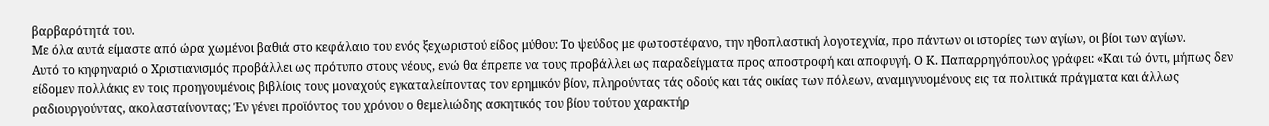βαρβαρότητά του.
Με όλα αυτά είμαστε από ώρα χωμένοι βαθιά στο κεφάλαιο του ενός ξεχωριστού είδος μύθου: Το ψεύδος με φωτοστέφανο, την ηθοπλαστική λογοτεχνία, προ πάντων οι ιστορίες των αγίων, οι βίοι των αγίων.
Αυτό το κηφηναριό ο Χριστιανισμός προβάλλει ως πρότυπο στους νέους, ενώ θα έπρεπε να τους προβάλλει ως παραδείγματα προς αποστροφή και αποφυγή. Ο Κ. Παπαρρηγόπουλος γράφει: «Και τώ όντι, μήπως δεν είδομεν πολλάκις εν τοις προηγουμένοις βιβλίοις τους μοναχούς εγκαταλείποντας τον ερημικόν βίον, πληρούντας τάς οδούς και τάς οικίας των πόλεων, αναμιγνυομένους εις τα πολιτικά πράγματα και άλλως ραδιουργούντας, ακολασταίνοντας; Έν γένει προϊόντος του χρόνου ο θεμελιώδης ασκητικός του βίου τούτου χαρακτήρ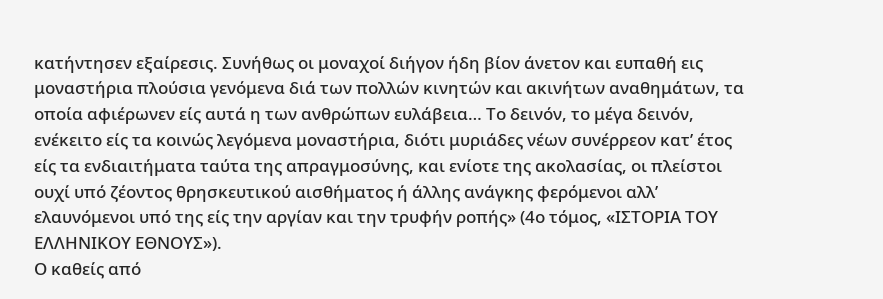κατήντησεν εξαίρεσις. Συνήθως οι μοναχοί διήγον ήδη βίον άνετον και ευπαθή εις μοναστήρια πλούσια γενόμενα διά των πολλών κινητών και ακινήτων αναθημάτων, τα οποία αφιέρωνεν είς αυτά η των ανθρώπων ευλάβεια… Το δεινόν, το μέγα δεινόν, ενέκειτο είς τα κοινώς λεγόμενα μοναστήρια, διότι μυριάδες νέων συνέρρεον κατ’ έτος είς τα ενδιαιτήματα ταύτα της απραγμοσύνης, και ενίοτε της ακολασίας, οι πλείστοι ουχί υπό ζέοντος θρησκευτικού αισθήματος ή άλλης ανάγκης φερόμενοι αλλ’ ελαυνόμενοι υπό της είς την αργίαν και την τρυφήν ροπής» (4ο τόμος, «ΙΣΤΟΡΙΑ ΤΟΥ ΕΛΛΗΝΙΚΟΥ ΕΘΝΟΥΣ»).
Ο καθείς από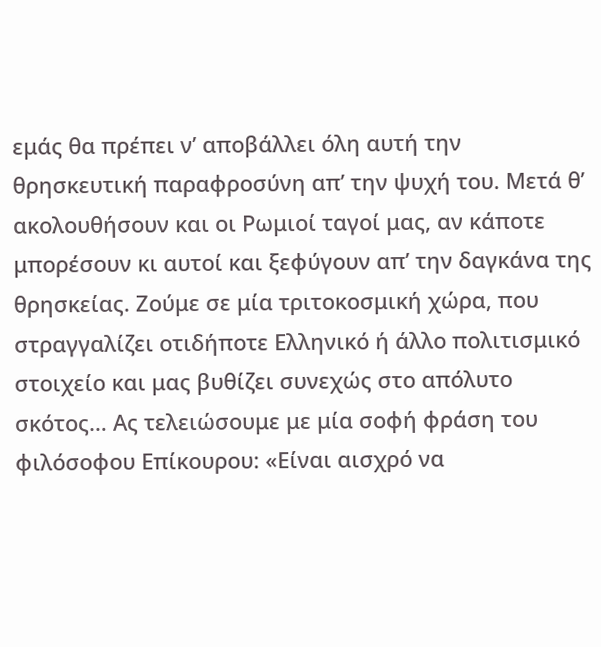εμάς θα πρέπει ν’ αποβάλλει όλη αυτή την θρησκευτική παραφροσύνη απ’ την ψυχή του. Μετά θ’ ακολουθήσουν και οι Ρωμιοί ταγοί μας, αν κάποτε μπορέσουν κι αυτοί και ξεφύγουν απ’ την δαγκάνα της θρησκείας. Ζούμε σε μία τριτοκοσμική χώρα, που στραγγαλίζει οτιδήποτε Ελληνικό ή άλλο πολιτισμικό στοιχείο και μας βυθίζει συνεχώς στο απόλυτο σκότος… Ας τελειώσουμε με μία σοφή φράση του φιλόσοφου Επίκουρου: «Είναι αισχρό να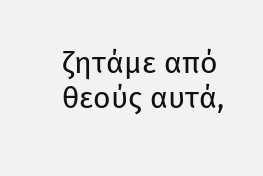ζητάμε από θεούς αυτά,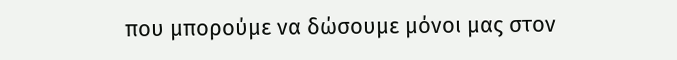που μπορούμε να δώσουμε μόνοι μας στον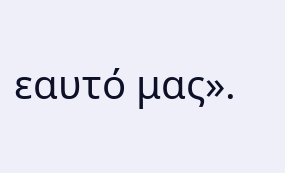εαυτό μας».